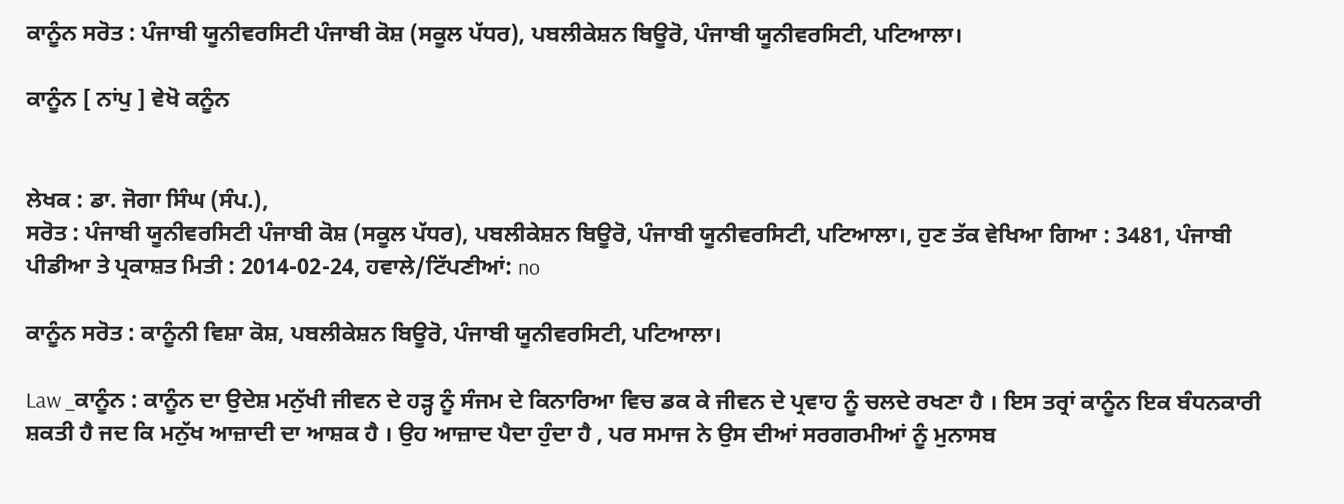ਕਾਨੂੰਨ ਸਰੋਤ : ਪੰਜਾਬੀ ਯੂਨੀਵਰਸਿਟੀ ਪੰਜਾਬੀ ਕੋਸ਼ (ਸਕੂਲ ਪੱਧਰ), ਪਬਲੀਕੇਸ਼ਨ ਬਿਊਰੋ, ਪੰਜਾਬੀ ਯੂਨੀਵਰਸਿਟੀ, ਪਟਿਆਲਾ।

ਕਾਨੂੰਨ [ ਨਾਂਪੁ ] ਵੇਖੋ ਕਨੂੰਨ


ਲੇਖਕ : ਡਾ. ਜੋਗਾ ਸਿੰਘ (ਸੰਪ.),
ਸਰੋਤ : ਪੰਜਾਬੀ ਯੂਨੀਵਰਸਿਟੀ ਪੰਜਾਬੀ ਕੋਸ਼ (ਸਕੂਲ ਪੱਧਰ), ਪਬਲੀਕੇਸ਼ਨ ਬਿਊਰੋ, ਪੰਜਾਬੀ ਯੂਨੀਵਰਸਿਟੀ, ਪਟਿਆਲਾ।, ਹੁਣ ਤੱਕ ਵੇਖਿਆ ਗਿਆ : 3481, ਪੰਜਾਬੀ ਪੀਡੀਆ ਤੇ ਪ੍ਰਕਾਸ਼ਤ ਮਿਤੀ : 2014-02-24, ਹਵਾਲੇ/ਟਿੱਪਣੀਆਂ: no

ਕਾਨੂੰਨ ਸਰੋਤ : ਕਾਨੂੰਨੀ ਵਿਸ਼ਾ ਕੋਸ਼, ਪਬਲੀਕੇਸ਼ਨ ਬਿਊਰੋ, ਪੰਜਾਬੀ ਯੂਨੀਵਰਸਿਟੀ, ਪਟਿਆਲਾ।

Law _ਕਾਨੂੰਨ : ਕਾਨੂੰਨ ਦਾ ਉਦੇਸ਼ ਮਨੁੱਖੀ ਜੀਵਨ ਦੇ ਹੜ੍ਹ ਨੂੰ ਸੰਜਮ ਦੇ ਕਿਨਾਰਿਆ ਵਿਚ ਡਕ ਕੇ ਜੀਵਨ ਦੇ ਪ੍ਰਵਾਹ ਨੂੰ ਚਲਦੇ ਰਖਣਾ ਹੈ । ਇਸ ਤਰ੍ਰਾਂ ਕਾਨੂੰਨ ਇਕ ਬੰਧਨਕਾਰੀ ਸ਼ਕਤੀ ਹੈ ਜਦ ਕਿ ਮਨੁੱਖ ਆਜ਼ਾਦੀ ਦਾ ਆਸ਼ਕ ਹੈ । ਉਹ ਆਜ਼ਾਦ ਪੈਦਾ ਹੁੰਦਾ ਹੈ , ਪਰ ਸਮਾਜ ਨੇ ਉਸ ਦੀਆਂ ਸਰਗਰਮੀਆਂ ਨੂੰ ਮੁਨਾਸਬ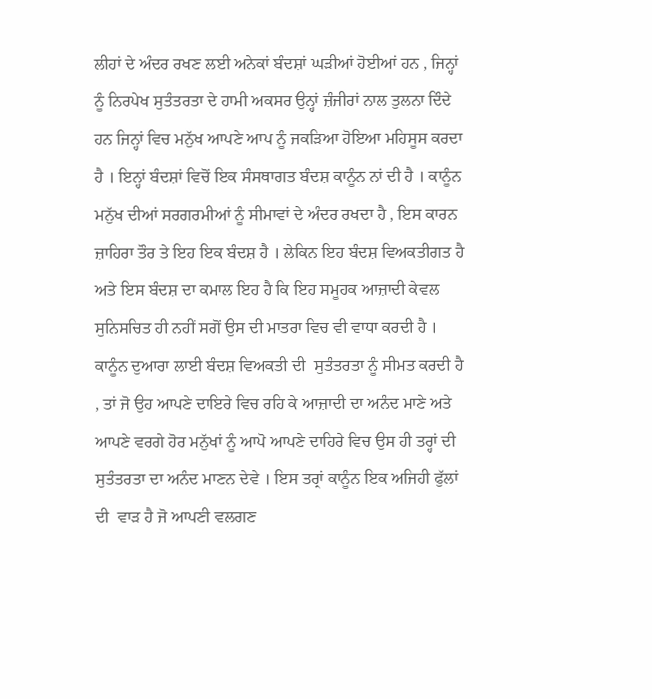ਲੀਹਾਂ ਦੇ ਅੰਦਰ ਰਖਣ ਲਈ ਅਨੇਕਾਂ ਬੰਦਸ਼ਾਂ ਘੜੀਆਂ ਹੋਈਆਂ ਹਨ , ਜਿਨ੍ਹਾਂ ਨੂੰ ਨਿਰਪੇਖ ਸੁਤੰਤਰਤਾ ਦੇ ਹਾਮੀ ਅਕਸਰ ਉਨ੍ਹਾਂ ਜ਼ੰਜੀਰਾਂ ਨਾਲ ਤੁਲਨਾ ਦਿੰਦੇ ਹਨ ਜਿਨ੍ਹਾਂ ਵਿਚ ਮਨੁੱਖ ਆਪਣੇ ਆਪ ਨੂੰ ਜਕੜਿਆ ਹੋਇਆ ਮਹਿਸੂਸ ਕਰਦਾ ਹੈ । ਇਨ੍ਹਾਂ ਬੰਦਸ਼ਾਂ ਵਿਚੋਂ ਇਕ ਸੰਸਥਾਗਤ ਬੰਦਸ਼ ਕਾਨੂੰਨ ਨਾਂ ਦੀ ਹੈ । ਕਾਨੂੰਨ ਮਨੁੱਖ ਦੀਆਂ ਸਰਗਰਮੀਆਂ ਨੂੰ ਸੀਮਾਵਾਂ ਦੇ ਅੰਦਰ ਰਖਦਾ ਹੈ , ਇਸ ਕਾਰਨ ਜ਼ਾਹਿਰਾ ਤੌਰ ਤੇ ਇਹ ਇਕ ਬੰਦਸ਼ ਹੈ । ਲੇਕਿਨ ਇਹ ਬੰਦਸ਼ ਵਿਅਕਤੀਗਤ ਹੈ ਅਤੇ ਇਸ ਬੰਦਸ਼ ਦਾ ਕਮਾਲ ਇਹ ਹੈ ਕਿ ਇਹ ਸਮੂਹਕ ਆਜ਼ਾਦੀ ਕੇਵਲ ਸੁਨਿਸਚਿਤ ਹੀ ਨਹੀਂ ਸਗੋਂ ਉਸ ਦੀ ਮਾਤਰਾ ਵਿਚ ਵੀ ਵਾਧਾ ਕਰਦੀ ਹੈ । ਕਾਨੂੰਨ ਦੁਆਰਾ ਲਾਈ ਬੰਦਸ਼ ਵਿਅਕਤੀ ਦੀ  ਸੁਤੰਤਰਤਾ ਨੂੰ ਸੀਮਤ ਕਰਦੀ ਹੈ , ਤਾਂ ਜੋ ਉਹ ਆਪਣੇ ਦਾਇਰੇ ਵਿਚ ਰਹਿ ਕੇ ਆਜ਼ਾਦੀ ਦਾ ਅਨੰਦ ਮਾਣੇ ਅਤੇ ਆਪਣੇ ਵਰਗੇ ਹੋਰ ਮਨੁੱਖਾਂ ਨੂੰ ਆਪੋ ਆਪਣੇ ਦਾਹਿਰੇ ਵਿਚ ਉਸ ਹੀ ਤਰ੍ਹਾਂ ਦੀ ਸੁਤੰਤਰਤਾ ਦਾ ਅਨੰਦ ਮਾਣਨ ਦੇਵੇ । ਇਸ ਤਰ੍ਰਾਂ ਕਾਨੂੰਨ ਇਕ ਅਜਿਹੀ ਫੁੱਲਾਂ ਦੀ  ਵਾੜ ਹੈ ਜੋ ਆਪਣੀ ਵਲਗਣ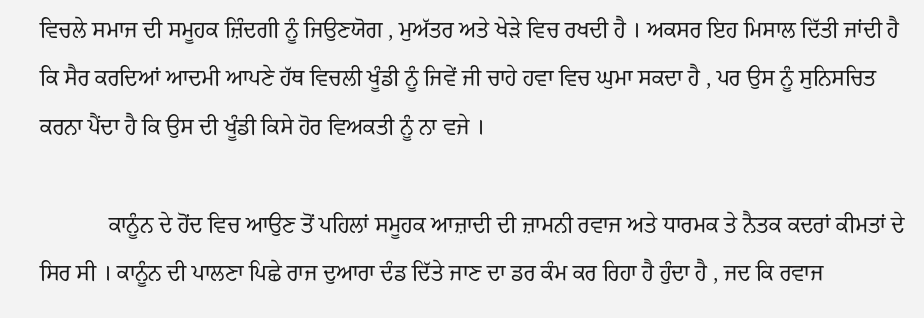ਵਿਚਲੇ ਸਮਾਜ ਦੀ ਸਮੂਹਕ ਜ਼ਿੰਦਗੀ ਨੂੰ ਜਿਉਣਯੋਗ , ਮੁਅੱਤਰ ਅਤੇ ਖੇੜੇ ਵਿਚ ਰਖਦੀ ਹੈ । ਅਕਸਰ ਇਹ ਮਿਸਾਲ ਦਿੱਤੀ ਜਾਂਦੀ ਹੈ ਕਿ ਸੈਰ ਕਰਦਿਆਂ ਆਦਮੀ ਆਪਣੇ ਹੱਥ ਵਿਚਲੀ ਖੂੰਡੀ ਨੂੰ ਜਿਵੇਂ ਜੀ ਚਾਹੇ ਹਵਾ ਵਿਚ ਘੁਮਾ ਸਕਦਾ ਹੈ , ਪਰ ਉਸ ਨੂੰ ਸੁਨਿਸਚਿਤ ਕਰਨਾ ਪੈਂਦਾ ਹੈ ਕਿ ਉਸ ਦੀ ਖੂੰਡੀ ਕਿਸੇ ਹੋਰ ਵਿਅਕਤੀ ਨੂੰ ਨਾ ਵਜੇ ।

            ਕਾਨੂੰਨ ਦੇ ਹੋਂਦ ਵਿਚ ਆਉਣ ਤੋਂ ਪਹਿਲਾਂ ਸਮੂਹਕ ਆਜ਼ਾਦੀ ਦੀ ਜ਼ਾਮਨੀ ਰਵਾਜ ਅਤੇ ਧਾਰਮਕ ਤੇ ਨੈਤਕ ਕਦਰਾਂ ਕੀਮਤਾਂ ਦੇ ਸਿਰ ਸੀ । ਕਾਨੂੰਨ ਦੀ ਪਾਲਣਾ ਪਿਛੇ ਰਾਜ ਦੁਆਰਾ ਦੰਡ ਦਿੱਤੇ ਜਾਣ ਦਾ ਡਰ ਕੰਮ ਕਰ ਰਿਹਾ ਹੈ ਹੁੰਦਾ ਹੈ , ਜਦ ਕਿ ਰਵਾਜ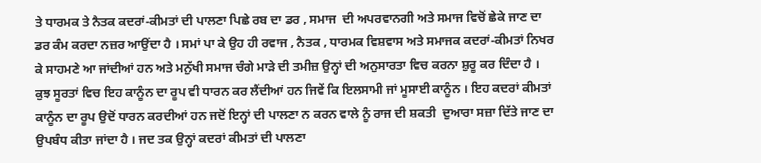ਤੇ ਧਾਰਮਕ ਤੇ ਨੈਤਕ ਕਦਰਾਂ-ਕੀਮਤਾਂ ਦੀ ਪਾਲਣਾ ਪਿਛੇ ਰਬ ਦਾ ਡਰ , ਸਮਾਜ  ਦੀ ਅਪਰਵਾਨਗੀ ਅਤੇ ਸਮਾਜ ਵਿਚੋਂ ਛੇਕੇ ਜਾਣ ਦਾ ਡਰ ਕੰਮ ਕਰਦਾ ਨਜ਼ਰ ਆਉਂਦਾ ਹੈ । ਸਮਾਂ ਪਾ ਕੇ ਉਹ ਹੀ ਰਵਾਜ , ਨੈਤਕ , ਧਾਰਮਕ ਵਿਸ਼ਵਾਸ ਅਤੇ ਸਮਾਜਕ ਕਦਰਾਂ-ਕੀਮਤਾਂ ਨਿਖਰ ਕੇ ਸਾਹਮਣੇ ਆ ਜਾਂਦੀਆਂ ਹਨ ਅਤੇ ਮਨੁੱਖੀ ਸਮਾਜ ਚੰਗੇ ਮਾੜੇ ਦੀ ਤਮੀਜ਼ ਉਨ੍ਹਾਂ ਦੀ ਅਨੁਸਾਰਤਾ ਵਿਚ ਕਰਨਾ ਸ਼ੁਰੂ ਕਰ ਦਿੰਦਾ ਹੈ । ਕੁਝ ਸੂਰਤਾਂ ਵਿਚ ਇਹ ਕਾਨੂੰਨ ਦਾ ਰੂਪ ਵੀ ਧਾਰਨ ਕਰ ਲੈਂਦੀਆਂ ਹਨ ਜਿਵੇਂ ਕਿ ਇਲਸਾਮੀ ਜਾਂ ਮੂਸਾਈ ਕਾਨੂੰਨ । ਇਹ ਕਦਰਾਂ ਕੀਮਤਾਂ ਕਾਨੂੰਨ ਦਾ ਰੂਪ ਉਦੋਂ ਧਾਰਨ ਕਰਦੀਆਂ ਹਨ ਜਦੋਂ ਇਨ੍ਹਾਂ ਦੀ ਪਾਲਣਾ ਨ ਕਰਨ ਵਾਲੇ ਨੂੰ ਰਾਜ ਦੀ ਸ਼ਕਤੀ  ਦੁਆਰਾ ਸਜ਼ਾ ਦਿੱਤੇ ਜਾਣ ਦਾ ਉਪਬੰਧ ਕੀਤਾ ਜਾਂਦਾ ਹੈ । ਜਦ ਤਕ ਉਨ੍ਹਾਂ ਕਦਰਾਂ ਕੀਮਤਾਂ ਦੀ ਪਾਲਣਾ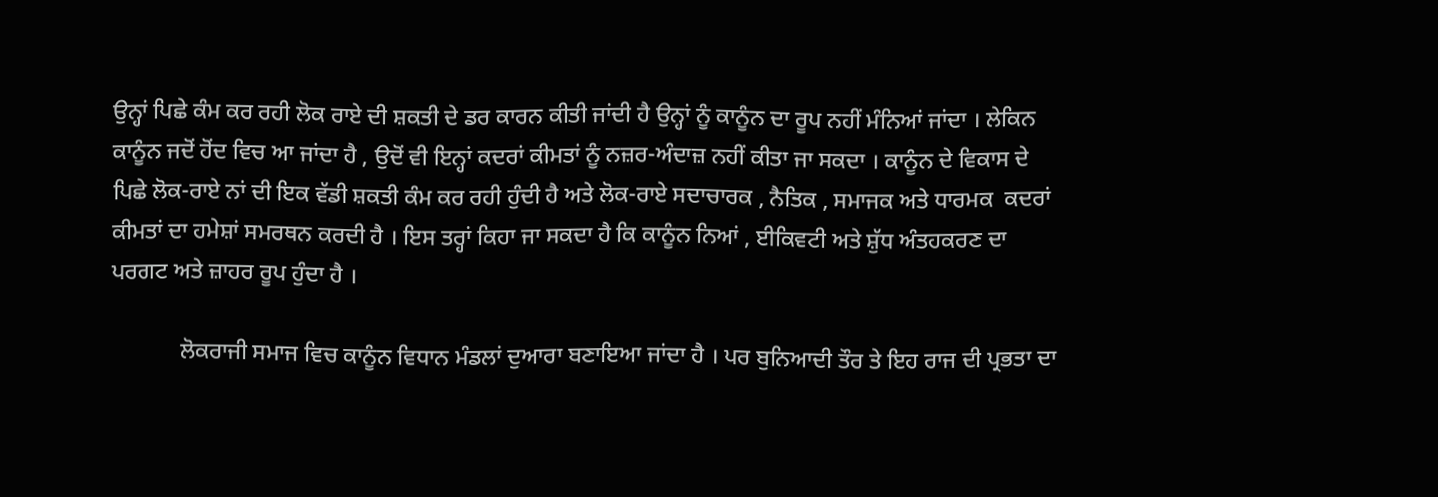ਉਨ੍ਹਾਂ ਪਿਛੇ ਕੰਮ ਕਰ ਰਹੀ ਲੋਕ ਰਾਏ ਦੀ ਸ਼ਕਤੀ ਦੇ ਡਰ ਕਾਰਨ ਕੀਤੀ ਜਾਂਦੀ ਹੈ ਉਨ੍ਹਾਂ ਨੂੰ ਕਾਨੂੰਨ ਦਾ ਰੂਪ ਨਹੀਂ ਮੰਨਿਆਂ ਜਾਂਦਾ । ਲੇਕਿਨ ਕਾਨੂੰਨ ਜਦੋਂ ਹੋਂਦ ਵਿਚ ਆ ਜਾਂਦਾ ਹੈ , ਉਦੋਂ ਵੀ ਇਨ੍ਹਾਂ ਕਦਰਾਂ ਕੀਮਤਾਂ ਨੂੰ ਨਜ਼ਰ-ਅੰਦਾਜ਼ ਨਹੀਂ ਕੀਤਾ ਜਾ ਸਕਦਾ । ਕਾਨੂੰਨ ਦੇ ਵਿਕਾਸ ਦੇ ਪਿਛੇ ਲੋਕ-ਰਾਏ ਨਾਂ ਦੀ ਇਕ ਵੱਡੀ ਸ਼ਕਤੀ ਕੰਮ ਕਰ ਰਹੀ ਹੁੰਦੀ ਹੈ ਅਤੇ ਲੋਕ-ਰਾਏ ਸਦਾਚਾਰਕ , ਨੈਤਿਕ , ਸਮਾਜਕ ਅਤੇ ਧਾਰਮਕ  ਕਦਰਾਂ ਕੀਮਤਾਂ ਦਾ ਹਮੇਸ਼ਾਂ ਸਮਰਥਨ ਕਰਦੀ ਹੈ । ਇਸ ਤਰ੍ਹਾਂ ਕਿਹਾ ਜਾ ਸਕਦਾ ਹੈ ਕਿ ਕਾਨੂੰਨ ਨਿਆਂ , ਈਕਿਵਟੀ ਅਤੇ ਸ਼ੁੱਧ ਅੰਤਹਕਰਣ ਦਾ ਪਰਗਟ ਅਤੇ ਜ਼ਾਹਰ ਰੂਪ ਹੁੰਦਾ ਹੈ ।

            ਲੋਕਰਾਜੀ ਸਮਾਜ ਵਿਚ ਕਾਨੂੰਨ ਵਿਧਾਨ ਮੰਡਲਾਂ ਦੁਆਰਾ ਬਣਾਇਆ ਜਾਂਦਾ ਹੈ । ਪਰ ਬੁਨਿਆਦੀ ਤੌਰ ਤੇ ਇਹ ਰਾਜ ਦੀ ਪ੍ਰਭਤਾ ਦਾ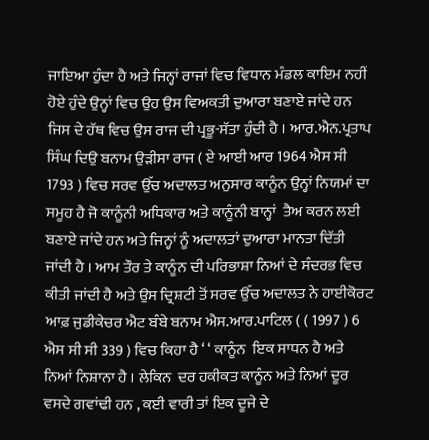ਜਾਇਆ ਹੁੰਦਾ ਹੈ ਅਤੇ ਜਿਨ੍ਹਾਂ ਰਾਜਾਂ ਵਿਚ ਵਿਧਾਨ ਮੰਡਲ ਕਾਇਮ ਨਹੀਂ ਹੋਏ ਹੁੰਦੇ ਉਨ੍ਹਾਂ ਵਿਚ ਉਹ ਉਸ ਵਿਅਕਤੀ ਦੁਆਰਾ ਬਣਾਏ ਜਾਂਦੇ ਹਨ ਜਿਸ ਦੇ ਹੱਥ ਵਿਚ ਉਸ ਰਾਜ ਦੀ ਪ੍ਰਭੂ-ਸੱਤਾ ਹੁੰਦੀ ਹੈ । ਆਰ.ਐਨ.ਪ੍ਰਤਾਪ  ਸਿੰਘ ਦਿਉ ਬਨਾਮ ਉੜੀਸਾ ਰਾਜ ( ਏ ਆਈ ਆਰ 1964 ਐਸ ਸੀ 1793 ) ਵਿਚ ਸਰਵ ਉੱਚ ਅਦਾਲਤ ਅਨੁਸਾਰ ਕਾਨੂੰਨ ਉਨ੍ਹਾਂ ਨਿਯਮਾਂ ਦਾ ਸਮੂਹ ਹੈ ਜੋ ਕਾਨੂੰਨੀ ਅਧਿਕਾਰ ਅਤੇ ਕਾਨੂੰਨੀ ਬਾਨ੍ਹਾਂ  ਤੈਅ ਕਰਨ ਲਈ ਬਣਾਏ ਜਾਂਦੇ ਹਨ ਅਤੇ ਜਿਨ੍ਹਾਂ ਨੂੰ ਅਦਾਲਤਾਂ ਦੁਆਰਾ ਮਾਨਤਾ ਦਿੱਤੀ ਜਾਂਦੀ ਹੈ । ਆਮ ਤੌਰ ਤੇ ਕਾਨੂੰਨ ਦੀ ਪਰਿਭਾਸ਼ਾ ਨਿਆਂ ਦੇ ਸੰਦਰਭ ਵਿਚ ਕੀਤੀ ਜਾਂਦੀ ਹੈ ਅਤੇ ਉਸ ਦ੍ਰਿਸ਼ਟੀ ਤੋਂ ਸਰਵ ਉੱਚ ਅਦਾਲਤ ਨੇ ਹਾਈਕੋਰਟ ਆਫ਼ ਜੁਡੀਕੇਚਰ ਐਟ ਬੰਬੇ ਬਨਾਮ ਐਸ.ਆਰ.ਪਾਟਿਲ ( ( 1997 ) 6 ਐਸ ਸੀ ਸੀ 339 ) ਵਿਚ ਕਿਹਾ ਹੈ ‘ ‘ ਕਾਨੂੰਨ  ਇਕ ਸਾਧਨ ਹੈ ਅਤੇ ਨਿਆਂ ਨਿਸ਼ਾਨਾ ਹੈ । ਲੇਕਿਨ  ਦਰ ਹਕੀਕਤ ਕਾਨੂੰਨ ਅਤੇ ਨਿਆਂ ਦੂਰ ਵਸਦੇ ਗਵਾਂਢੀ ਹਨ , ਕਈ ਵਾਰੀ ਤਾਂ ਇਕ ਦੂਜੇ ਦੇ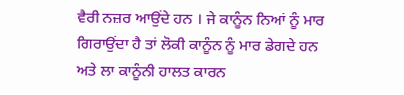ਵੈਰੀ ਨਜ਼ਰ ਆਉਂਦੇ ਹਨ । ਜੇ ਕਾਨੂੰਨ ਨਿਆਂ ਨੂੰ ਮਾਰ ਗਿਰਾਉਂਦਾ ਹੈ ਤਾਂ ਲੋਕੀ ਕਾਨੂੰਨ ਨੂੰ ਮਾਰ ਡੇਗਦੇ ਹਨ ਅਤੇ ਲਾ ਕਾਨੂੰਨੀ ਹਾਲਤ ਕਾਰਨ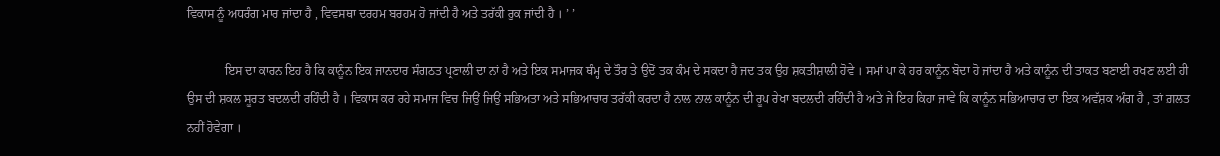ਵਿਕਾਸ ਨੂੰ ਅਧਰੰਗ ਮਾਰ ਜਾਂਦਾ ਹੈ , ਵਿਵਸਥਾ ਦਰਹਮ ਬਰਹਮ ਹੋ ਜਾਂਦੀ ਹੈ ਅਤੇ ਤਰੱਕੀ ਰੁਕ ਜਾਂਦੀ ਹੈ । ’ ’

            ਇਸ ਦਾ ਕਾਰਨ ਇਹ ਹੈ ਕਿ ਕਾਨੂੰਨ ਇਕ ਜਾਨਦਾਰ ਸੰਗਠਤ ਪ੍ਰਣਾਲੀ ਦਾ ਨਾਂ ਹੈ ਅਤੇ ਇਕ ਸਮਾਜਕ ਥੰਮ੍ਹ ਦੇ ਤੌਰ ਤੇ ਉਦੋਂ ਤਕ ਕੰਮ ਦੇ ਸਕਦਾ ਹੈ ਜਦ ਤਕ ਉਹ ਸ਼ਕਤੀਸ਼ਾਲੀ ਹੋਵੇ । ਸਮਾਂ ਪਾ ਕੇ ਹਰ ਕਾਨੂੰਨ ਬੋਦਾ ਹੋ ਜਾਂਦਾ ਹੈ ਅਤੇ ਕਾਨੂੰਨ ਦੀ ਤਾਕਤ ਬਣਾਈ ਰਖਣ ਲਈ ਹੀ ਉਸ ਦੀ ਸ਼ਕਲ ਸੂਰਤ ਬਦਲਦੀ ਰਹਿੰਦੀ ਹੈ । ਵਿਕਾਸ ਕਰ ਰਹੇ ਸਮਾਜ ਵਿਚ ਜਿਉਂ ਜਿਉਂ ਸਭਿਅਤਾ ਅਤੇ ਸਭਿਆਚਾਰ ਤਰੱਕੀ ਕਰਦਾ ਹੈ ਨਾਲ ਨਾਲ ਕਾਨੂੰਨ ਦੀ ਰੂਪ ਰੇਖਾ ਬਦਲਦੀ ਰਹਿੰਦੀ ਹੈ ਅਤੇ ਜੇ ਇਹ ਕਿਹਾ ਜਾਵੇ ਕਿ ਕਾਨੂੰਨ ਸਭਿਆਚਾਰ ਦਾ ਇਕ ਅਵੱਸ਼ਕ ਅੰਗ ਹੈ , ਤਾਂ ਗ਼ਲਤ ਨਹੀਂ ਹੋਵੇਗਾ ।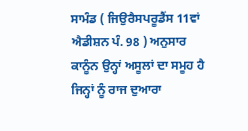ਸਾਮੰਡ ( ਜਿਉਰੈਸਪਰੂਡੈਂਸ 11ਵਾਂ ਐਡੀਸ਼ਨ ਪੰ. 98 ) ਅਨੁਸਾਰ ਕਾਨੂੰਨ ਉਨ੍ਹਾਂ ਅਸੂਲਾਂ ਦਾ ਸਮੂਹ ਹੈ ਜਿਨ੍ਹਾਂ ਨੂੰ ਰਾਜ ਦੁਆਰਾ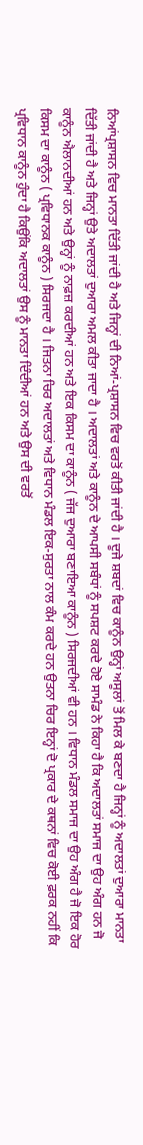ਨਿਆਂਪ੍ਰਸ਼ਾਸਨ ਵਿਚ ਮਾਨਤਾ ਦਿੱਤੀ ਜਾਂਦੀ ਹੈ ਅਤੇ ਜਿਨ੍ਹਾਂ ਦੀ ਨਿਆਂ-ਪ੍ਰਸ਼ਾਸਨ ਵਿਚ ਵਰਤੋਂ ਕੀਤੀ ਜਾਂਦੀ ਹੈ । ਦੂਜੇ ਸ਼ਬਦਾਂ ਵਿਚ ਕਾਨੂੰਨ ਉਨ੍ਹਾਂ ਅਸੂਲਾਂ ਤੋਂ ਮਿਲ ਕੇ ਬਣਦਾ ਹੈ ਜਿਨ੍ਹਾਂ ਨੂੰ ਅਦਾਲਤਾਂ ਦੁਆਰਾ ਮਾਨਤਾ ਦਿੱਤੀ ਜਾਂਦੀ ਹੈ ਅਤੇ ਜਿਨ੍ਹਾਂ ਉਤੇ ਅਦਾਲਤਾਂ ਦੁਆਰਾ ਅਮਲ ਕੀਤਾ ਜਾਦਾ ਹੈ । ਅਦਾਲਤਾਂ ਅਤੇ ਕਾਨੂੰਨ ਦੇ ਆਪਸੀ ਸਬੰਧਾਂ ਨੂੰ ਸਪਸ਼ਟ ਕਰਦੇ ਹੋਏ ਸਾਮੰਡ ਨੇ ਕਿਹਾ ਹੈ ਕਿ ਅਦਾਲਤਾਂ ਸਮਾਜ ਦਾ ਉਹ ਅੰਗ ਹਨ ਜੋ ਕਾਨੂੰਨ ਐਲਾਨਦੀਆਂ ਹਨ ਅਤੇ ਉਨ੍ਹਾਂ ਨੂੰ ਨਾਫ਼ਜ਼ ਕਰਦੀਆਂ ਹਨ ਅਤੇ ਇਕ ਕਿਸਮ ਦਾ ਕਾਨੂੰਨ ( ਜੱਜ ਦੁਆਰਾ ਬਣਾਇਆ ਕਾਨੂੰਨ ) ਸਿਰਜਦੀਆਂ ਵੀ ਹਨ । ਵਿਧਾਨ ਮੰਡਲ ਸਮਾਜ ਦਾ ਉਹ ਅੰਗ ਹੈ ਜੋ ਇਕ ਹੋਰ ਕਿਸਮ ਦਾ ਕਾਨੂੰਨ ( ਪ੍ਰਵਿਧਾਨਕ ਕਾਨੂੰਨ ) ਸਿਰਜਦਾ ਹੈ । ਜਿਤਨਾ ਚਿਰ ਅਦਾਲਤਾਂ ਅਤੇ ਵਿਧਾਨ ਮੰਡਲ ਇਕ-ਸੁਰਤਾ ਨਾਲ ਕੰਮ ਕਰਦੇ ਹਨ ਉਤਨਾ ਚਿਰ ਇਨ੍ਹਾਂ ਦੋ ਪ੍ਰਕਾਰ ਦੇ ਕਥਨਾਂ ਵਿਚ ਕੋਈ ਫ਼ਰਕ ਨਹੀਂ ਕਿ ਪ੍ਰਵਿਧਾਨ ਕਾਨੂੰਨ ਹੁੰਦਾ ਹੈ ਕਿਉਂਕਿ ਅਦਾਲਤਾਂ ਉਸ ਨੂੰ ਮਾਨਤਾ ਦਿੰਦੀਆਂ ਹਨ ਅਤੇ ਉਸ ਦੀ ਵਰਤੋਂ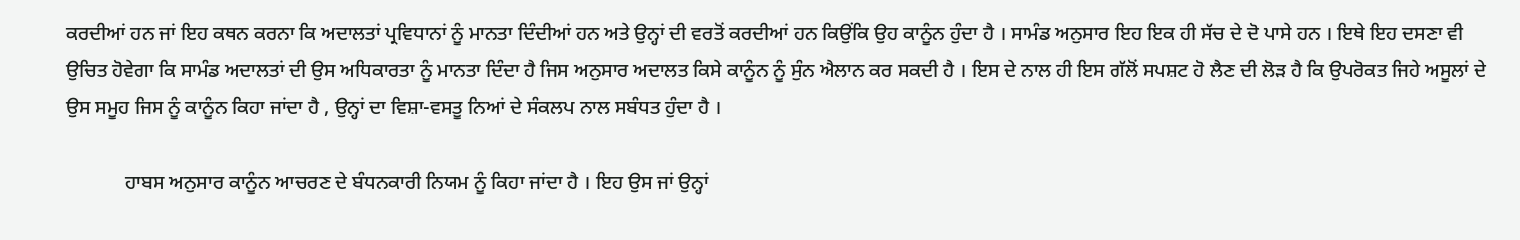ਕਰਦੀਆਂ ਹਨ ਜਾਂ ਇਹ ਕਥਨ ਕਰਨਾ ਕਿ ਅਦਾਲਤਾਂ ਪ੍ਰਵਿਧਾਨਾਂ ਨੂੰ ਮਾਨਤਾ ਦਿੰਦੀਆਂ ਹਨ ਅਤੇ ਉਨ੍ਹਾਂ ਦੀ ਵਰਤੋਂ ਕਰਦੀਆਂ ਹਨ ਕਿਉਂਕਿ ਉਹ ਕਾਨੂੰਨ ਹੁੰਦਾ ਹੈ । ਸਾਮੰਡ ਅਨੁਸਾਰ ਇਹ ਇਕ ਹੀ ਸੱਚ ਦੇ ਦੋ ਪਾਸੇ ਹਨ । ਇਥੇ ਇਹ ਦਸਣਾ ਵੀ ਉਚਿਤ ਹੋਵੇਗਾ ਕਿ ਸਾਮੰਡ ਅਦਾਲਤਾਂ ਦੀ ਉਸ ਅਧਿਕਾਰਤਾ ਨੂੰ ਮਾਨਤਾ ਦਿੰਦਾ ਹੈ ਜਿਸ ਅਨੁਸਾਰ ਅਦਾਲਤ ਕਿਸੇ ਕਾਨੂੰਨ ਨੂੰ ਸੁੰਨ ਐਲਾਨ ਕਰ ਸਕਦੀ ਹੈ । ਇਸ ਦੇ ਨਾਲ ਹੀ ਇਸ ਗੱਲੋਂ ਸਪਸ਼ਟ ਹੋ ਲੈਣ ਦੀ ਲੋੜ ਹੈ ਕਿ ਉਪਰੋਕਤ ਜਿਹੇ ਅਸੂਲਾਂ ਦੇ ਉਸ ਸਮੂਹ ਜਿਸ ਨੂੰ ਕਾਨੂੰਨ ਕਿਹਾ ਜਾਂਦਾ ਹੈ , ਉਨ੍ਹਾਂ ਦਾ ਵਿਸ਼ਾ-ਵਸਤੂ ਨਿਆਂ ਦੇ ਸੰਕਲਪ ਨਾਲ ਸਬੰਧਤ ਹੁੰਦਾ ਹੈ ।

            ਹਾਬਸ ਅਨੁਸਾਰ ਕਾਨੂੰਨ ਆਚਰਣ ਦੇ ਬੰਧਨਕਾਰੀ ਨਿਯਮ ਨੂੰ ਕਿਹਾ ਜਾਂਦਾ ਹੈ । ਇਹ ਉਸ ਜਾਂ ਉਨ੍ਹਾਂ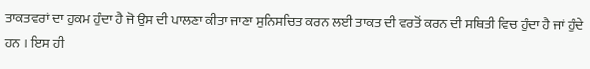ਤਾਕਤਵਰਾਂ ਦਾ ਹੁਕਮ ਹੁੰਦਾ ਹੈ ਜੋ ਉਸ ਦੀ ਪਾਲਣਾ ਕੀਤਾ ਜਾਣਾ ਸੁਨਿਸਚਿਤ ਕਰਨ ਲਈ ਤਾਕਤ ਦੀ ਵਰਤੋਂ ਕਰਨ ਦੀ ਸਥਿਤੀ ਵਿਚ ਹੁੰਦਾ ਹੈ ਜਾਂ ਹੁੰਦੇ ਹਨ । ਇਸ ਹੀ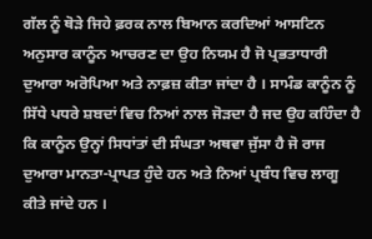ਗੱਲ ਨੂੰ ਥੋੜੇ ਜਿਹੇ ਫ਼ਰਕ ਨਾਲ ਬਿਆਨ ਕਰਦਿਆਂ ਆਸਟਿਨ ਅਨੁਸਾਰ ਕਾਨੂੰਨ ਆਚਰਣ ਦਾ ਉਹ ਨਿਯਮ ਹੈ ਜੋ ਪ੍ਰਭਤਾਧਾਰੀ ਦੁਆਰਾ ਅਰੋਪਿਆ ਅਤੇ ਨਾਫ਼ਜ਼ ਕੀਤਾ ਜਾਂਦਾ ਹੈ । ਸਾਮੰਡ ਕਾਨੂੰਨ ਨੂੰ ਸਿੱਧੇ ਪਧਰੇ ਸ਼ਬਦਾਂ ਵਿਚ ਨਿਆਂ ਨਾਲ ਜੋੜਦਾ ਹੈ ਜਦ ਉਹ ਕਹਿੰਦਾ ਹੈ ਕਿ ਕਾਨੂੰਨ ਉਨ੍ਹਾਂ ਸਿਧਾਂਤਾਂ ਦੀ ਸੰਘਤਾ ਅਥਵਾ ਜੁੱਸਾ ਹੈ ਜੋ ਰਾਜ ਦੁਆਰਾ ਮਾਨਤਾ-ਪ੍ਰਾਪਤ ਹੁੰਦੇ ਹਨ ਅਤੇ ਨਿਆਂ ਪ੍ਰਬੰਧ ਵਿਚ ਲਾਗੂ ਕੀਤੇ ਜਾਂਦੇ ਹਨ ।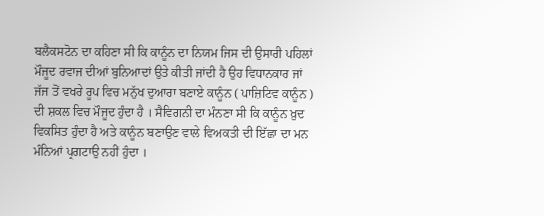ਬਲੈਕਸਟੋਨ ਦਾ ਕਹਿਣਾ ਸੀ ਕਿ ਕਾਨੂੰਨ ਦਾ ਨਿਯਮ ਜਿਸ ਦੀ ਉਸਾਰੀ ਪਹਿਲਾਂ ਮੌਜੂਦ ਰਵਾਜ ਦੀਆਂ ਬੁਨਿਆਦਾਂ ਉਤੇ ਕੀਤੀ ਜਾਂਦੀ ਹੈ ਉਹ ਵਿਧਾਨਕਾਰ ਜਾਂ ਜੱਜ ਤੋਂ ਵਖਰੇ ਰੂਪ ਵਿਚ ਮਨੁੱਖ ਦੁਆਰਾ ਬਣਾਏ ਕਾਨੂੰਨ ( ਪਾਜ਼ਿਟਿਵ ਕਾਨੂੰਨ ) ਦੀ ਸ਼ਕਲ ਵਿਚ ਮੌਜੂਦ ਹੁੰਦਾ ਹੈ । ਸੈਵਿਗਨੀ ਦਾ ਮੰਨਣਾ ਸੀ ਕਿ ਕਾਨੂੰਨ ਖ਼ੁਦ ਵਿਕਸਿਤ ਹੁੰਦਾ ਹੈ ਅਤੇ ਕਾਨੂੰਨ ਬਣਾਉਣ ਵਾਲੇ ਵਿਅਕਤੀ ਦੀ ਇੱਛਾ ਦਾ ਮਨ ਮੰਨਿਆਂ ਪ੍ਰਗਟਾਉ ਨਹੀਂ ਹੁੰਦਾ ।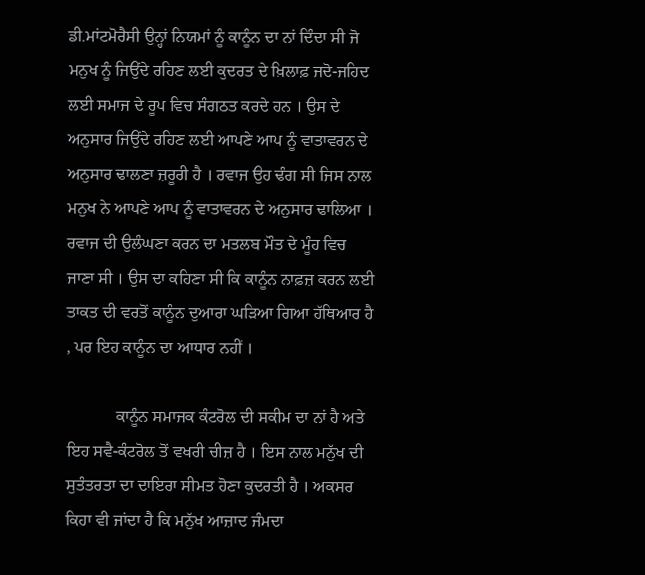ਡੀ.ਮਾਂਟਮੋਰੈਸੀ ਉਨ੍ਹਾਂ ਨਿਯਮਾਂ ਨੂੰ ਕਾਨੂੰਨ ਦਾ ਨਾਂ ਦਿੰਦਾ ਸੀ ਜੋ ਮਨੁਖ ਨੂੰ ਜਿਉਂਦੇ ਰਹਿਣ ਲਈ ਕੁਦਰਤ ਦੇ ਖ਼ਿਲਾਫ਼ ਜਦੋ-ਜਹਿਦ ਲਈ ਸਮਾਜ ਦੇ ਰੂਪ ਵਿਚ ਸੰਗਠਤ ਕਰਦੇ ਹਨ । ਉਸ ਦੇ ਅਨੁਸਾਰ ਜਿਉਂਦੇ ਰਹਿਣ ਲਈ ਆਪਣੇ ਆਪ ਨੂੰ ਵਾਤਾਵਰਨ ਦੇ ਅਨੁਸਾਰ ਢਾਲਣਾ ਜ਼ਰੂਰੀ ਹੈ । ਰਵਾਜ ਉਹ ਢੰਗ ਸੀ ਜਿਸ ਨਾਲ ਮਨੁਖ ਨੇ ਆਪਣੇ ਆਪ ਨੂੰ ਵਾਤਾਵਰਨ ਦੇ ਅਨੁਸਾਰ ਢਾਲਿਆ । ਰਵਾਜ ਦੀ ਉਲੰਘਣਾ ਕਰਨ ਦਾ ਮਤਲਬ ਮੌਤ ਦੇ ਮੂੰਹ ਵਿਚ ਜਾਣਾ ਸੀ । ਉਸ ਦਾ ਕਹਿਣਾ ਸੀ ਕਿ ਕਾਨੂੰਨ ਨਾਫ਼ਜ਼ ਕਰਨ ਲਈ ਤਾਕਤ ਦੀ ਵਰਤੋਂ ਕਾਨੂੰਨ ਦੁਆਰਾ ਘੜਿਆ ਗਿਆ ਹੱਥਿਆਰ ਹੈ , ਪਰ ਇਹ ਕਾਨੂੰਨ ਦਾ ਆਧਾਰ ਨਹੀਂ ।

            ਕਾਨੂੰਨ ਸਮਾਜਕ ਕੰਟਰੋਲ ਦੀ ਸਕੀਮ ਦਾ ਨਾਂ ਹੈ ਅਤੇ ਇਹ ਸਵੈ-ਕੰਟਰੋਲ ਤੋਂ ਵਖਰੀ ਚੀਜ਼ ਹੈ । ਇਸ ਨਾਲ ਮਨੁੱਖ ਦੀ ਸੁਤੰਤਰਤਾ ਦਾ ਦਾਇਰਾ ਸੀਮਤ ਹੋਣਾ ਕੁਦਰਤੀ ਹੈ । ਅਕਸਰ ਕਿਹਾ ਵੀ ਜਾਂਦਾ ਹੈ ਕਿ ਮਨੁੱਖ ਆਜ਼ਾਦ ਜੰਮਦਾ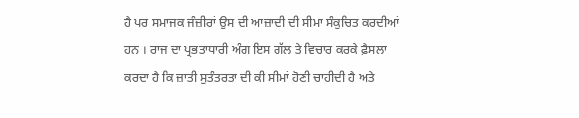ਹੈ ਪਰ ਸਮਾਜਕ ਜੰਜ਼ੀਰਾਂ ਉਸ ਦੀ ਆਜ਼ਾਦੀ ਦੀ ਸੀਮਾ ਸੰਕੁਚਿਤ ਕਰਦੀਆਂ ਹਨ । ਰਾਜ ਦਾ ਪ੍ਰਭਤਾਧਾਰੀ ਅੰਗ ਇਸ ਗੱਲ ਤੇ ਵਿਚਾਰ ਕਰਕੇ ਫ਼ੈਸਲਾ ਕਰਦਾ ਹੈ ਕਿ ਜ਼ਾਤੀ ਸੁਤੰਤਰਤਾ ਦੀ ਕੀ ਸੀਮਾਂ ਹੋਣੀ ਚਾਹੀਦੀ ਹੈ ਅਤੇ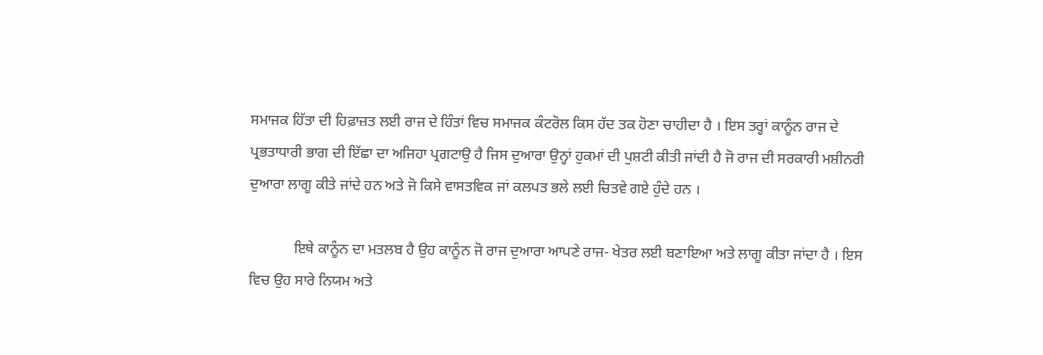ਸਮਾਜਕ ਹਿੱਤਾ ਦੀ ਹਿਫ਼ਾਜ਼ਤ ਲਈ ਰਾਜ ਦੇ ਹਿੰਤਾਂ ਵਿਚ ਸਮਾਜਕ ਕੰਟਰੋਲ ਕਿਸ ਹੱਦ ਤਕ ਹੋਣਾ ਚਾਹੀਦਾ ਹੈ । ਇਸ ਤਰ੍ਹਾਂ ਕਾਨੂੰਨ ਰਾਜ ਦੇ ਪ੍ਰਭਤਾਧਾਰੀ ਭਾਗ ਦੀ ਇੱਛਾ ਦਾ ਅਜਿਹਾ ਪ੍ਰਗਟਾਉ ਹੈ ਜਿਸ ਦੁਆਰਾ ਉਨ੍ਹਾਂ ਹੁਕਮਾਂ ਦੀ ਪੁਸ਼ਟੀ ਕੀਤੀ ਜਾਂਦੀ ਹੈ ਜੋ ਰਾਜ ਦੀ ਸਰਕਾਰੀ ਮਸ਼ੀਨਰੀ ਦੁਆਰਾ ਲਾਗੂ ਕੀਤੇ ਜਾਂਦੇ ਹਨ ਅਤੇ ਜੋ ਕਿਸੇ ਵਾਸਤਵਿਕ ਜਾਂ ਕਲਪਤ ਭਲੇ ਲਈ ਚਿਤਵੇ ਗਏ ਹੁੰਦੇ ਹਨ ।

            ਇਥੇ ਕਾਨੂੰਨ ਦਾ ਮਤਲਬ ਹੈ ਉਹ ਕਾਨੂੰਨ ਜੋ ਰਾਜ ਦੁਆਰਾ ਆਪਣੇ ਰਾਜ- ਖੇਤਰ ਲਈ ਬਣਾਇਆ ਅਤੇ ਲਾਗੂ ਕੀਤਾ ਜਾਂਦਾ ਹੈ । ਇਸ ਵਿਚ ਉਹ ਸਾਰੇ ਨਿਯਮ ਅਤੇ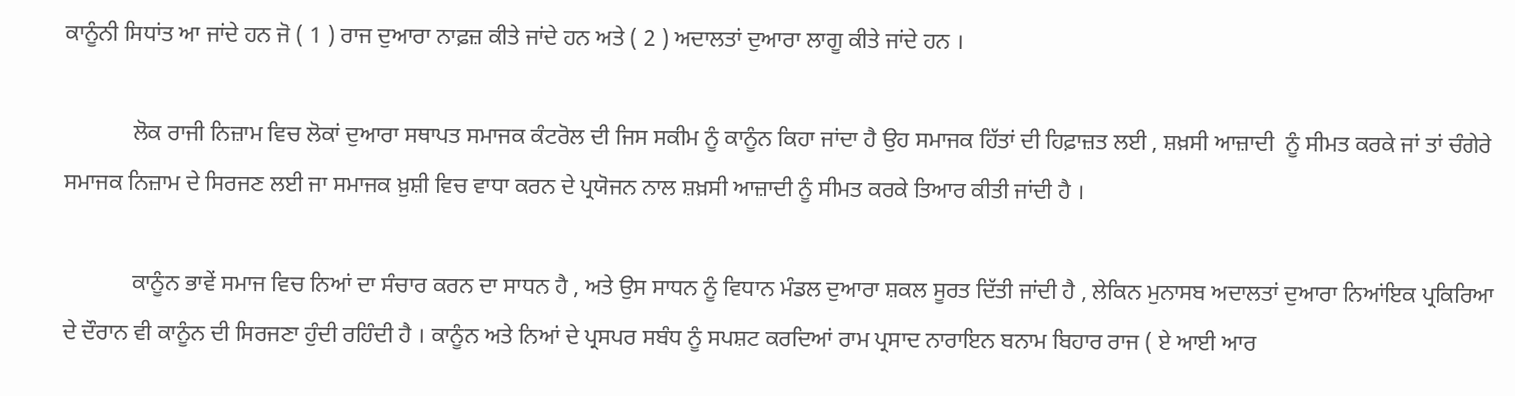ਕਾਨੂੰਨੀ ਸਿਧਾਂਤ ਆ ਜਾਂਦੇ ਹਨ ਜੋ ( 1 ) ਰਾਜ ਦੁਆਰਾ ਨਾਫ਼ਜ਼ ਕੀਤੇ ਜਾਂਦੇ ਹਨ ਅਤੇ ( 2 ) ਅਦਾਲਤਾਂ ਦੁਆਰਾ ਲਾਗੂ ਕੀਤੇ ਜਾਂਦੇ ਹਨ ।

            ਲੋਕ ਰਾਜੀ ਨਿਜ਼ਾਮ ਵਿਚ ਲੋਕਾਂ ਦੁਆਰਾ ਸਥਾਪਤ ਸਮਾਜਕ ਕੰਟਰੋਲ ਦੀ ਜਿਸ ਸਕੀਮ ਨੂੰ ਕਾਨੂੰਨ ਕਿਹਾ ਜਾਂਦਾ ਹੈ ਉਹ ਸਮਾਜਕ ਹਿੱਤਾਂ ਦੀ ਹਿਫ਼ਾਜ਼ਤ ਲਈ , ਸ਼ਖ਼ਸੀ ਆਜ਼ਾਦੀ  ਨੂੰ ਸੀਮਤ ਕਰਕੇ ਜਾਂ ਤਾਂ ਚੰਗੇਰੇ ਸਮਾਜਕ ਨਿਜ਼ਾਮ ਦੇ ਸਿਰਜਣ ਲਈ ਜਾ ਸਮਾਜਕ ਖ਼ੁਸ਼ੀ ਵਿਚ ਵਾਧਾ ਕਰਨ ਦੇ ਪ੍ਰਯੋਜਨ ਨਾਲ ਸ਼ਖ਼ਸੀ ਆਜ਼ਾਦੀ ਨੂੰ ਸੀਮਤ ਕਰਕੇ ਤਿਆਰ ਕੀਤੀ ਜਾਂਦੀ ਹੈ ।

            ਕਾਨੂੰਨ ਭਾਵੇਂ ਸਮਾਜ ਵਿਚ ਨਿਆਂ ਦਾ ਸੰਚਾਰ ਕਰਨ ਦਾ ਸਾਧਨ ਹੈ , ਅਤੇ ਉਸ ਸਾਧਨ ਨੂੰ ਵਿਧਾਨ ਮੰਡਲ ਦੁਆਰਾ ਸ਼ਕਲ ਸੂਰਤ ਦਿੱਤੀ ਜਾਂਦੀ ਹੈ , ਲੇਕਿਨ ਮੁਨਾਸਬ ਅਦਾਲਤਾਂ ਦੁਆਰਾ ਨਿਆਂਇਕ ਪ੍ਰਕਿਰਿਆ ਦੇ ਦੌਰਾਨ ਵੀ ਕਾਨੂੰਨ ਦੀ ਸਿਰਜਣਾ ਹੁੰਦੀ ਰਹਿੰਦੀ ਹੈ । ਕਾਨੂੰਨ ਅਤੇ ਨਿਆਂ ਦੇ ਪ੍ਰਸਪਰ ਸਬੰਧ ਨੂੰ ਸਪਸ਼ਟ ਕਰਦਿਆਂ ਰਾਮ ਪ੍ਰਸਾਦ ਨਾਰਾਇਨ ਬਨਾਮ ਬਿਹਾਰ ਰਾਜ ( ਏ ਆਈ ਆਰ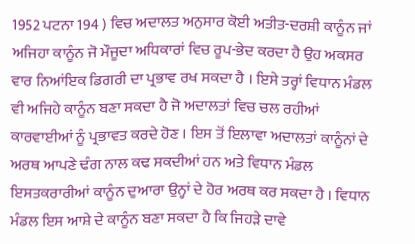1952 ਪਟਨਾ 194 ) ਵਿਚ ਅਦਾਲਤ ਅਨੁਸਾਰ ਕੋਈ ਅਤੀਤ-ਦਰਸ਼ੀ ਕਾਨੂੰਨ ਜਾਂ ਅਜਿਹਾ ਕਾਨੂੰਨ ਜੋ ਮੌਜੂਦਾ ਅਧਿਕਾਰਾਂ ਵਿਚ ਰੂਪ-ਭੇਦ ਕਰਦਾ ਹੈ ਉਹ ਅਕਸਰ ਵਾਰ ਨਿਆਂਇਕ ਡਿਗਰੀ ਦਾ ਪ੍ਰਭਾਵ ਰਖ ਸਕਦਾ ਹੈ । ਇਸੇ ਤਰ੍ਹਾਂ ਵਿਧਾਨ ਮੰਡਲ ਵੀ ਅਜਿਹੇ ਕਾਨੂੰਨ ਬਣਾ ਸਕਦਾ ਹੈ ਜੋ ਅਦਾਲਤਾਂ ਵਿਚ ਚਲ ਰਹੀਆਂ ਕਾਰਵਾਈਆਂ ਨੂੰ ਪ੍ਰਭਾਵਤ ਕਰਦੇ ਹੋਣ । ਇਸ ਤੋਂ ਇਲਾਵਾ ਅਦਾਲਤਾਂ ਕਾਨੂੰਨਾਂ ਦੇ ਅਰਥ ਆਪਣੇ ਢੰਗ ਨਾਲ ਕਢ ਸਕਦੀਆਂ ਹਨ ਅਤੇ ਵਿਧਾਨ ਮੰਡਲ ਇਸਤਕਰਾਰੀਆਂ ਕਾਨੂੰਨ ਦੁਆਰਾ ਉਨ੍ਹਾਂ ਦੇ ਹੋਰ ਅਰਥ ਕਰ ਸਕਦਾ ਹੈ । ਵਿਧਾਨ ਮੰਡਲ ਇਸ ਆਸ਼ੇ ਦੇ ਕਾਨੂੰਨ ਬਣਾ ਸਕਦਾ ਹੈ ਕਿ ਜਿਹੜੇ ਦਾਵੇ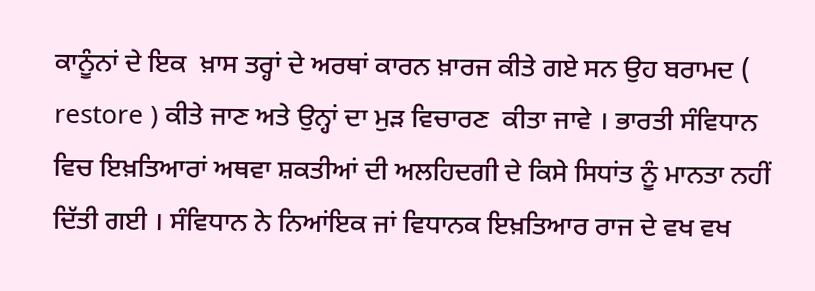ਕਾਨੂੰਨਾਂ ਦੇ ਇਕ  ਖ਼ਾਸ ਤਰ੍ਹਾਂ ਦੇ ਅਰਥਾਂ ਕਾਰਨ ਖ਼ਾਰਜ ਕੀਤੇ ਗਏ ਸਨ ਉਹ ਬਰਾਮਦ ( restore ) ਕੀਤੇ ਜਾਣ ਅਤੇ ਉਨ੍ਹਾਂ ਦਾ ਮੁੜ ਵਿਚਾਰਣ  ਕੀਤਾ ਜਾਵੇ । ਭਾਰਤੀ ਸੰਵਿਧਾਨ ਵਿਚ ਇਖ਼ਤਿਆਰਾਂ ਅਥਵਾ ਸ਼ਕਤੀਆਂ ਦੀ ਅਲਹਿਦਗੀ ਦੇ ਕਿਸੇ ਸਿਧਾਂਤ ਨੂੰ ਮਾਨਤਾ ਨਹੀਂ ਦਿੱਤੀ ਗਈ । ਸੰਵਿਧਾਨ ਨੇ ਨਿਆਂਇਕ ਜਾਂ ਵਿਧਾਨਕ ਇਖ਼ਤਿਆਰ ਰਾਜ ਦੇ ਵਖ ਵਖ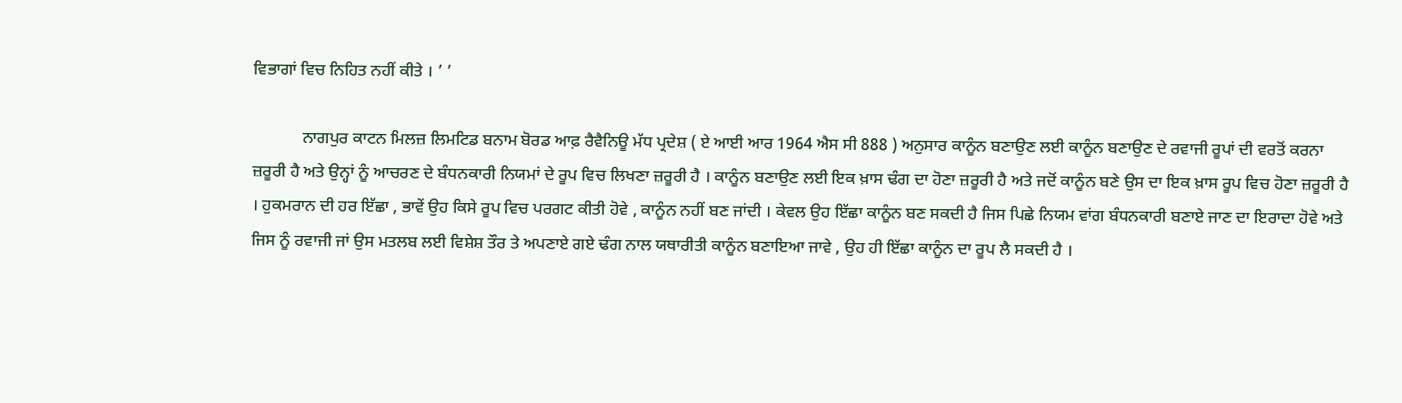ਵਿਭਾਗਾਂ ਵਿਚ ਨਿਹਿਤ ਨਹੀਂ ਕੀਤੇ । ’ ’

            ਨਾਗਪੁਰ ਕਾਟਨ ਮਿਲਜ਼ ਲਿਮਟਿਡ ਬਨਾਮ ਬੋਰਡ ਆਫ਼ ਰੈਵੈਨਿਊ ਮੱਧ ਪ੍ਰਦੇਸ਼ ( ਏ ਆਈ ਆਰ 1964 ਐਸ ਸੀ 888 ) ਅਨੁਸਾਰ ਕਾਨੂੰਨ ਬਣਾਉਣ ਲਈ ਕਾਨੂੰਨ ਬਣਾਉਣ ਦੇ ਰਵਾਜੀ ਰੂਪਾਂ ਦੀ ਵਰਤੋਂ ਕਰਨਾ ਜ਼ਰੂਰੀ ਹੈ ਅਤੇ ਉਨ੍ਹਾਂ ਨੂੰ ਆਚਰਣ ਦੇ ਬੰਧਨਕਾਰੀ ਨਿਯਮਾਂ ਦੇ ਰੂਪ ਵਿਚ ਲਿਖਣਾ ਜ਼ਰੂਰੀ ਹੈ । ਕਾਨੂੰਨ ਬਣਾਉਣ ਲਈ ਇਕ ਖ਼ਾਸ ਢੰਗ ਦਾ ਹੋਣਾ ਜ਼ਰੂਰੀ ਹੈ ਅਤੇ ਜਦੋਂ ਕਾਨੂੰਨ ਬਣੇ ਉਸ ਦਾ ਇਕ ਖ਼ਾਸ ਰੂਪ ਵਿਚ ਹੋਣਾ ਜ਼ਰੂਰੀ ਹੈ । ਹੁਕਮਰਾਨ ਦੀ ਹਰ ਇੱਛਾ , ਭਾਵੇਂ ਉਹ ਕਿਸੇ ਰੂਪ ਵਿਚ ਪਰਗਟ ਕੀਤੀ ਹੋਵੇ , ਕਾਨੂੰਨ ਨਹੀਂ ਬਣ ਜਾਂਦੀ । ਕੇਵਲ ਉਹ ਇੱਛਾ ਕਾਨੂੰਨ ਬਣ ਸਕਦੀ ਹੈ ਜਿਸ ਪਿਛੇ ਨਿਯਮ ਵਾਂਗ ਬੰਧਨਕਾਰੀ ਬਣਾਏ ਜਾਣ ਦਾ ਇਰਾਦਾ ਹੋਵੇ ਅਤੇ ਜਿਸ ਨੂੰ ਰਵਾਜੀ ਜਾਂ ਉਸ ਮਤਲਬ ਲਈ ਵਿਸ਼ੇਸ਼ ਤੌਰ ਤੇ ਅਪਣਾਏ ਗਏ ਢੰਗ ਨਾਲ ਯਥਾਰੀਤੀ ਕਾਨੂੰਨ ਬਣਾਇਆ ਜਾਵੇ , ਉਹ ਹੀ ਇੱਛਾ ਕਾਨੂੰਨ ਦਾ ਰੂਪ ਲੈ ਸਕਦੀ ਹੈ ।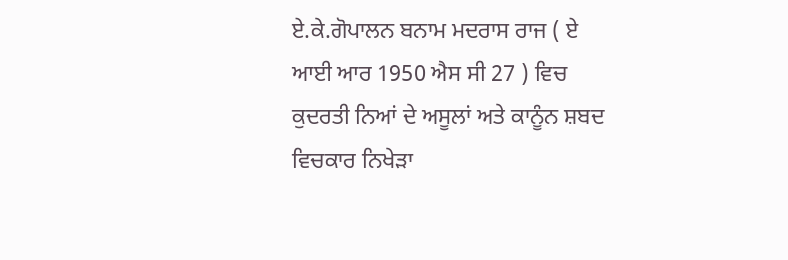ਏ.ਕੇ.ਗੋਪਾਲਨ ਬਨਾਮ ਮਦਰਾਸ ਰਾਜ ( ਏ ਆਈ ਆਰ 1950 ਐਸ ਸੀ 27 ) ਵਿਚ ਕੁਦਰਤੀ ਨਿਆਂ ਦੇ ਅਸੂਲਾਂ ਅਤੇ ਕਾਨੂੰਨ ਸ਼ਬਦ ਵਿਚਕਾਰ ਨਿਖੇੜਾ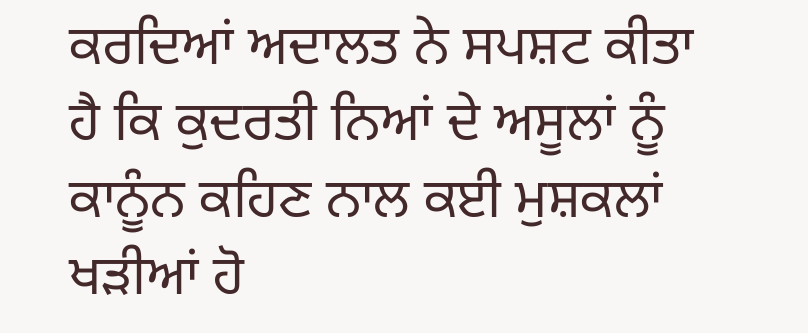ਕਰਦਿਆਂ ਅਦਾਲਤ ਨੇ ਸਪਸ਼ਟ ਕੀਤਾ ਹੈ ਕਿ ਕੁਦਰਤੀ ਨਿਆਂ ਦੇ ਅਸੂਲਾਂ ਨੂੰ ਕਾਨੂੰਨ ਕਹਿਣ ਨਾਲ ਕਈ ਮੁਸ਼ਕਲਾਂ ਖੜੀਆਂ ਹੋ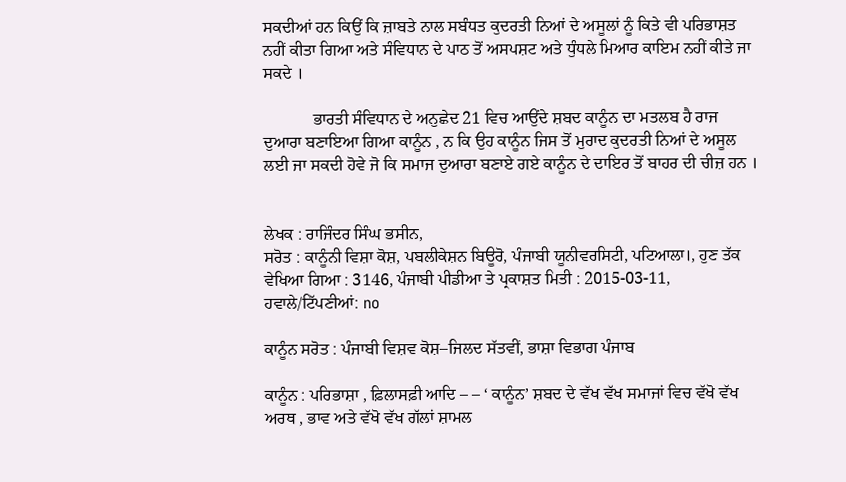ਸਕਦੀਆਂ ਹਨ ਕਿਉਂ ਕਿ ਜ਼ਾਬਤੇ ਨਾਲ ਸਬੰਧਤ ਕੁਦਰਤੀ ਨਿਆਂ ਦੇ ਅਸੂਲਾਂ ਨੂੰ ਕਿਤੇ ਵੀ ਪਰਿਭਾਸ਼ਤ ਨਹੀਂ ਕੀਤਾ ਗਿਆ ਅਤੇ ਸੰਵਿਧਾਨ ਦੇ ਪਾਠ ਤੋਂ ਅਸਪਸ਼ਟ ਅਤੇ ਧੁੰਧਲੇ ਮਿਆਰ ਕਾਇਮ ਨਹੀਂ ਕੀਤੇ ਜਾ ਸਕਦੇ ।

            ਭਾਰਤੀ ਸੰਵਿਧਾਨ ਦੇ ਅਨੁਛੇਦ 21 ਵਿਚ ਆਉਂਦੇ ਸ਼ਬਦ ਕਾਨੂੰਨ ਦਾ ਮਤਲਬ ਹੈ ਰਾਜ ਦੁਆਰਾ ਬਣਾਇਆ ਗਿਆ ਕਾਨੂੰਨ , ਨ ਕਿ ਉਹ ਕਾਨੂੰਨ ਜਿਸ ਤੋਂ ਮੁਰਾਦ ਕੁਦਰਤੀ ਨਿਆਂ ਦੇ ਅਸੂਲ ਲਈ ਜਾ ਸਕਦੀ ਹੋਵੇ ਜੋ ਕਿ ਸਮਾਜ ਦੁਆਰਾ ਬਣਾਏ ਗਏ ਕਾਨੂੰਨ ਦੇ ਦਾਇਰ ਤੋਂ ਬਾਹਰ ਦੀ ਚੀਜ਼ ਹਨ ।


ਲੇਖਕ : ਰਾਜਿੰਦਰ ਸਿੰਘ ਭਸੀਨ,
ਸਰੋਤ : ਕਾਨੂੰਨੀ ਵਿਸ਼ਾ ਕੋਸ਼, ਪਬਲੀਕੇਸ਼ਨ ਬਿਊਰੋ, ਪੰਜਾਬੀ ਯੂਨੀਵਰਸਿਟੀ, ਪਟਿਆਲਾ।, ਹੁਣ ਤੱਕ ਵੇਖਿਆ ਗਿਆ : 3146, ਪੰਜਾਬੀ ਪੀਡੀਆ ਤੇ ਪ੍ਰਕਾਸ਼ਤ ਮਿਤੀ : 2015-03-11, ਹਵਾਲੇ/ਟਿੱਪਣੀਆਂ: no

ਕਾਨੂੰਨ ਸਰੋਤ : ਪੰਜਾਬੀ ਵਿਸ਼ਵ ਕੋਸ਼–ਜਿਲਦ ਸੱਤਵੀਂ, ਭਾਸ਼ਾ ਵਿਭਾਗ ਪੰਜਾਬ

ਕਾਨੂੰਨ : ਪਰਿਭਾਸ਼ਾ , ਫ਼ਿਲਾਸਫ਼ੀ ਆਦਿ – – ‘ ਕਾਨੂੰਨ’ ਸ਼ਬਦ ਦੇ ਵੱਖ ਵੱਖ ਸਮਾਜਾਂ ਵਿਚ ਵੱਖੋ ਵੱਖ ਅਰਥ , ਭਾਵ ਅਤੇ ਵੱਖੋ ਵੱਖ ਗੱਲਾਂ ਸ਼ਾਮਲ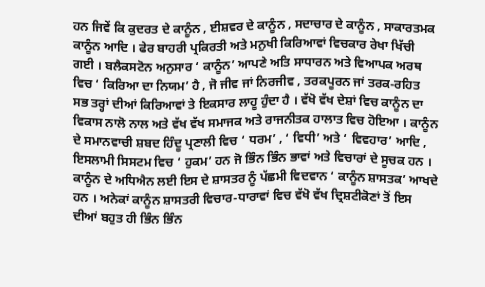ਹਨ ਜਿਵੇਂ ਕਿ ਕੁਦਰਤ ਦੇ ਕਾਨੂੰਨ , ਈਸ਼ਵਰ ਦੇ ਕਾਨੂੰਨ , ਸਦਾਚਾਰ ਦੇ ਕਾਨੂੰਨ , ਸਾਕਾਰਤਮਕ ਕਾਨੂੰਨ ਆਦਿ । ਫੇਰ ਬਾਹਰੀ ਪ੍ਰਕਿਰਤੀ ਅਤੇ ਮਨੁਖੀ ਕਿਰਿਆਵਾਂ ਵਿਚਕਾਰ ਰੇਖਾ ਖਿੱਚੀ ਗਈ । ਬਲੈਕਸਟੋਨ ਅਨੁਸਾਰ ‘ ਕਾਨੂੰਨ’ ਆਪਣੇ ਅਤਿ ਸਾਧਾਰਨ ਅਤੇ ਵਿਆਪਕ ਅਰਥ ਵਿਚ ‘ ਕਿਰਿਆ ਦਾ ਨਿਯਮ’ ਹੈ , ਜੋ ਜੀਵ ਜਾਂ ਨਿਰਜੀਵ , ਤਰਕਪੂਰਨ ਜਾਂ ਤਰਕ-ਰਹਿਤ ਸਭ ਤਰ੍ਹਾਂ ਦੀਆਂ ਕਿਰਿਆਵਾਂ ਤੇ ਇਕਸਾਰ ਲਾਹੂ ਹੁੰਦਾ ਹੈ । ਵੱਖੋ ਵੱਖ ਦੇਸ਼ਾਂ ਵਿਚ ਕਾਨੂੰਨ ਦਾ ਵਿਕਾਸ ਨਾਲੋ ਨਾਲ ਅਤੇ ਵੱਖ ਵੱਖ ਸਮਾਜਕ ਅਤੇ ਰਾਜਨੀਤਕ ਹਾਲਾਤ ਵਿਚ ਹੋਇਆ । ਕਾਨੂੰਨ ਦੇ ਸਮਾਨਵਾਚੀ ਸ਼ਬਦ ਹਿੰਦੂ ਪ੍ਰਣਾਲੀ ਵਿਚ ‘ ਧਰਮ’ , ‘ ਵਿਧੀ’ ਅਤੇ ‘ ਵਿਵਹਾਰ’ ਆਦਿ , ਇਸਲਾਮੀ ਸਿਸਟਮ ਵਿਚ ‘ ਹੁਕਮ’ ਹਨ ਜੋ ਭਿੰਨ ਭਿੰਨ ਭਾਵਾਂ ਅਤੇ ਵਿਚਾਰਾਂ ਦੇ ਸੂਚਕ ਹਨ । ਕਾਨੂੰਨ ਦੇ ਅਧਿਐਨ ਲਈ ਇਸ ਦੇ ਸ਼ਾਸਤਰ ਨੂੰ ਪੱਛਮੀ ਵਿਦਵਾਨ ‘ ਕਾਨੂੰਨ ਸ਼ਾਸਤਕ’ ਆਖਦੇ ਹਨ । ਅਨੇਕਾਂ ਕਾਨੂੰਨ ਸ਼ਾਸਤਰੀ ਵਿਚਾਰ-ਧਾਰਾਵਾਂ ਵਿਚ ਵੱਖੋ ਵੱਖ ਦ੍ਰਿਸ਼ਟੀਕੋਣਾਂ ਤੋਂ ਇਸ ਦੀਆਂ ਬਹੁਤ ਹੀ ਭਿੰਨ ਭਿੰਨ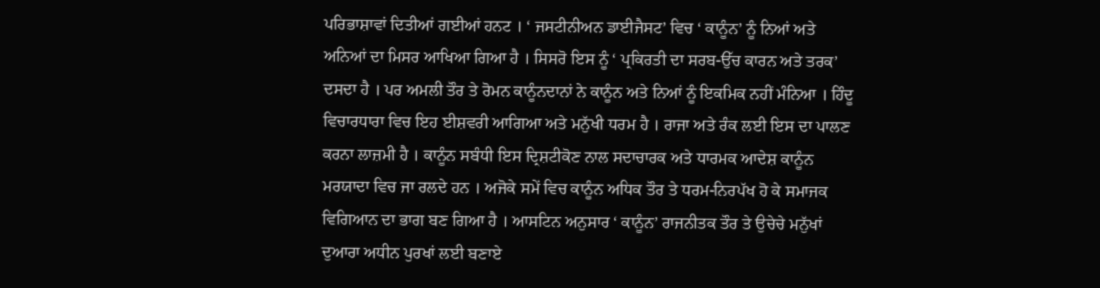ਪਰਿਭਾਸ਼ਾਵਾਂ ਦਿਤੀਆਂ ਗਈਆਂ ਹਨਟ । ‘ ਜਸਟੀਨੀਅਨ ਡਾਈਜੈਸਟ’ ਵਿਚ ‘ ਕਾਨੂੰਨ’ ਨੂੰ ਨਿਆਂ ਅਤੇ ਅਨਿਆਂ ਦਾ ਮਿਸਰ ਆਖਿਆ ਗਿਆ ਹੈ । ਸਿਸਰੋ ਇਸ ਨੂੰ ‘ ਪ੍ਰਕਿਰਤੀ ਦਾ ਸਰਬ-ਉੱਚ ਕਾਰਨ ਅਤੇ ਤਰਕ’ ਦਸਦਾ ਹੈ । ਪਰ ਅਮਲੀ ਤੌਰ ਤੇ ਰੋਮਨ ਕਾਨੂੰਨਦਾਨਾਂ ਨੇ ਕਾਨੂੰਨ ਅਤੇ ਨਿਆਂ ਨੂੰ ਇਕਮਿਕ ਨਹੀਂ ਮੰਨਿਆ । ਹਿੰਦੂ ਵਿਚਾਰਧਾਰਾ ਵਿਚ ਇਹ ਈਸ਼ਵਰੀ ਆਗਿਆ ਅਤੇ ਮਨੁੱਖੀ ਧਰਮ ਹੈ । ਰਾਜਾ ਅਤੇ ਰੰਕ ਲਈ ਇਸ ਦਾ ਪਾਲਣ ਕਰਨਾ ਲਾਜ਼ਮੀ ਹੈ । ਕਾਨੂੰਨ ਸਬੰਧੀ ਇਸ ਦ੍ਰਿਸ਼ਟੀਕੋਣ ਨਾਲ ਸਦਾਚਾਰਕ ਅਤੇ ਧਾਰਮਕ ਆਦੇਸ਼ ਕਾਨੂੰਨ ਮਰਯਾਦਾ ਵਿਚ ਜਾ ਰਲਦੇ ਹਨ । ਅਜੋਕੇ ਸਮੇਂ ਵਿਚ ਕਾਨੂੰਨ ਅਧਿਕ ਤੌਰ ਤੇ ਧਰਮ-ਨਿਰਪੱਖ ਹੋ ਕੇ ਸਮਾਜਕ ਵਿਗਿਆਨ ਦਾ ਭਾਗ ਬਣ ਗਿਆ ਹੈ । ਆਸਟਿਨ ਅਨੁਸਾਰ ‘ ਕਾਨੂੰਨ’ ਰਾਜਨੀਤਕ ਤੌਰ ਤੇ ਉਚੇਚੇ ਮਨੁੱਖਾਂ ਦੁਆਰਾ ਅਧੀਨ ਪੁਰਖਾਂ ਲਈ ਬਣਾਏ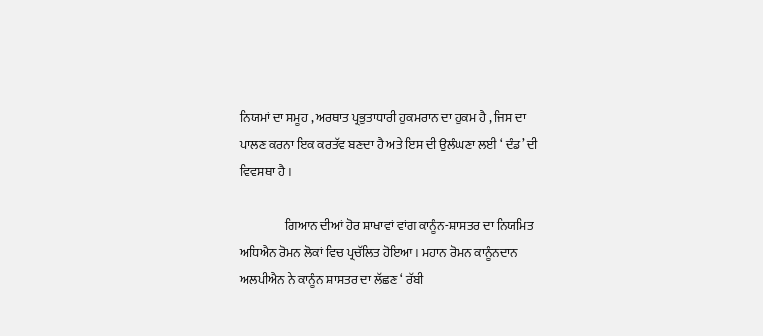ਨਿਯਮਾਂ ਦਾ ਸਮੂਹ , ਅਰਥਾਤ ਪ੍ਰਭੁਤਾਧਾਰੀ ਹੁਕਮਰਾਨ ਦਾ ਹੁਕਮ ਹੈ , ਜਿਸ ਦਾ ਪਾਲਣ ਕਰਨਾ ਇਕ ਕਰਤੱਵ ਬਣਦਾ ਹੈ ਅਤੇ ਇਸ ਦੀ ਉਲੰਘਣਾ ਲਈ ‘ ਦੰਡ’ ਦੀ ਵਿਵਸਥਾ ਹੈ ।

                  ਗਿਆਨ ਦੀਆਂ ਹੋਰ ਸ਼ਾਖਾਵਾਂ ਵਾਂਗ ਕਾਨੂੰਨ-ਸ਼ਾਸਤਰ ਦਾ ਨਿਯਮਿਤ ਅਧਿਐਨ ਰੋਮਨ ਲੋਕਾਂ ਵਿਚ ਪ੍ਰਚੱਲਿਤ ਹੋਇਆ । ਮਹਾਨ ਰੋਮਨ ਕਾਨੂੰਨਦਾਨ ਅਲਪੀਐਨ ਨੇ ਕਾਨੂੰਨ ਸ਼ਾਸਤਰ ਦਾ ਲੱਛਣ ‘ ਰੱਬੀ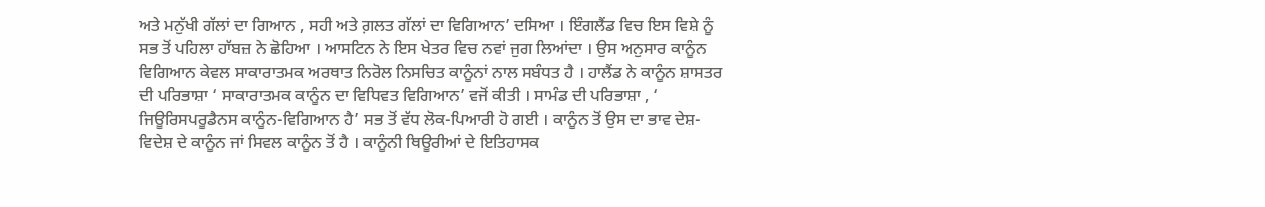ਅਤੇ ਮਨੁੱਖੀ ਗੱਲਾਂ ਦਾ ਗਿਆਨ , ਸਹੀ ਅਤੇ ਗ਼ਲਤ ਗੱਲਾਂ ਦਾ ਵਿਗਿਆਨ’ ਦਸਿਆ । ਇੰਗਲੈਂਡ ਵਿਚ ਇਸ ਵਿਸ਼ੇ ਨੂੰ ਸਭ ਤੋਂ ਪਹਿਲਾ ਹਾੱਬਜ਼ ਨੇ ਛੋਹਿਆ । ਆਸਟਿਨ ਨੇ ਇਸ ਖੇਤਰ ਵਿਚ ਨਵਾਂ ਜੁਗ ਲਿਆਂਦਾ । ਉਸ ਅਨੁਸਾਰ ਕਾਨੂੰਨ ਵਿਗਿਆਨ ਕੇਵਲ ਸਾਕਾਰਾਤਮਕ ਅਰਥਾਤ ਨਿਰੋਲ ਨਿਸਚਿਤ ਕਾਨੂੰਨਾਂ ਨਾਲ ਸਬੰਧਤ ਹੈ । ਹਾਲੈਂਡ ਨੇ ਕਾਨੂੰਨ ਸ਼ਾਸਤਰ ਦੀ ਪਰਿਭਾਸ਼ਾ ‘ ਸਾਕਾਰਾਤਮਕ ਕਾਨੂੰਨ ਦਾ ਵਿਧਿਵਤ ਵਿਗਿਆਨ’ ਵਜੋਂ ਕੀਤੀ । ਸਾਮੰਡ ਦੀ ਪਰਿਭਾਸ਼ਾ , ‘ ਜਿਊਰਿਸਪਰੂਡੈਨਸ ਕਾਨੂੰਨ-ਵਿਗਿਆਨ ਹੈ’ ਸਭ ਤੋਂ ਵੱਧ ਲੋਕ-ਪਿਆਰੀ ਹੋ ਗਈ । ਕਾਨੂੰਨ ਤੋਂ ਉਸ ਦਾ ਭਾਵ ਦੇਸ਼-ਵਿਦੇਸ਼ ਦੇ ਕਾਨੂੰਨ ਜਾਂ ਸਿਵਲ ਕਾਨੂੰਨ ਤੋਂ ਹੈ । ਕਾਨੂੰਨੀ ਥਿਊਰੀਆਂ ਦੇ ਇਤਿਹਾਸਕ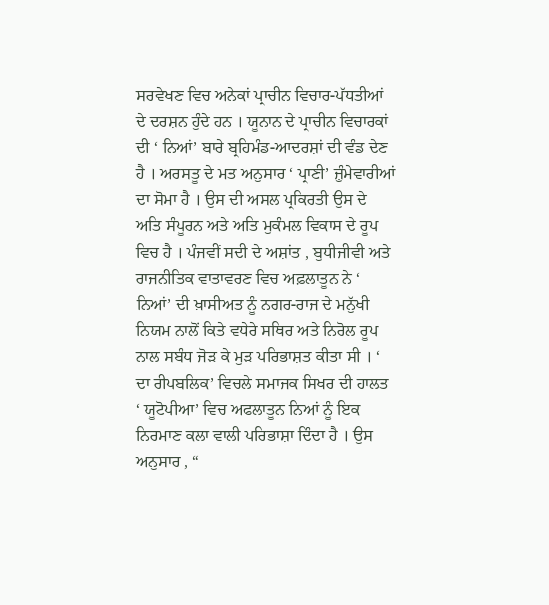ਸਰਵੇਖਣ ਵਿਚ ਅਨੇਕਾਂ ਪ੍ਰਾਚੀਨ ਵਿਚਾਰ-ਪੱਧਤੀਆਂ ਦੇ ਦਰਸ਼ਨ ਹੁੰਦੇ ਹਨ । ਯੂਨਾਨ ਦੇ ਪ੍ਰਾਚੀਨ ਵਿਚਾਰਕਾਂ ਦੀ ‘ ਨਿਆਂ’ ਬਾਰੇ ਬ੍ਰਹਿਮੰਡ-ਆਦਰਸ਼ਾਂ ਦੀ ਵੰਡ ਦੇਣ ਹੈ । ਅਰਸਤੂ ਦੇ ਮਤ ਅਨੁਸਾਰ ‘ ਪ੍ਰਾਣੀ’ ਜ਼ੁੰਮੇਵਾਰੀਆਂ ਦਾ ਸੋਮਾ ਹੈ । ਉਸ ਦੀ ਅਸਲ ਪ੍ਰਕਿਰਤੀ ਉਸ ਦੇ ਅਤਿ ਸੰਪੂਰਨ ਅਤੇ ਅਤਿ ਮੁਕੰਮਲ ਵਿਕਾਸ ਦੇ ਰੂਪ ਵਿਚ ਹੈ । ਪੰਜਵੀਂ ਸਦੀ ਦੇ ਅਸ਼ਾਂਤ , ਬੁਧੀਜੀਵੀ ਅਤੇ ਰਾਜਨੀਤਿਕ ਵਾਤਾਵਰਣ ਵਿਚ ਅਫ਼ਲਾਤੂਨ ਨੇ ‘ ਨਿਆਂ’ ਦੀ ਖ਼ਾਸੀਅਤ ਨੂੰ ਨਗਰ-ਰਾਜ ਦੇ ਮਨੁੱਖੀ ਨਿਯਮ ਨਾਲੋਂ ਕਿਤੇ ਵਧੇਰੇ ਸਥਿਰ ਅਤੇ ਨਿਰੋਲ ਰੂਪ ਨਾਲ ਸਬੰਧ ਜੋੜ ਕੇ ਮੁੜ ਪਰਿਭਾਸ਼ਤ ਕੀਤਾ ਸੀ । ‘ ਦਾ ਰੀਪਬਲਿਕ’ ਵਿਚਲੇ ਸਮਾਜਕ ਸਿਖਰ ਦੀ ਹਾਲਤ ‘ ਯੂਟੋਪੀਆ’ ਵਿਚ ਅਫਲਾਤੂਨ ਨਿਆਂ ਨੂੰ ਇਕ ਨਿਰਮਾਣ ਕਲਾ ਵਾਲੀ ਪਰਿਭਾਸ਼ਾ ਦਿੰਦਾ ਹੈ । ਉਸ ਅਨੁਸਾਰ , “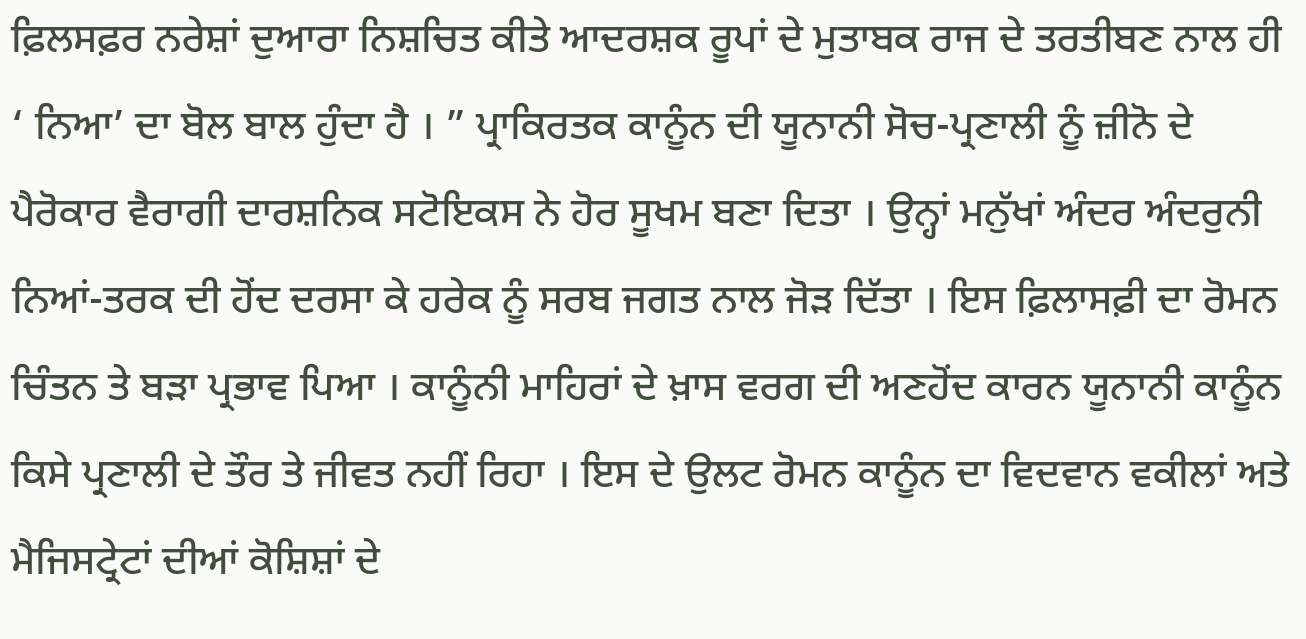ਫ਼ਿਲਸਫ਼ਰ ਨਰੇਸ਼ਾਂ ਦੁਆਰਾ ਨਿਸ਼ਚਿਤ ਕੀਤੇ ਆਦਰਸ਼ਕ ਰੂਪਾਂ ਦੇ ਮੁਤਾਬਕ ਰਾਜ ਦੇ ਤਰਤੀਬਣ ਨਾਲ ਹੀ ‘ ਨਿਆ’ ਦਾ ਬੋਲ ਬਾਲ ਹੁੰਦਾ ਹੈ । ” ਪ੍ਰਾਕਿਰਤਕ ਕਾਨੂੰਨ ਦੀ ਯੂਨਾਨੀ ਸੋਚ-ਪ੍ਰਣਾਲੀ ਨੂੰ ਜ਼ੀਨੋ ਦੇ ਪੈਰੋਕਾਰ ਵੈਰਾਗੀ ਦਾਰਸ਼ਨਿਕ ਸਟੋਇਕਸ ਨੇ ਹੋਰ ਸੂਖਮ ਬਣਾ ਦਿਤਾ । ਉਨ੍ਹਾਂ ਮਨੁੱਖਾਂ ਅੰਦਰ ਅੰਦਰੁਨੀ ਨਿਆਂ-ਤਰਕ ਦੀ ਹੋਂਦ ਦਰਸਾ ਕੇ ਹਰੇਕ ਨੂੰ ਸਰਬ ਜਗਤ ਨਾਲ ਜੋੜ ਦਿੱਤਾ । ਇਸ ਫ਼ਿਲਾਸਫ਼ੀ ਦਾ ਰੋਮਨ ਚਿੰਤਨ ਤੇ ਬੜਾ ਪ੍ਰਭਾਵ ਪਿਆ । ਕਾਨੂੰਨੀ ਮਾਹਿਰਾਂ ਦੇ ਖ਼ਾਸ ਵਰਗ ਦੀ ਅਣਹੋਂਦ ਕਾਰਨ ਯੂਨਾਨੀ ਕਾਨੂੰਨ ਕਿਸੇ ਪ੍ਰਣਾਲੀ ਦੇ ਤੌਰ ਤੇ ਜੀਵਤ ਨਹੀਂ ਰਿਹਾ । ਇਸ ਦੇ ਉਲਟ ਰੋਮਨ ਕਾਨੂੰਨ ਦਾ ਵਿਦਵਾਨ ਵਕੀਲਾਂ ਅਤੇ ਮੈਜਿਸਟ੍ਰੇਟਾਂ ਦੀਆਂ ਕੋਸ਼ਿਸ਼ਾਂ ਦੇ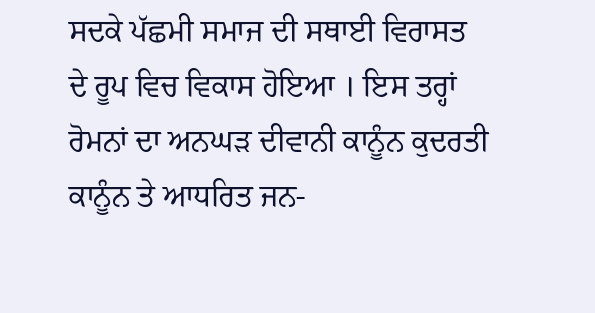ਸਦਕੇ ਪੱਛਮੀ ਸਮਾਜ ਦੀ ਸਥਾਈ ਵਿਰਾਸਤ ਦੇ ਰੂਪ ਵਿਚ ਵਿਕਾਸ ਹੋਇਆ । ਇਸ ਤਰ੍ਹਾਂ ਰੋਮਨਾਂ ਦਾ ਅਨਘੜ ਦੀਵਾਨੀ ਕਾਨੂੰਨ ਕੁਦਰਤੀ ਕਾਨੂੰਨ ਤੇ ਆਧਰਿਤ ਜਨ-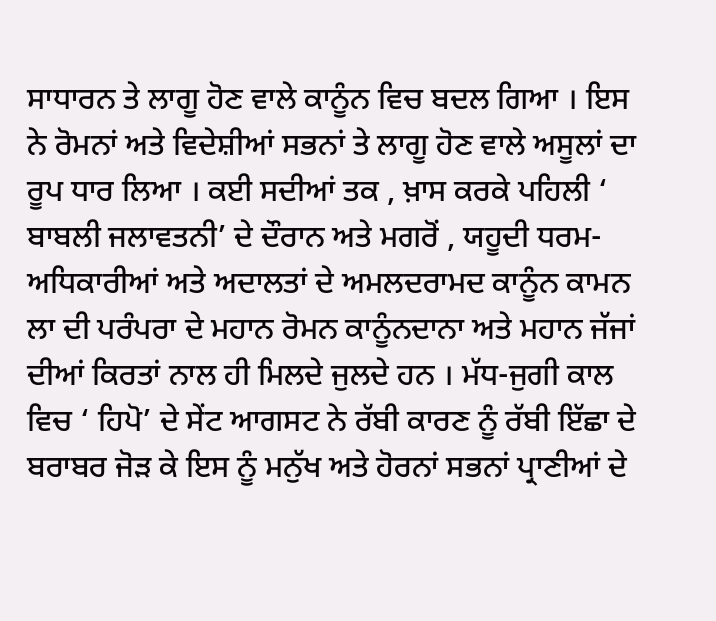ਸਾਧਾਰਨ ਤੇ ਲਾਗੂ ਹੋਣ ਵਾਲੇ ਕਾਨੂੰਨ ਵਿਚ ਬਦਲ ਗਿਆ । ਇਸ ਨੇ ਰੋਮਨਾਂ ਅਤੇ ਵਿਦੇਸ਼ੀਆਂ ਸਭਨਾਂ ਤੇ ਲਾਗੂ ਹੋਣ ਵਾਲੇ ਅਸੂਲਾਂ ਦਾ ਰੂਪ ਧਾਰ ਲਿਆ । ਕਈ ਸਦੀਆਂ ਤਕ , ਖ਼ਾਸ ਕਰਕੇ ਪਹਿਲੀ ‘ ਬਾਬਲੀ ਜਲਾਵਤਨੀ’ ਦੇ ਦੌਰਾਨ ਅਤੇ ਮਗਰੋਂ , ਯਹੂਦੀ ਧਰਮ-ਅਧਿਕਾਰੀਆਂ ਅਤੇ ਅਦਾਲਤਾਂ ਦੇ ਅਮਲਦਰਾਮਦ ਕਾਨੂੰਨ ਕਾਮਨ ਲਾ ਦੀ ਪਰੰਪਰਾ ਦੇ ਮਹਾਨ ਰੋਮਨ ਕਾਨੂੰਨਦਾਨਾ ਅਤੇ ਮਹਾਨ ਜੱਜਾਂ ਦੀਆਂ ਕਿਰਤਾਂ ਨਾਲ ਹੀ ਮਿਲਦੇ ਜੁਲਦੇ ਹਨ । ਮੱਧ-ਜੁਗੀ ਕਾਲ ਵਿਚ ‘ ਹਿਪੋ’ ਦੇ ਸੇਂਟ ਆਗਸਟ ਨੇ ਰੱਬੀ ਕਾਰਣ ਨੂੰ ਰੱਬੀ ਇੱਛਾ ਦੇ ਬਰਾਬਰ ਜੋੜ ਕੇ ਇਸ ਨੂੰ ਮਨੁੱਖ ਅਤੇ ਹੋਰਨਾਂ ਸਭਨਾਂ ਪ੍ਰਾਣੀਆਂ ਦੇ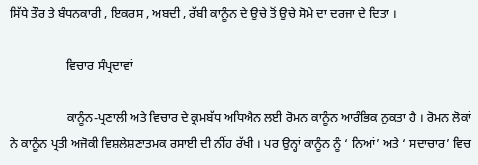ਸਿੱਧੇ ਤੌਰ ਤੇ ਬੰਧਨਕਾਰੀ , ਇਕਰਸ , ਅਬਦੀ , ਰੱਬੀ ਕਾਨੂੰਨ ਦੇ ਉਚੇ ਤੋਂ ਉਚੇ ਸੋਮੇ ਦਾ ਦਰਜਾ ਦੇ ਦਿਤਾ ।

                  ਵਿਚਾਰ ਸੰਪ੍ਰਦਾਵਾਂ

                  ਕਾਨੂੰਨ-ਪ੍ਰਣਾਲੀ ਅਤੇ ਵਿਚਾਰ ਦੇ ਕ੍ਰਮਬੱਧ ਅਧਿਐਨ ਲਈ ਰੋਮਨ ਕਾਨੂੰਨ ਆਰੰਭਿਕ ਨੁਕਤਾ ਹੈ । ਰੋਮਨ ਲੋਕਾਂ ਨੇ ਕਾਨੂੰਨ ਪ੍ਰਤੀ ਅਜੋਕੀ ਵਿਸ਼ਲੇਸ਼ਣਾਤਮਕ ਰਸਾਈ ਦੀ ਨੀਂਹ ਰੱਖੀ । ਪਰ ਉਨ੍ਹਾਂ ਕਾਨੂੰਨ ਨੂੰ ‘ ਨਿਆਂ’ ਅਤੇ ‘ ਸਦਾਚਾਰ’ ਵਿਚ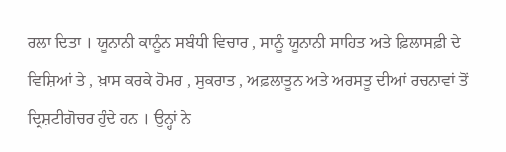ਰਲਾ ਦਿਤਾ । ਯੂਨਾਨੀ ਕਾਨੂੰਨ ਸਬੰਧੀ ਵਿਚਾਰ , ਸਾਨੂੰ ਯੂਨਾਨੀ ਸਾਹਿਤ ਅਤੇ ਫ਼ਿਲਾਸਫ਼ੀ ਦੇ ਵਿਸ਼ਿਆਂ ਤੇ , ਖ਼ਾਸ ਕਰਕੇ ਹੋਮਰ , ਸੁਕਰਾਤ , ਅਫ਼ਲਾਤੂਨ ਅਤੇ ਅਰਸਤੂ ਦੀਆਂ ਰਚਨਾਵਾਂ ਤੋਂ ਦ੍ਰਿਸ਼ਟੀਗੋਚਰ ਹੁੰਦੇ ਹਨ । ਉਨ੍ਹਾਂ ਨੇ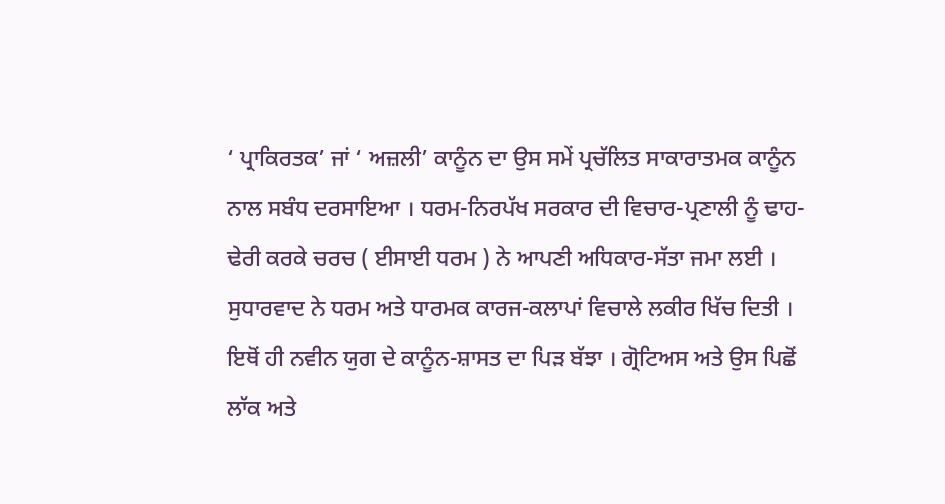‘ ਪ੍ਰਾਕਿਰਤਕ’ ਜਾਂ ‘ ਅਜ਼ਲੀ’ ਕਾਨੂੰਨ ਦਾ ਉਸ ਸਮੇਂ ਪ੍ਰਚੱਲਿਤ ਸਾਕਾਰਾਤਮਕ ਕਾਨੂੰਨ ਨਾਲ ਸਬੰਧ ਦਰਸਾਇਆ । ਧਰਮ-ਨਿਰਪੱਖ ਸਰਕਾਰ ਦੀ ਵਿਚਾਰ-ਪ੍ਰਣਾਲੀ ਨੂੰ ਢਾਹ-ਢੇਰੀ ਕਰਕੇ ਚਰਚ ( ਈਸਾਈ ਧਰਮ ) ਨੇ ਆਪਣੀ ਅਧਿਕਾਰ-ਸੱਤਾ ਜਮਾ ਲਈ । ਸੁਧਾਰਵਾਦ ਨੇ ਧਰਮ ਅਤੇ ਧਾਰਮਕ ਕਾਰਜ-ਕਲਾਪਾਂ ਵਿਚਾਲੇ ਲਕੀਰ ਖਿੱਚ ਦਿਤੀ । ਇਥੋਂ ਹੀ ਨਵੀਨ ਯੁਗ ਦੇ ਕਾਨੂੰਨ-ਸ਼ਾਸਤ ਦਾ ਪਿੜ ਬੱਝਾ । ਗ੍ਰੋਟਿਅਸ ਅਤੇ ਉਸ ਪਿਛੋਂ ਲਾੱਕ ਅਤੇ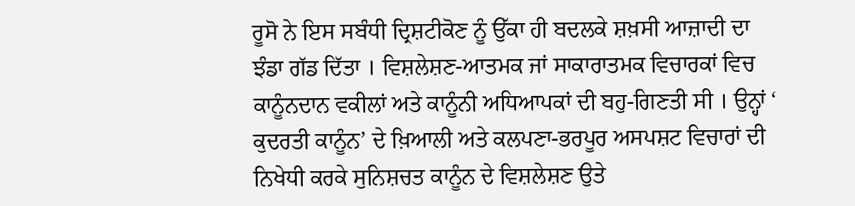ਰੂਸੋ ਨੇ ਇਸ ਸਬੰਧੀ ਦ੍ਰਿਸ਼ਟੀਕੋਣ ਨੂੰ ਉੱਕਾ ਹੀ ਬਦਲਕੇ ਸ਼ਖ਼ਸੀ ਆਜ਼ਾਦੀ ਦਾ ਝੰਡਾ ਗੱਡ ਦਿੱਤਾ । ਵਿਸ਼ਲੇਸ਼ਣ-ਆਤਮਕ ਜਾਂ ਸਾਕਾਰਾਤਮਕ ਵਿਚਾਰਕਾਂ ਵਿਚ ਕਾਨੂੰਨਦਾਨ ਵਕੀਲਾਂ ਅਤੇ ਕਾਨੂੰਨੀ ਅਧਿਆਪਕਾਂ ਦੀ ਬਹੁ-ਗਿਣਤੀ ਸੀ । ਉਨ੍ਹਾਂ ‘ ਕੁਦਰਤੀ ਕਾਨੂੰਨ’ ਦੇ ਖ਼ਿਆਲੀ ਅਤੇ ਕਲਪਣਾ-ਭਰਪੂਰ ਅਸਪਸ਼ਟ ਵਿਚਾਰਾਂ ਦੀ ਨਿਖੇਧੀ ਕਰਕੇ ਸੁਨਿਸ਼ਚਤ ਕਾਨੂੰਨ ਦੇ ਵਿਸ਼ਲੇਸ਼ਣ ਉਤੇ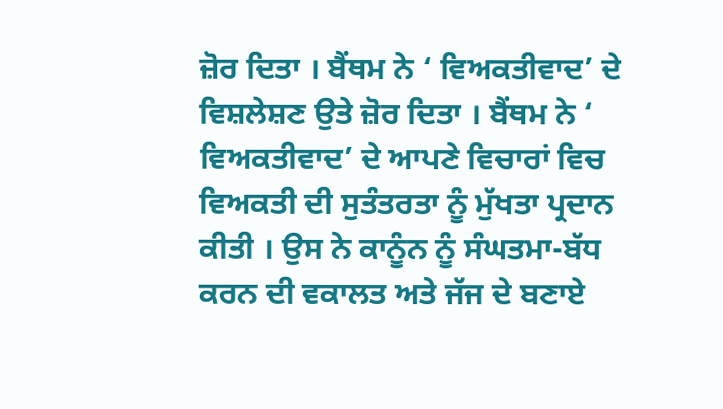ਜ਼ੋਰ ਦਿਤਾ । ਬੈਂਥਮ ਨੇ ‘ ਵਿਅਕਤੀਵਾਦ’ ਦੇ ਵਿਸ਼ਲੇਸ਼ਣ ਉਤੇ ਜ਼ੋਰ ਦਿਤਾ । ਬੈਂਥਮ ਨੇ ‘ ਵਿਅਕਤੀਵਾਦ’ ਦੇ ਆਪਣੇ ਵਿਚਾਰਾਂ ਵਿਚ ਵਿਅਕਤੀ ਦੀ ਸੁਤੰਤਰਤਾ ਨੂੰ ਮੁੱਖਤਾ ਪ੍ਰਦਾਨ ਕੀਤੀ । ਉਸ ਨੇ ਕਾਨੂੰਨ ਨੂੰ ਸੰਘਤਮਾ-ਬੱਧ ਕਰਨ ਦੀ ਵਕਾਲਤ ਅਤੇ ਜੱਜ ਦੇ ਬਣਾਏ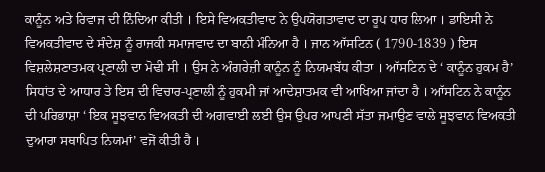ਕਾਨੂੰਨ ਅਤੇ ਰਿਵਾਜ ਦੀ ਨਿੰਦਿਆ ਕੀਤੀ । ਇਸੇ ਵਿਅਕਤੀਵਾਦ ਨੇ ਉਪਯੋਗਤਾਵਾਦ ਦਾ ਰੂਪ ਧਾਰ ਲਿਆ । ਡਾਇਸੀ ਨੇ ਵਿਅਕਤੀਵਾਦ ਦੇ ਸੰਦੇਸ਼ ਨੂੰ ਰਾਜਕੀ ਸਮਾਜਵਾਦ ਦਾ ਬਾਨੀ ਮੰਨਿਆ ਹੈ । ਜਾਨ ਆੱਸਟਿਨ ( 1790-1839 ) ਇਸ ਵਿਸ਼ਲੇਸ਼ਣਾਤਮਕ ਪ੍ਰਣਾਲੀ ਦਾ ਮੋਢੀ ਸੀ । ਉਸ ਨੇ ਅੰਗਰੇਜ਼ੀ ਕਾਨੂੰਨ ਨੂੰ ਨਿਯਮਬੱਧ ਕੀਤਾ । ਆੱਸਟਿਨ ਦੇ ‘ ਕਾਨੂੰਨ ਹੁਕਮ ਹੈ’ ਸਿਧਾਂਤ ਦੇ ਆਧਾਰ ਤੇ ਇਸ ਦੀ ਵਿਚਾਰ-ਪ੍ਰਣਾਲੀ ਨੂੰ ਹੁਕਮੀ ਜਾਂ ਆਦੇਸ਼ਾਤਮਕ ਵੀ ਆਖਿਆ ਜਾਂਦਾ ਹੈ । ਆੱਸਟਿਨ ਨੇ ਕਾਨੂੰਨ ਦੀ ਪਰਿਭਾਸ਼ਾ ‘ ਇਕ ਸੂਝਵਾਨ ਵਿਅਕਤੀ ਦੀ ਅਗਵਾਈ ਲਈ ਉਸ ਉਪਰ ਆਪਣੀ ਸੱਤਾ ਜਮਾਉਣ ਵਾਲੇ ਸੂਝਵਾਨ ਵਿਅਕਤੀ ਦੁਆਰਾ ਸਥਾਪਿਤ ਨਿਯਮਾਂ’ ਵਜੋਂ ਕੀਤੀ ਹੈ ।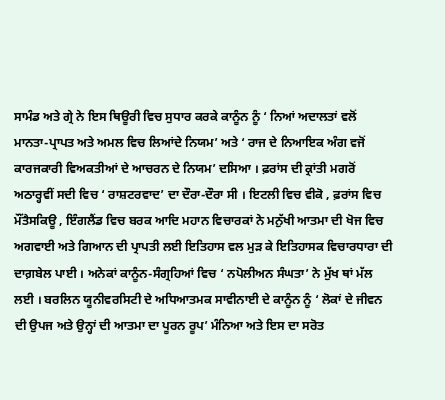ਸਾਮੰਡ ਅਤੇ ਗ੍ਰੇ ਨੇ ਇਸ ਥਿਊਰੀ ਵਿਚ ਸੁਧਾਰ ਕਰਕੇ ਕਾਨੂੰਨ ਨੂੰ ‘ ਨਿਆਂ ਅਦਾਲਤਾਂ ਵਲੋਂ ਮਾਨਤਾ-ਪ੍ਰਾਪਤ ਅਤੇ ਅਮਲ ਵਿਚ ਲਿਆਂਦੇ ਨਿਯਮ’ ਅਤੇ ‘ ਰਾਜ ਦੇ ਨਿਆਇਕ ਅੰਗ ਵਜੋਂ ਕਾਰਜਕਾਰੀ ਵਿਅਕਤੀਆਂ ਦੇ ਆਚਰਨ ਦੇ ਨਿਯਮ’ ਦਸਿਆ । ਫ਼ਰਾਂਸ ਦੀ ਕ੍ਰਾਂਤੀ ਮਗਰੋਂ ਅਠਾਰ੍ਹਵੀਂ ਸਦੀ ਵਿਚ ‘ ਰਾਸ਼ਟਰਵਾਦ’ ਦਾ ਦੌਰਾ-ਦੌਰਾ ਸੀ । ਇਟਲੀ ਵਿਚ ਵੀਕੋ , ਫ਼ਰਾਂਸ ਵਿਚ ਮੌਂਤੈਸਕਿਊ , ਇੰਗਲੈਂਡ ਵਿਚ ਬਰਕ ਆਦਿ ਮਹਾਨ ਵਿਚਾਰਕਾਂ ਨੇ ਮਨੁੱਖੀ ਆਤਮਾ ਦੀ ਖੋਜ ਵਿਚ ਅਗਵਾਈ ਅਤੇ ਗਿਆਨ ਦੀ ਪ੍ਰਾਪਤੀ ਲਈ ਇਤਿਹਾਸ ਵਲ ਮੁੜ ਕੇ ਇਤਿਹਾਸਕ ਵਿਚਾਰਧਾਰਾ ਦੀ ਦਾਗ਼ਬੇਲ ਪਾਈ । ਅਨੇਕਾਂ ਕਾਨੂੰਨ-ਸੰਗ੍ਰਹਿਆਂ ਵਿਚ ‘ ਨਪੋਲੀਅਨ ਸੰਘਤਾ’ ਨੇ ਮੁੱਖ ਥਾਂ ਮੱਲ ਲਈ । ਬਰਲਿਨ ਯੂਨੀਵਰਸਿਟੀ ਦੇ ਅਧਿਆਤਮਕ ਸਾਵੀਨਾਈ ਦੇ ਕਾਨੂੰਨ ਨੂੰ ‘ ਲੋਕਾਂ ਦੇ ਜੀਵਨ ਦੀ ਉਪਜ ਅਤੇ ਉਨ੍ਹਾਂ ਦੀ ਆਤਮਾ ਦਾ ਪੂਰਨ ਰੂਪ’ ਮੰਨਿਆ ਅਤੇ ਇਸ ਦਾ ਸਰੋਤ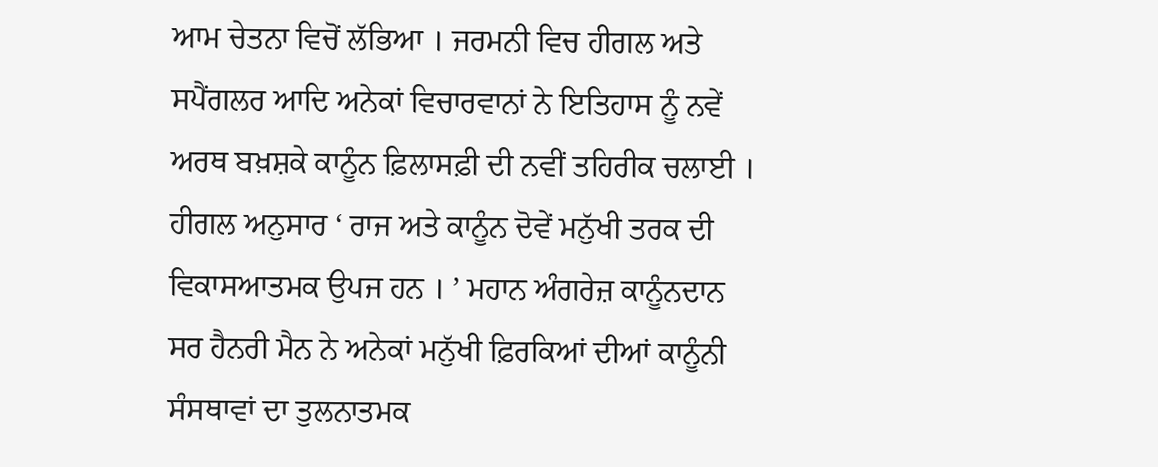ਆਮ ਚੇਤਨਾ ਵਿਚੋਂ ਲੱਭਿਆ । ਜਰਮਨੀ ਵਿਚ ਹੀਗਲ ਅਤੇ ਸਪੈਂਗਲਰ ਆਦਿ ਅਨੇਕਾਂ ਵਿਚਾਰਵਾਨਾਂ ਨੇ ਇਤਿਹਾਸ ਨੂੰ ਨਵੇਂ ਅਰਥ ਬਖ਼ਸ਼ਕੇ ਕਾਨੂੰਨ ਫ਼ਿਲਾਸਫ਼ੀ ਦੀ ਨਵੀਂ ਤਹਿਰੀਕ ਚਲਾਈ । ਹੀਗਲ ਅਨੁਸਾਰ ‘ ਰਾਜ ਅਤੇ ਕਾਨੂੰਨ ਦੋਵੇਂ ਮਨੁੱਖੀ ਤਰਕ ਦੀ ਵਿਕਾਸਆਤਮਕ ਉਪਜ ਹਨ । ’ ਮਹਾਨ ਅੰਗਰੇਜ਼ ਕਾਨੂੰਨਦਾਨ ਸਰ ਹੈਨਰੀ ਮੈਨ ਨੇ ਅਨੇਕਾਂ ਮਨੁੱਖੀ ਫ਼ਿਰਕਿਆਂ ਦੀਆਂ ਕਾਨੂੰਨੀ ਸੰਸਥਾਵਾਂ ਦਾ ਤੁਲਨਾਤਮਕ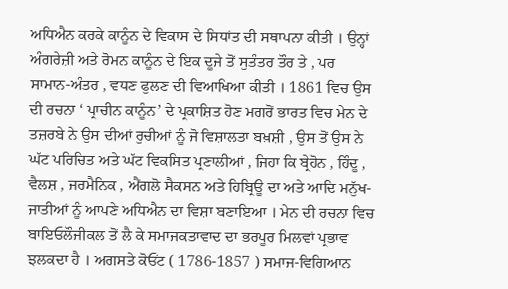ਅਧਿਐਨ ਕਰਕੇ ਕਾਨੂੰਨ ਦੇ ਵਿਕਾਸ ਦੇ ਸਿਧਾਂਤ ਦੀ ਸਥਾਪਨਾ ਕੀਤੀ । ਉਨ੍ਹਾਂ ਅੰਗਰੇਜ਼ੀ ਅਤੇ ਰੋਮਨ ਕਾਨੂੰਨ ਦੇ ਇਕ ਦੂਜੇ ਤੋਂ ਸੁਤੰਤਰ ਤੌਰ ਤੇ , ਪਰ ਸਾਮਾਨ-ਅੰਤਰ , ਵਧਣ ਫੁਲਣ ਦੀ ਵਿਆਖਿਆ ਕੀਤੀ । 1861 ਵਿਚ ਉਸ ਦੀ ਰਚਨਾ ‘ ਪ੍ਰਾਚੀਨ ਕਾਨੂੰਨ’ ਦੇ ਪ੍ਰਕਾਸ਼ਿਤ ਹੋਣ ਮਗਰੋਂ ਭਾਰਤ ਵਿਚ ਮੇਨ ਦੇ ਤਜ਼ਰਬੇ ਨੇ ਉਸ ਦੀਆਂ ਰੁਚੀਆਂ ਨੂੰ ਜੋ ਵਿਸ਼ਾਲਤਾ ਬਖ਼ਸ਼ੀ , ਉਸ ਤੋਂ ਉਸ ਨੇ ਘੱਟ ਪਰਿਚਿਤ ਅਤੇ ਘੱਟ ਵਿਕਸਿਤ ਪ੍ਰਣਾਲੀਆਂ , ਜਿਹਾ ਕਿ ਬ੍ਰੇਹੋਨ , ਹਿੰਦੂ , ਵੈਲਸ਼ , ਜਰਮੈਨਿਕ , ਐਂਗਲੋ ਸੈਕਸਨ ਅਤੇ ਹਿਬ੍ਰਿਊ ਦਾ ਅਤੇ ਆਦਿ ਮਨੁੱਖ-ਜਾਤੀਆਂ ਨੂੰ ਆਪਣੇ ਅਧਿਐਨ ਦਾ ਵਿਸ਼ਾ ਬਣਾਇਆ । ਮੇਨ ਦੀ ਰਚਨਾ ਵਿਚ ਬਾਇਓਲੌਜੀਕਲ ਤੋਂ ਲੈ ਕੇ ਸਮਾਜਕਤਾਵਾਦ ਦਾ ਭਰਪੂਰ ਮਿਲਵਾਂ ਪ੍ਰਭਾਵ ਝਲਕਦਾ ਹੈ । ਅਗਸਤੇ ਕੋਓਂਟ ( 1786-1857 ) ਸਮਾਜ-ਵਿਗਿਆਨ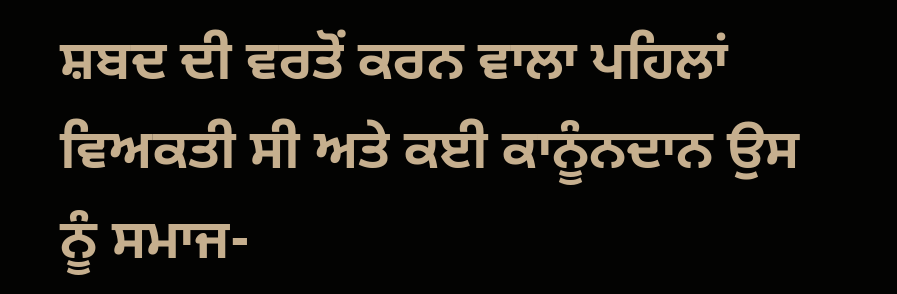ਸ਼ਬਦ ਦੀ ਵਰਤੋਂ ਕਰਨ ਵਾਲਾ ਪਹਿਲਾਂ ਵਿਅਕਤੀ ਸੀ ਅਤੇ ਕਈ ਕਾਨੂੰਨਦਾਨ ਉਸ ਨੂੰ ਸਮਾਜ-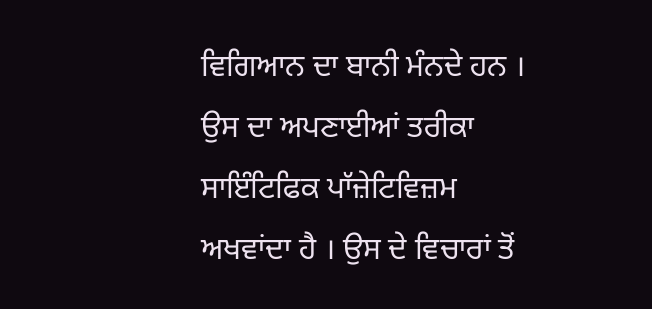ਵਿਗਿਆਨ ਦਾ ਬਾਨੀ ਮੰਨਦੇ ਹਨ । ਉਸ ਦਾ ਅਪਣਾਈਆਂ ਤਰੀਕਾ ਸਾਇੰਟਿਫਿਕ ਪਾੱਜ਼ੇਟਿਵਿਜ਼ਮ ਅਖਵਾਂਦਾ ਹੈ । ਉਸ ਦੇ ਵਿਚਾਰਾਂ ਤੋਂ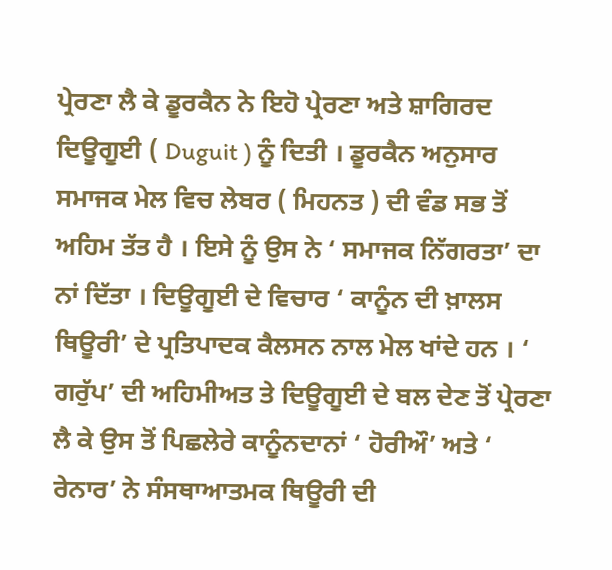ਪ੍ਰੇਰਣਾ ਲੈ ਕੇ ਡੂਰਕੈਨ ਨੇ ਇਹੋ ਪ੍ਰੇਰਣਾ ਅਤੇ ਸ਼ਾਗਿਰਦ ਦਿਊਗੂਈ ( Duguit ) ਨੂੰ ਦਿਤੀ । ਡੂਰਕੈਨ ਅਨੁਸਾਰ ਸਮਾਜਕ ਮੇਲ ਵਿਚ ਲੇਬਰ ( ਮਿਹਨਤ ) ਦੀ ਵੰਡ ਸਭ ਤੋਂ ਅਹਿਮ ਤੱਤ ਹੈ । ਇਸੇ ਨੂੰ ਉਸ ਨੇ ‘ ਸਮਾਜਕ ਨਿੱਗਰਤਾ’ ਦਾ ਨਾਂ ਦਿੱਤਾ । ਦਿਊਗੂਈ ਦੇ ਵਿਚਾਰ ‘ ਕਾਨੂੰਨ ਦੀ ਖ਼ਾਲਸ ਥਿਊਰੀ’ ਦੇ ਪ੍ਰਤਿਪਾਦਕ ਕੈਲਸਨ ਨਾਲ ਮੇਲ ਖਾਂਦੇ ਹਨ । ‘ ਗਰੁੱਪ’ ਦੀ ਅਹਿਮੀਅਤ ਤੇ ਦਿਊਗੂਈ ਦੇ ਬਲ ਦੇਣ ਤੋਂ ਪ੍ਰੇਰਣਾ ਲੈ ਕੇ ਉਸ ਤੋਂ ਪਿਛਲੇਰੇ ਕਾਨੂੰਨਦਾਨਾਂ ‘ ਹੋਰੀਔ’ ਅਤੇ ‘ ਰੇਨਾਰ’ ਨੇ ਸੰਸਥਾਆਤਮਕ ਥਿਊਰੀ ਦੀ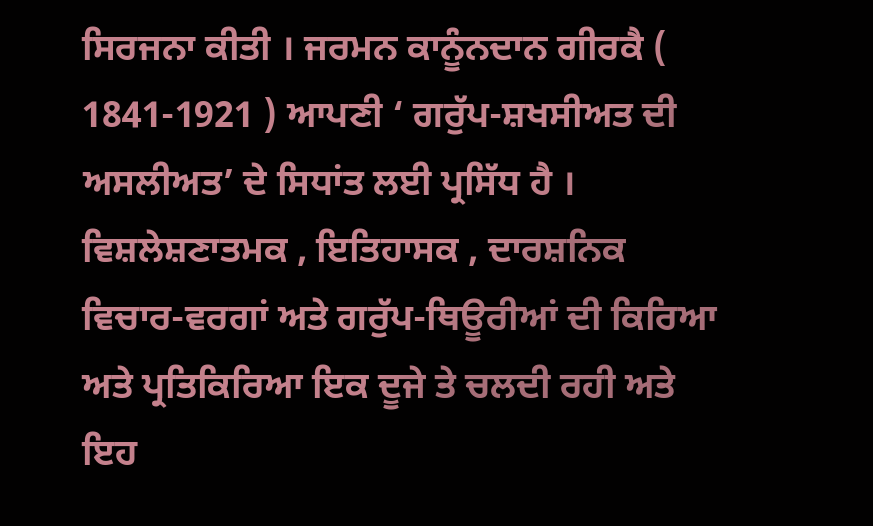ਸਿਰਜਨਾ ਕੀਤੀ । ਜਰਮਨ ਕਾਨੂੰਨਦਾਨ ਗੀਰਕੈ ( 1841-1921 ) ਆਪਣੀ ‘ ਗਰੁੱਪ-ਸ਼ਖਸੀਅਤ ਦੀ ਅਸਲੀਅਤ’ ਦੇ ਸਿਧਾਂਤ ਲਈ ਪ੍ਰਸਿੱਧ ਹੈ । ਵਿਸ਼ਲੇਸ਼ਣਾਤਮਕ , ਇਤਿਹਾਸਕ , ਦਾਰਸ਼ਨਿਕ ਵਿਚਾਰ-ਵਰਗਾਂ ਅਤੇ ਗਰੁੱਪ-ਥਿਊਰੀਆਂ ਦੀ ਕਿਰਿਆ ਅਤੇ ਪ੍ਰਤਿਕਿਰਿਆ ਇਕ ਦੂਜੇ ਤੇ ਚਲਦੀ ਰਹੀ ਅਤੇ ਇਹ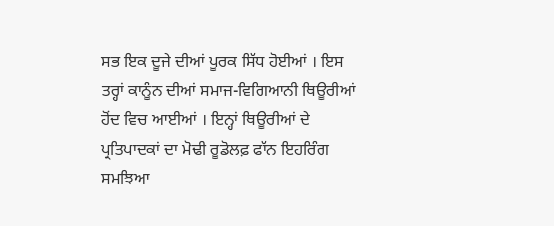ਸਭ ਇਕ ਦੂਜੇ ਦੀਆਂ ਪੂਰਕ ਸਿੱਧ ਹੋਈਆਂ । ਇਸ ਤਰ੍ਹਾਂ ਕਾਨੂੰਨ ਦੀਆਂ ਸਮਾਜ-ਵਿਗਿਆਨੀ ਥਿਊਰੀਆਂ ਹੋਂਦ ਵਿਚ ਆਈਆਂ । ਇਨ੍ਹਾਂ ਥਿਊਰੀਆਂ ਦੇ ਪ੍ਰਤਿਪਾਦਕਾਂ ਦਾ ਮੋਢੀ ਰੂਡੋਲਫ਼ ਫਾੱਨ ਇਹਰਿੰਗ ਸਮਝਿਆ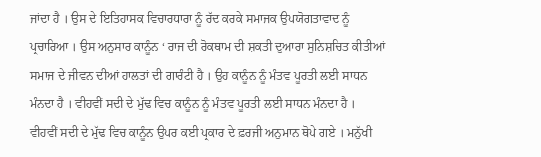ਜਾਂਦਾ ਹੈ । ਉਸ ਦੇ ਇਤਿਹਾਸਕ ਵਿਚਾਰਧਾਰਾ ਨੂੰ ਰੱਦ ਕਰਕੇ ਸਮਾਜਕ ਉਪਯੋਗਤਾਵਾਦ ਨੂੰ ਪ੍ਰਚਾਰਿਆ । ਉਸ ਅਨੁਸਾਰ ਕਾਨੂੰਨ ‘ ਰਾਜ ਦੀ ਰੋਕਥਾਮ ਦੀ ਸ਼ਕਤੀ ਦੁਆਰਾ ਸੁਨਿਸ਼ਚਿਤ ਕੀਤੀਆਂ ਸਮਾਜ ਦੇ ਜੀਵਨ ਦੀਆਂ ਹਾਲਤਾਂ ਦੀ ਗਾਰੰਟੀ ਹੈ । ਉਹ ਕਾਨੂੰਨ ਨੂੰ ਮੰਤਵ ਪੂਰਤੀ ਲਈ ਸਾਧਨ ਮੰਨਦਾ ਹੈ । ਵੀਹਵੀਂ ਸਦੀ ਦੇ ਮੁੱਢ ਵਿਚ ਕਾਨੂੰਨ ਨੂੰ ਮੰਤਵ ਪੂਰਤੀ ਲਈ ਸਾਧਨ ਮੰਨਦਾ ਹੈ । ਵੀਹਵੀਂ ਸਦੀ ਦੇ ਮੁੱਢ ਵਿਚ ਕਾਨੂੰਨ ਉਪਰ ਕਈ ਪ੍ਰਕਾਰ ਦੇ ਫ਼ਰਜੀ ਅਨੁਮਾਨ ਥੋਪੇ ਗਏ । ਮਨੁੱਖੀ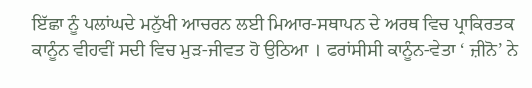ਇੱਛਾ ਨੂੰ ਪਲਾਂਘਦੇ ਮਨੁੱਖੀ ਆਚਰਨ ਲਈ ਮਿਆਰ-ਸਥਾਪਨ ਦੇ ਅਰਥ ਵਿਚ ਪ੍ਰਾਕਿਰਤਕ ਕਾਨੂੰਨ ਵੀਹਵੀਂ ਸਦੀ ਵਿਚ ਮੁੜ-ਜੀਵਤ ਹੋ ਉਠਿਆ । ਫਰਾਂਸੀਸੀ ਕਾਨੂੰਨ-ਵੇਤਾ ‘ ਜ਼ੀਨੋ’ ਨੇ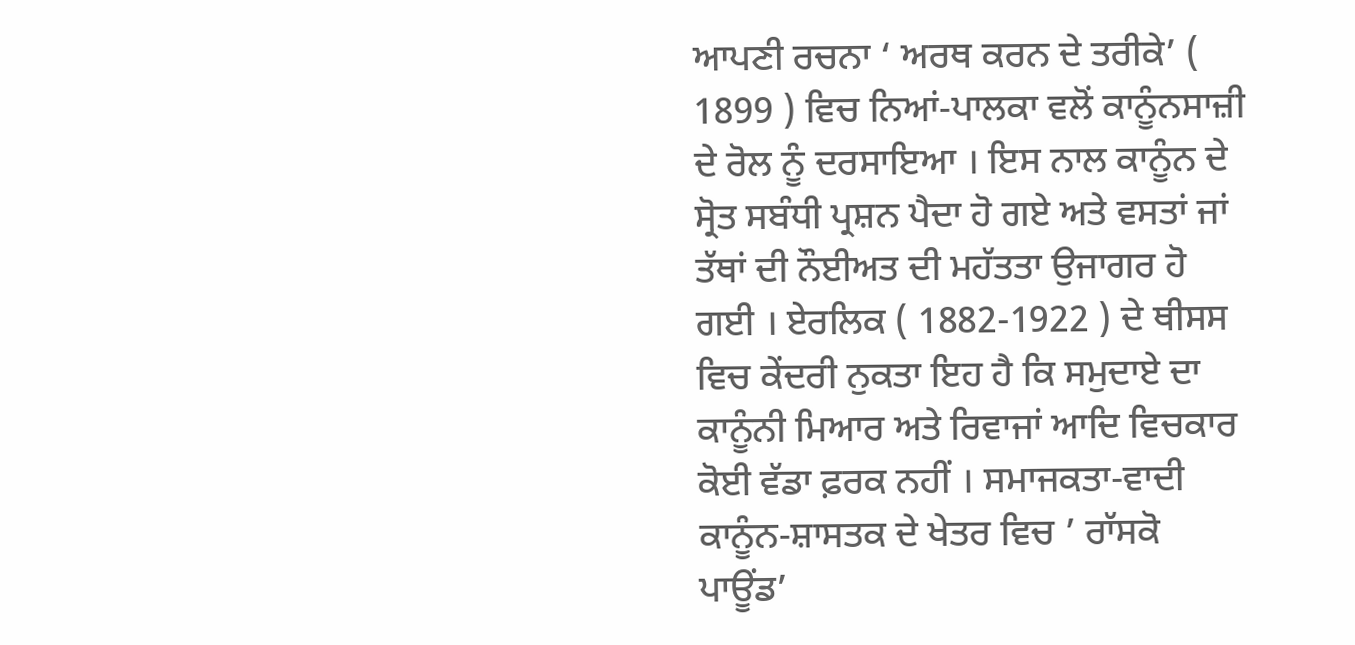ਆਪਣੀ ਰਚਨਾ ‘ ਅਰਥ ਕਰਨ ਦੇ ਤਰੀਕੇ’ ( 1899 ) ਵਿਚ ਨਿਆਂ-ਪਾਲਕਾ ਵਲੋਂ ਕਾਨੂੰਨਸਾਜ਼ੀ ਦੇ ਰੋਲ ਨੂੰ ਦਰਸਾਇਆ । ਇਸ ਨਾਲ ਕਾਨੂੰਨ ਦੇ ਸ੍ਰੋਤ ਸਬੰਧੀ ਪ੍ਰਸ਼ਨ ਪੈਦਾ ਹੋ ਗਏ ਅਤੇ ਵਸਤਾਂ ਜਾਂ ਤੱਥਾਂ ਦੀ ਨੌਈਅਤ ਦੀ ਮਹੱਤਤਾ ਉਜਾਗਰ ਹੋ ਗਈ । ਏਰਲਿਕ ( 1882-1922 ) ਦੇ ਥੀਸਸ ਵਿਚ ਕੇਂਦਰੀ ਨੁਕਤਾ ਇਹ ਹੈ ਕਿ ਸਮੁਦਾਏ ਦਾ ਕਾਨੂੰਨੀ ਮਿਆਰ ਅਤੇ ਰਿਵਾਜਾਂ ਆਦਿ ਵਿਚਕਾਰ ਕੋਈ ਵੱਡਾ ਫ਼ਰਕ ਨਹੀਂ । ਸਮਾਜਕਤਾ-ਵਾਦੀ ਕਾਨੂੰਨ-ਸ਼ਾਸਤਕ ਦੇ ਖੇਤਰ ਵਿਚ ’ ਰਾੱਸਕੋ ਪਾਊਂਡ’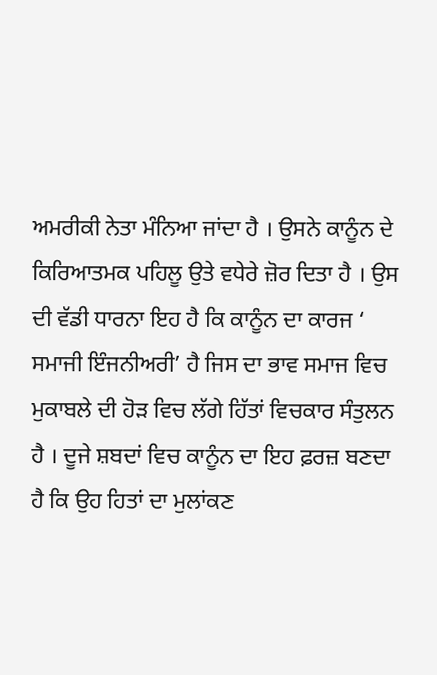ਅਮਰੀਕੀ ਨੇਤਾ ਮੰਨਿਆ ਜਾਂਦਾ ਹੈ । ਉਸਨੇ ਕਾਨੂੰਨ ਦੇ ਕਿਰਿਆਤਮਕ ਪਹਿਲੂ ਉਤੇ ਵਧੇਰੇ ਜ਼ੋਰ ਦਿਤਾ ਹੈ । ਉਸ ਦੀ ਵੱਡੀ ਧਾਰਨਾ ਇਹ ਹੈ ਕਿ ਕਾਨੂੰਨ ਦਾ ਕਾਰਜ ‘ ਸਮਾਜੀ ਇੰਜਨੀਅਰੀ’ ਹੈ ਜਿਸ ਦਾ ਭਾਵ ਸਮਾਜ ਵਿਚ ਮੁਕਾਬਲੇ ਦੀ ਹੋੜ ਵਿਚ ਲੱਗੇ ਹਿੱਤਾਂ ਵਿਚਕਾਰ ਸੰਤੁਲਨ ਹੈ । ਦੂਜੇ ਸ਼ਬਦਾਂ ਵਿਚ ਕਾਨੂੰਨ ਦਾ ਇਹ ਫ਼ਰਜ਼ ਬਣਦਾ ਹੈ ਕਿ ਉਹ ਹਿਤਾਂ ਦਾ ਮੁਲਾਂਕਣ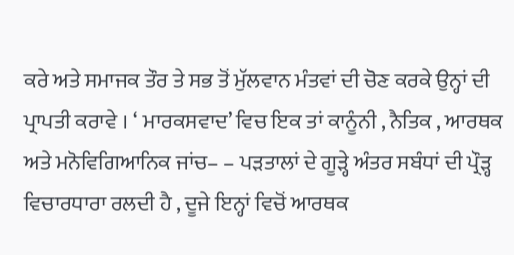ਕਰੇ ਅਤੇ ਸਮਾਜਕ ਤੌਰ ਤੇ ਸਭ ਤੋਂ ਮੁੱਲਵਾਨ ਮੰਤਵਾਂ ਦੀ ਚੋਣ ਕਰਕੇ ਉਨ੍ਹਾਂ ਦੀ ਪ੍ਰਾਪਤੀ ਕਰਾਵੇ । ‘ ਮਾਰਕਸਵਾਦ’ ਵਿਚ ਇਕ ਤਾਂ ਕਾਨੂੰਨੀ , ਨੈਤਿਕ , ਆਰਥਕ ਅਤੇ ਮਨੋਵਿਗਿਆਨਿਕ ਜਾਂਚ– – ਪੜਤਾਲਾਂ ਦੇ ਗੂੜ੍ਹੇ ਅੰਤਰ ਸਬੰਧਾਂ ਦੀ ਪ੍ਰੌੜ੍ਹ ਵਿਚਾਰਧਾਰਾ ਰਲਦੀ ਹੈ , ਦੂਜੇ ਇਨ੍ਹਾਂ ਵਿਚੋਂ ਆਰਥਕ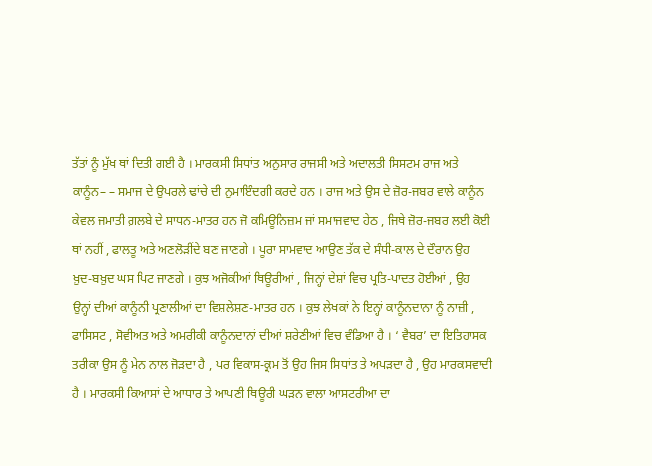ਤੱਤਾਂ ਨੂੰ ਮੁੱਖ ਥਾਂ ਦਿਤੀ ਗਈ ਹੈ । ਮਾਰਕਸੀ ਸਿਧਾਂਤ ਅਨੁਸਾਰ ਰਾਜਸੀ ਅਤੇ ਅਦਾਲਤੀ ਸਿਸਟਮ ਰਾਜ ਅਤੇ ਕਾਨੂੰਨ– – ਸਮਾਜ ਦੇ ਉਪਰਲੇ ਢਾਂਚੇ ਦੀ ਨੁਮਾਇੰਦਗੀ ਕਰਦੇ ਹਨ । ਰਾਜ ਅਤੇ ਉਸ ਦੇ ਜ਼ੋਰ-ਜਬਰ ਵਾਲੇ ਕਾਨੂੰਨ ਕੇਵਲ ਜਮਾਤੀ ਗ਼ਲਬੇ ਦੇ ਸਾਧਨ-ਮਾਤਰ ਹਨ ਜੋ ਕਮਿਊਨਿਜ਼ਮ ਜਾਂ ਸਮਾਜਵਾਦ ਹੇਠ , ਜਿਥੇ ਜ਼ੋਰ-ਜਬਰ ਲਈ ਕੋਈ ਥਾਂ ਨਹੀਂ , ਫਾਲਤੂ ਅਤੇ ਅਣਲੋੜੀਂਦੇ ਬਣ ਜਾਣਗੇ । ਪੂਰਾ ਸਾਮਵਾਦ ਆਉਣ ਤੱਕ ਦੇ ਸੰਧੀ-ਕਾਲ ਦੇ ਦੌਰਾਨ ਉਹ ਖ਼ੁਦ-ਬਖ਼ੁਦ ਘਸ ਪਿਟ ਜਾਣਗੇ । ਕੁਝ ਅਜੋਕੀਆਂ ਥਿਊਰੀਆਂ , ਜਿਨ੍ਹਾਂ ਦੇਸ਼ਾਂ ਵਿਚ ਪ੍ਰਤਿ-ਪਾਦਤ ਹੋਈਆਂ , ਉਹ ਉਨ੍ਹਾਂ ਦੀਆਂ ਕਾਨੂੰਨੀ ਪ੍ਰਣਾਲੀਆਂ ਦਾ ਵਿਸ਼ਲੇਸ਼ਣ-ਮਾਤਰ ਹਨ । ਕੁਝ ਲੇਖਕਾਂ ਨੇ ਇਨ੍ਹਾਂ ਕਾਨੂੰਨਦਾਨਾ ਨੂੰ ਨਾਜ਼ੀ , ਫਾਸਿਸਟ , ਸੋਵੀਅਤ ਅਤੇ ਅਮਰੀਕੀ ਕਾਨੂੰਨਦਾਨਾਂ ਦੀਆਂ ਸ਼ਰੇਣੀਆਂ ਵਿਚ ਵੰਡਿਆ ਹੈ । ‘ ਵੈਬਰ’ ਦਾ ਇਤਿਹਾਸਕ ਤਰੀਕਾ ਉਸ ਨੂੰ ਮੇਨ ਨਾਲ ਜੋੜਦਾ ਹੈ , ਪਰ ਵਿਕਾਸ-ਕ੍ਰਮ ਤੋਂ ਉਹ ਜਿਸ ਸਿਧਾਂਤ ਤੇ ਅਪੜਦਾ ਹੈ , ਉਹ ਮਾਰਕਸਵਾਦੀ ਹੈ । ਮਾਰਕਸੀ ਕਿਆਸਾਂ ਦੇ ਆਧਾਰ ਤੇ ਆਪਣੀ ਥਿਊਰੀ ਘੜਨ ਵਾਲਾ ਆਸਟਰੀਆ ਦਾ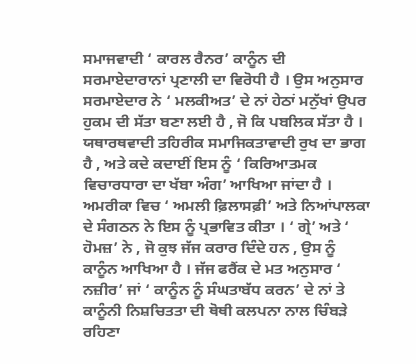ਸਮਾਜਵਾਦੀ ‘ ਕਾਰਲ ਰੈਨਰ’ ਕਾਨੂੰਨ ਦੀ ਸਰਮਾਏਦਾਰਾਨਾਂ ਪ੍ਰਣਾਲੀ ਦਾ ਵਿਰੋਧੀ ਹੈ । ਉਸ ਅਨੁਸਾਰ ਸਰਮਾਏਦਾਰ ਨੇ ‘ ਮਲਕੀਅਤ’ ਦੇ ਨਾਂ ਹੇਠਾਂ ਮਨੁੱਖਾਂ ਉਪਰ ਹੁਕਮ ਦੀ ਸੱਤਾ ਬਣਾ ਲਈ ਹੈ , ਜੋ ਕਿ ਪਬਲਿਕ ਸੱਤਾ ਹੈ । ਯਥਾਰਥਵਾਦੀ ਤਹਿਰੀਕ ਸਮਾਜਿਕਤਾਵਾਦੀ ਰੁਖ ਦਾ ਭਾਗ ਹੈ , ਅਤੇ ਕਦੇ ਕਦਾਈਂ ਇਸ ਨੂੰ ‘ ਕਿਰਿਆਤਮਕ ਵਿਚਾਰਧਾਰਾ ਦਾ ਖੱਬਾ ਅੰਗ’ ਆਖਿਆ ਜਾਂਦਾ ਹੈ । ਅਮਰੀਕਾ ਵਿਚ ‘ ਅਮਲੀ ਫ਼ਿਲਾਸਫ਼ੀ’ ਅਤੇ ਨਿਆਂਪਾਲਕਾ ਦੇ ਸੰਗਠਨ ਨੇ ਇਸ ਨੂੰ ਪ੍ਰਭਾਵਿਤ ਕੀਤਾ । ‘ ਗ੍ਰੇ’ ਅਤੇ ‘ ਹੋਮਜ਼’ ਨੇ , ਜੋ ਕੁਝ ਜੱਜ ਕਰਾਰ ਦਿੰਦੇ ਹਨ , ਉਸ ਨੂੰ ਕਾਨੂੰਨ ਆਖਿਆ ਹੈ । ਜੱਜ ਫਰੈਂਕ ਦੇ ਮਤ ਅਨੁਸਾਰ ‘ ਨਜ਼ੀਰ’ ਜਾਂ ‘ ਕਾਨੂੰਨ ਨੂੰ ਸੰਘਤਾਬੱਧ ਕਰਨ’ ਦੇ ਨਾਂ ਤੇ ਕਾਨੂੰਨੀ ਨਿਸ਼ਚਿਤਤਾ ਦੀ ਥੋਥੀ ਕਲਪਨਾ ਨਾਲ ਚਿੰਬੜੇ ਰਹਿਣਾ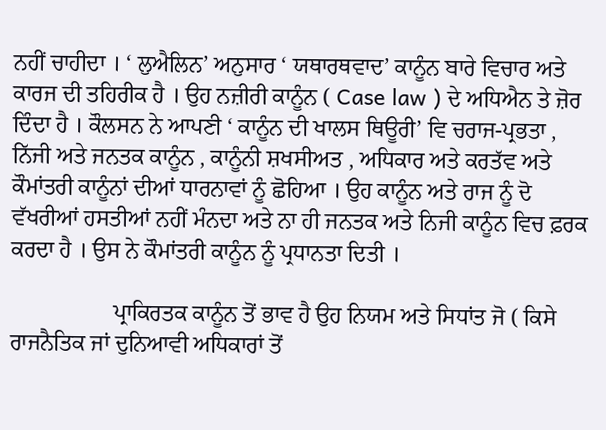ਨਹੀਂ ਚਾਹੀਦਾ । ‘ ਲੁਐਲਿਨ’ ਅਨੁਸਾਰ ‘ ਯਥਾਰਥਵਾਦ’ ਕਾਨੂੰਨ ਬਾਰੇ ਵਿਚਾਰ ਅਤੇ ਕਾਰਜ ਦੀ ਤਹਿਰੀਕ ਹੈ । ਉਹ ਨਜ਼ੀਰੀ ਕਾਨੂੰਨ ( Case law ) ਦੇ ਅਧਿਐਨ ਤੇ ਜ਼ੋਰ ਦਿੰਦਾ ਹੈ । ਕੌਲਸਨ ਨੇ ਆਪਣੀ ‘ ਕਾਨੂੰਨ ਦੀ ਖਾਲਸ ਥਿਊਰੀ’ ਵਿ ਚਰਾਜ-ਪ੍ਰਭਤਾ , ਨਿੱਜੀ ਅਤੇ ਜਨਤਕ ਕਾਨੂੰਨ , ਕਾਨੂੰਨੀ ਸ਼ਖਸੀਅਤ , ਅਧਿਕਾਰ ਅਤੇ ਕਰਤੱਵ ਅਤੇ ਕੌਮਾਂਤਰੀ ਕਾਨੂੰਨਾਂ ਦੀਆਂ ਧਾਰਨਾਵਾਂ ਨੂੰ ਛੋਹਿਆ । ਉਹ ਕਾਨੂੰਨ ਅਤੇ ਰਾਜ ਨੂੰ ਦੋ ਵੱਖਰੀਆਂ ਹਸਤੀਆਂ ਨਹੀਂ ਮੰਨਦਾ ਅਤੇ ਨਾ ਹੀ ਜਨਤਕ ਅਤੇ ਨਿਜੀ ਕਾਨੂੰਨ ਵਿਚ ਫ਼ਰਕ ਕਰਦਾ ਹੈ । ਉਸ ਨੇ ਕੌਮਾਂਤਰੀ ਕਾਨੂੰਨ ਨੂੰ ਪ੍ਰਧਾਨਤਾ ਦਿਤੀ ।

                  ਪ੍ਰਾਕਿਰਤਕ ਕਾਨੂੰਨ ਤੋਂ ਭਾਵ ਹੈ ਉਹ ਨਿਯਮ ਅਤੇ ਸਿਧਾਂਤ ਜੋ ( ਕਿਸੇ ਰਾਜਨੈਤਿਕ ਜਾਂ ਦੁਨਿਆਵੀ ਅਧਿਕਾਰਾਂ ਤੋਂ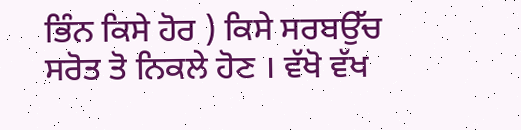ਭਿੰਨ ਕਿਸੇ ਹੋਰ ) ਕਿਸੇ ਸਰਬਉੱਚ ਸਰੋਤ ਤੋ ਨਿਕਲੇ ਹੋਣ । ਵੱਖੋ ਵੱਖ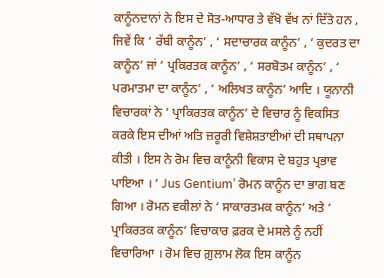ਕਾਨੂੰਨਦਾਨਾਂ ਨੇ ਇਸ ਦੇ ਸੋਤ-ਆਧਾਰ ਤੇ ਵੱਖੋ ਵੱਖ ਨਾਂ ਦਿੱਤੇ ਹਨ , ਜਿਵੇਂ ਕਿ ‘ ਰੱਬੀ ਕਾਨੂੰਨ’ , ‘ ਸਦਾਚਾਰਕ ਕਾਨੂੰਨ’ , ‘ ਕੁਦਰਤ ਦਾ ਕਾਨੂੰਨ’ ਜਾਂ ‘ ਪ੍ਰਕਿਰਤਕ ਕਾਨੂੰਨ’ , ‘ ਸਰਬੋਤਮ ਕਾਨੂੰਨ’ , ‘ ਪਰਮਾਤਮਾ ਦਾ ਕਾਨੂੰਨ’ , ‘ ਅਲਿਖਤ ਕਾਨੂੰਨ’ ਆਦਿ । ਯੂਨਾਨੀ ਵਿਚਾਰਕਾਂ ਨੇ ‘ ਪ੍ਰਾਕਿਰਤਕ ਕਾਨੂੰਨ’ ਦੇ ਵਿਚਾਰ ਨੂੰ ਵਿਕਸਿਤ ਕਰਕੇ ਇਸ ਦੀਆਂ ਅਤਿ ਜ਼ਰੂਰੀ ਵਿਸ਼ੇਸ਼ਤਾਈਆਂ ਦੀ ਸਥਾਪਨਾ ਕੀਤੀ । ਇਸ ਨੇ ਰੋਮ ਵਿਚ ਕਾਨੂੰਨੀ ਵਿਕਾਸ ਦੇ ਬਹੁਤ ਪ੍ਰਭਾਵ ਪਾਇਆ । ‘ Jus Gentium’ ਰੋਮਨ ਕਾਨੂੰਨ ਦਾ ਭਾਗ ਬਣ ਗਿਆ । ਰੋਮਨ ਵਕੀਲਾਂ ਨੇ ‘ ਸਾਕਾਰਤਮਕ ਕਾਨੂੰਨ’ ਅਤੇ ‘ ਪ੍ਰਾਕਿਰਤਕ ਕਾਨੂੰਨ’ ਵਿਚਾਕਾਰ ਫ਼ਰਕ ਦੇ ਮਸਲੇ ਨੂੰ ਨਹੀਂ ਵਿਚਾਰਿਆ । ਰੋਮ ਵਿਚ ਗ਼ੁਲਾਮ ਲੋਕ ਇਸ ਕਾਨੂੰਨ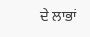ਦੇ ਲਾਭਾਂ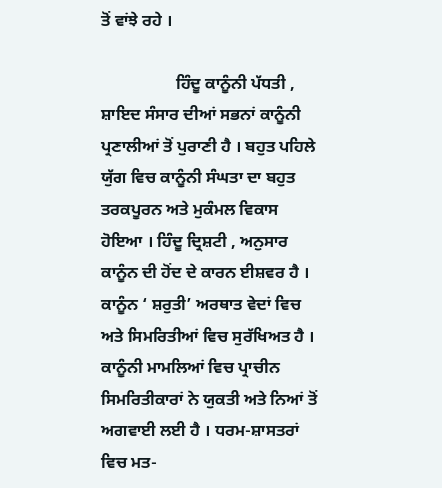ਤੋਂ ਵਾਂਝੇ ਰਹੇ ।

                  ਹਿੰਦੂ ਕਾਨੂੰਨੀ ਪੱਧਤੀ , ਸ਼ਾਇਦ ਸੰਸਾਰ ਦੀਆਂ ਸਭਨਾਂ ਕਾਨੂੰਨੀ ਪ੍ਰਣਾਲੀਆਂ ਤੋਂ ਪੁਰਾਣੀ ਹੈ । ਬਹੁਤ ਪਹਿਲੇ ਯੁੱਗ ਵਿਚ ਕਾਨੂੰਨੀ ਸੰਘਤਾ ਦਾ ਬਹੁਤ ਤਰਕਪੂਰਨ ਅਤੇ ਮੁਕੰਮਲ ਵਿਕਾਸ ਹੋਇਆ । ਹਿੰਦੂ ਦ੍ਰਿਸ਼ਟੀ , ਅਨੁਸਾਰ ਕਾਨੂੰਨ ਦੀ ਹੋਂਦ ਦੇ ਕਾਰਨ ਈਸ਼ਵਰ ਹੈ । ਕਾਨੂੰਨ ‘ ਸ਼ਰੁਤੀ’ ਅਰਥਾਤ ਵੇਦਾਂ ਵਿਚ ਅਤੇ ਸਿਮਰਿਤੀਆਂ ਵਿਚ ਸੁਰੱਖਿਅਤ ਹੈ । ਕਾਨੂੰਨੀ ਮਾਮਲਿਆਂ ਵਿਚ ਪ੍ਰਾਚੀਨ ਸਿਮਰਿਤੀਕਾਰਾਂ ਨੇ ਯੁਕਤੀ ਅਤੇ ਨਿਆਂ ਤੋਂ ਅਗਵਾਈ ਲਈ ਹੈ । ਧਰਮ-ਸ਼ਾਸਤਰਾਂ ਵਿਚ ਮਤ-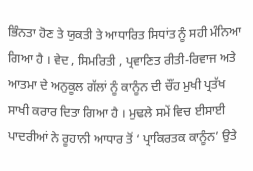ਭਿੰਨਤਾ ਹੋਣ ਤੇ ਯੁਕਤੀ ਤੇ ਆਧਾਰਿਤ ਸਿਧਾਂਤ ਨੂੰ ਸਹੀ ਮੰਨਿਆ ਗਿਆ ਹੈ । ਵੇਦ , ਸਿਮਰਿਤੀ , ਪ੍ਰਵਾਣਿਤ ਰੀਤੀ-ਰਿਵਾਜ ਅਤੇ ਆਤਮਾ ਦੇ ਅਨੁਕੂਲ ਗੱਲਾਂ ਨੂੰ ਕਾਨੂੰਨ ਦੀ ਚੌਂਹ ਮੁਖੀ ਪ੍ਰਤੱਖ ਸਾਖੀ ਕਰਾਰ ਦਿਤਾ ਗਿਆ ਹੈ । ਮੁਢਲੇ ਸਮੇਂ ਵਿਚ ਈਸਾਈ ਪਾਦਰੀਆਂ ਨੇ ਰੂਹਾਨੀ ਆਧਾਰ ਤੋਂ ‘ ਪ੍ਰਾਕਿਰਤਕ ਕਾਨੂੰਨ’ ਉਤੇ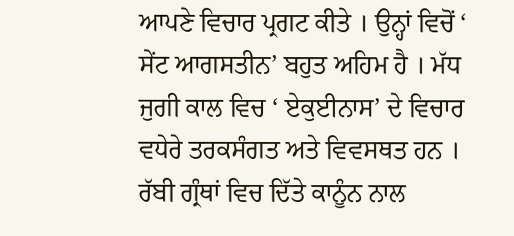ਆਪਣੇ ਵਿਚਾਰ ਪ੍ਰਗਟ ਕੀਤੇ । ਉਨ੍ਹਾਂ ਵਿਚੋਂ ‘ ਸੇਂਟ ਆਗਸਤੀਨ’ ਬਹੁਤ ਅਹਿਮ ਹੈ । ਮੱਧ ਜੁਗੀ ਕਾਲ ਵਿਚ ‘ ਏਕੁਈਨਾਸ’ ਦੇ ਵਿਚਾਰ ਵਧੇਰੇ ਤਰਕਸੰਗਤ ਅਤੇ ਵਿਵਸਥਤ ਹਨ । ਰੱਬੀ ਗ੍ਰੰਥਾਂ ਵਿਚ ਦਿੱਤੇ ਕਾਨੂੰਨ ਨਾਲ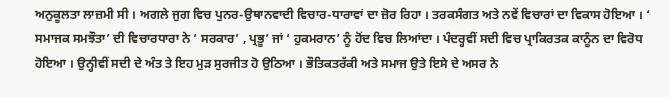ਅਨੁਕੂਲਤਾ ਲਾਜ਼ਮੀ ਸੀ । ਅਗਲੇ ਜੁਗ ਵਿਚ ਪੁਨਰ-ਉਥਾਨਵਾਦੀ ਵਿਚਾਰ-ਧਾਰਾਵਾਂ ਦਾ ਜ਼ੋਰ ਰਿਹਾ । ਤਰਕਸੰਗਤ ਅਤੇ ਨਵੇਂ ਵਿਚਾਰਾਂ ਦਾ ਵਿਕਾਸ ਹੋਇਆ । ‘ ਸਮਾਜਕ ਸਮਝੌਤਾ’ ਦੀ ਵਿਚਾਰਧਾਰਾ ਨੇ ‘ ਸਰਕਾਰ’ , ਪ੍ਰਭੂ’ ਜਾਂ ‘ ਹੁਕਮਰਾਨ’ ਨੂੰ ਹੋਂਦ ਵਿਚ ਲਿਆਂਦਾ । ਪੰਦਰ੍ਹਵੀਂ ਸਦੀ ਵਿਚ ਪ੍ਰਾਕਿਰਤਕ ਕਾਨੂੰਨ ਦਾ ਵਿਰੋਧ ਹੋਇਆ । ਉਨ੍ਹੀਵੀਂ ਸਦੀ ਦੇ ਅੰਤ ਤੇ ਇਹ ਮੁੜ ਸੁਰਜੀਤ ਹੋ ਉਠਿਆ । ਭੌਤਿਕਤਰੱਕੀ ਅਤੇ ਸਮਾਜ ਉਤੇ ਇਸੇ ਦੇ ਅਸਰ ਨੇ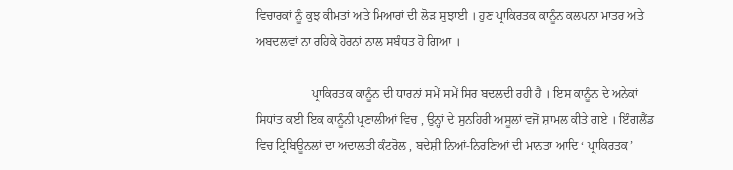ਵਿਚਾਰਕਾਂ ਨੂੰ ਕੁਝ ਕੀਮਤਾਂ ਅਤੇ ਮਿਆਰਾਂ ਦੀ ਲੋੜ ਸੁਝਾਈ । ਹੁਣ ਪ੍ਰਾਕਿਰਤਕ ਕਾਨੂੰਨ ਕਲਪਨਾ ਮਾਤਰ ਅਤੇ ਅਬਦਲਵਾਂ ਨਾ ਰਹਿਕੇ ਹੋਰਨਾਂ ਨਾਲ ਸਬੰਧਤ ਹੋ ਗਿਆ ।

                  ਪ੍ਰਾਕਿਰਤਕ ਕਾਨੂੰਨ ਦੀ ਧਾਰਨਾਂ ਸਮੇਂ ਸਮੇਂ ਸਿਰ ਬਦਲਦੀ ਰਹੀ ਹੈ । ਇਸ ਕਾਨੂੰਨ ਦੇ ਅਨੇਕਾਂ ਸਿਧਾਂਤ ਕਈ ਇਕ ਕਾਨੂੰਨੀ ਪ੍ਰਣਾਲੀਆਂ ਵਿਚ , ਉਨ੍ਹਾਂ ਦੇ ਸੁਨਹਿਰੀ ਅਸੂਲਾਂ ਵਜੋਂ ਸ਼ਾਮਲ ਕੀਤੇ ਗਏ । ਇੰਗਲੈਂਡ ਵਿਚ ਟ੍ਰਿਬਿਊਨਲਾਂ ਦਾ ਅਦਾਲਤੀ ਕੰਟਰੋਲ , ਬਦੇਸ਼ੀ ਨਿਆਂ-ਨਿਰਣਿਆਂ ਦੀ ਮਾਨਤਾ ਆਦਿ ‘ ਪ੍ਰਾਕਿਰਤਕ’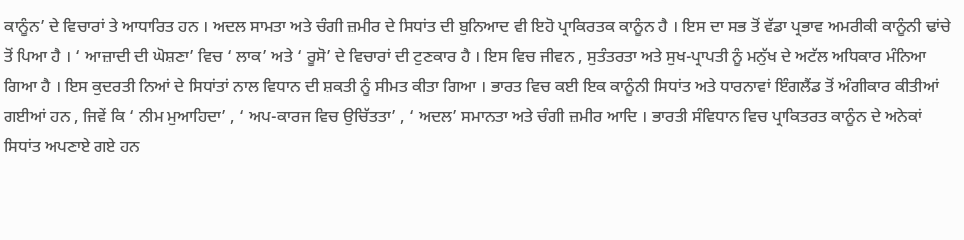ਕਾਨੂੰਨ’ ਦੇ ਵਿਚਾਰਾਂ ਤੇ ਆਧਾਰਿਤ ਹਨ । ਅਦਲ ਸਾਮਤਾ ਅਤੇ ਚੰਗੀ ਜ਼ਮੀਰ ਦੇ ਸਿਧਾਂਤ ਦੀ ਬੁਨਿਆਦ ਵੀ ਇਹੋ ਪ੍ਰਾਕਿਰਤਕ ਕਾਨੂੰਨ ਹੈ । ਇਸ ਦਾ ਸਭ ਤੋਂ ਵੱਡਾ ਪ੍ਰਭਾਵ ਅਮਰੀਕੀ ਕਾਨੂੰਨੀ ਢਾਂਚੇ ਤੋਂ ਪਿਆ ਹੈ । ‘ ਆਜ਼ਾਦੀ ਦੀ ਘੋਸ਼ਣਾ’ ਵਿਚ ‘ ਲਾਕ’ ਅਤੇ ‘ ਰੂਸੋ’ ਦੇ ਵਿਚਾਰਾਂ ਦੀ ਟੁਣਕਾਰ ਹੈ । ਇਸ ਵਿਚ ਜੀਵਨ , ਸੁਤੰਤਰਤਾ ਅਤੇ ਸੁਖ-ਪ੍ਰਾਪਤੀ ਨੂੰ ਮਨੁੱਖ ਦੇ ਅਟੱਲ ਅਧਿਕਾਰ ਮੰਨਿਆ ਗਿਆ ਹੈ । ਇਸ ਕੁਦਰਤੀ ਨਿਆਂ ਦੇ ਸਿਧਾਂਤਾਂ ਨਾਲ ਵਿਧਾਨ ਦੀ ਸ਼ਕਤੀ ਨੂੰ ਸੀਮਤ ਕੀਤਾ ਗਿਆ । ਭਾਰਤ ਵਿਚ ਕਈ ਇਕ ਕਾਨੂੰਨੀ ਸਿਧਾਂਤ ਅਤੇ ਧਾਰਨਾਵਾਂ ਇੰਗਲੈਂਡ ਤੋਂ ਅੰਗੀਕਾਰ ਕੀਤੀਆਂ ਗਈਆਂ ਹਨ , ਜਿਵੇਂ ਕਿ ‘ ਨੀਮ ਮੁਆਹਿਦਾ’ , ‘ ਅਪ-ਕਾਰਜ ਵਿਚ ਉਚਿੱਤਤਾ’ , ‘ ਅਦਲ’ ਸਮਾਨਤਾ ਅਤੇ ਚੰਗੀ ਜ਼ਮੀਰ ਆਦਿ । ਭਾਰਤੀ ਸੰਵਿਧਾਨ ਵਿਚ ਪ੍ਰਾਕਿਤਰਤ ਕਾਨੂੰਨ ਦੇ ਅਨੇਕਾਂ ਸਿਧਾਂਤ ਅਪਣਾਏ ਗਏ ਹਨ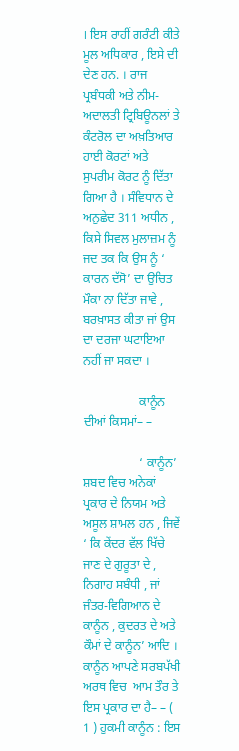। ਇਸ ਰਾਹੀਂ ਗਰੰਟੀ ਕੀਤੇ ਮੂਲ ਅਧਿਕਾਰ , ਇਸੇ ਦੀ ਦੇਣ ਹਨ. । ਰਾਜ ਪ੍ਰਬੰਧਕੀ ਅਤੇ ਨੀਮ-ਅਦਾਲਤੀ ਟ੍ਰਿਬਿਊਨਲਾਂ ਤੇ ਕੰਟਰੋਲ ਦਾ ਅਖ਼ਤਿਆਰ ਹਾਈ ਕੋਰਟਾਂ ਅਤੇ ਸੁਪਰੀਮ ਕੋਰਟ ਨੂੰ ਦਿੱਤਾ ਗਿਆ ਹੈ । ਸੰਵਿਧਾਨ ਦੇ ਅਨੁਛੇਦ 311 ਅਧੀਨ , ਕਿਸੇ ਸਿਵਲ ਮੁਲਾਜ਼ਮ ਨੂੰ ਜਦ ਤਕ ਕਿ ਉਸ ਨੂੰ ‘ ਕਾਰਨ ਦੱਸੋ’ ਦਾ ਉਚਿਤ ਮੌਕਾ ਨਾ ਦਿੱਤਾ ਜਾਵੇ , ਬਰਖ਼ਾਸਤ ਕੀਤਾ ਜਾਂ ਉਸ ਦਾ ਦਰਜਾ ਘਟਾਇਆ ਨਹੀਂ ਜਾ ਸਕਦਾ ।

                  ਕਾਨੂੰਨ ਦੀਆਂ ਕਿਸਮਾਂ– –

                  ‘ ਕਾਨੂੰਨ’ ਸ਼ਬਦ ਵਿਚ ਅਨੇਕਾਂ ਪ੍ਰਕਾਰ ਦੇ ਨਿਯਮ ਅਤੇ ਅਸੂਲ ਸ਼ਾਮਲ ਹਨ , ਜਿਵੇਂ ‘ ਕਿ ਕੇਂਦਰ ਵੱਲ ਖਿੱਚੇ ਜਾਣ ਦੇ ਗੁਰੂਤਾ ਦੇ , ਨਿਗਾਹ ਸਬੰਧੀ , ਜਾਂ ਜੰਤਰ-ਵਿਗਿਆਨ ਦੇ ਕਾਨੂੰਨ , ਕੁਦਰਤ ਦੇ ਅਤੇ ਕੌਮਾਂ ਦੇ ਕਾਨੂੰਨ’ ਆਦਿ । ਕਾਨੂੰਨ ਆਪਣੇ ਸਰਬਪੱਖੀ ਅਰਥ ਵਿਚ  ਆਮ ਤੌਰ ਤੇ ਇਸ ਪ੍ਰਕਾਰ ਦਾ ਹੈ– – ( 1 ) ਹੁਕਮੀ ਕਾਨੂੰਨ : ਇਸ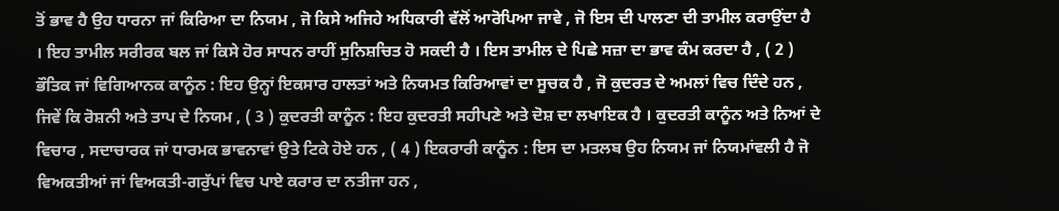ਤੋਂ ਭਾਵ ਹੈ ਉਹ ਧਾਰਨਾ ਜਾਂ ਕਿਰਿਆ ਦਾ ਨਿਯਮ , ਜੋ ਕਿਸੇ ਅਜਿਹੇ ਅਧਿਕਾਰੀ ਵੱਲੋਂ ਆਰੋਪਿਆ ਜਾਵੇ , ਜੋ ਇਸ ਦੀ ਪਾਲਣਾ ਦੀ ਤਾਮੀਲ ਕਰਾਉਂਦਾ ਹੈ । ਇਹ ਤਾਮੀਲ ਸਰੀਰਕ ਬਲ ਜਾਂ ਕਿਸੇ ਹੋਰ ਸਾਧਨ ਰਾਹੀਂ ਸੁਨਿਸ਼ਚਿਤ ਹੋ ਸਕਦੀ ਹੈ । ਇਸ ਤਾਮੀਲ ਦੇ ਪਿਛੇ ਸਜ਼ਾ ਦਾ ਭਾਵ ਕੰਮ ਕਰਦਾ ਹੈ , ( 2 ) ਭੌਤਿਕ ਜਾਂ ਵਿਗਿਆਨਕ ਕਾਨੂੰਨ : ਇਹ ਉਨ੍ਹਾਂ ਇਕਸਾਰ ਹਾਲਤਾਂ ਅਤੇ ਨਿਯਮਤ ਕਿਰਿਆਵਾਂ ਦਾ ਸੂਚਕ ਹੈ , ਜੋ ਕੁਦਰਤ ਦੇ ਅਮਲਾਂ ਵਿਚ ਦਿੰਦੇ ਹਨ , ਜਿਵੇਂ ਕਿ ਰੋਸ਼ਨੀ ਅਤੇ ਤਾਪ ਦੇ ਨਿਯਮ , ( 3 ) ਕੁਦਰਤੀ ਕਾਨੂੰਨ : ਇਹ ਕੁਦਰਤੀ ਸਹੀਪਣੇ ਅਤੇ ਦੋਸ਼ ਦਾ ਲਖਾਇਕ ਹੈ । ਕੁਦਰਤੀ ਕਾਨੂੰਨ ਅਤੇ ਨਿਆਂ ਦੇ ਵਿਚਾਰ , ਸਦਾਚਾਰਕ ਜਾਂ ਧਾਰਮਕ ਭਾਵਨਾਵਾਂ ਉਤੇ ਟਿਕੇ ਹੋਏ ਹਨ , ( 4 ) ਇਕਰਾਰੀ ਕਾਨੂੰਨ : ਇਸ ਦਾ ਮਤਲਬ ਉਹ ਨਿਯਮ ਜਾਂ ਨਿਯਮਾਂਵਲੀ ਹੈ ਜੋ ਵਿਅਕਤੀਆਂ ਜਾਂ ਵਿਅਕਤੀ-ਗਰੁੱਪਾਂ ਵਿਚ ਪਾਏ ਕਰਾਰ ਦਾ ਨਤੀਜਾ ਹਨ ,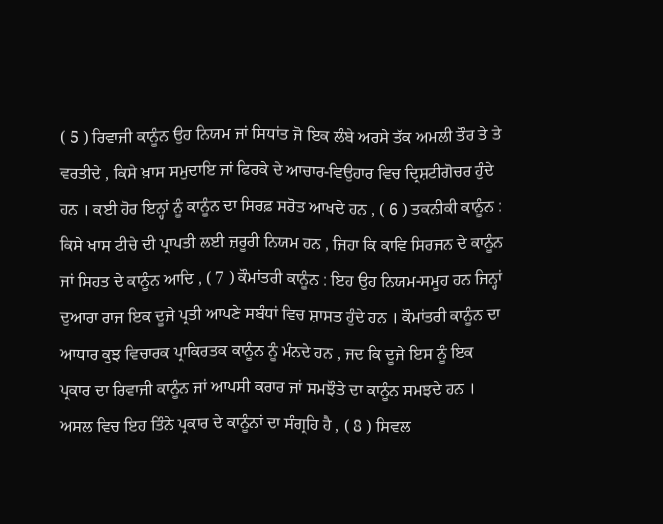( 5 ) ਰਿਵਾਜੀ ਕਾਨੂੰਨ ਉਹ ਨਿਯਮ ਜਾਂ ਸਿਧਾਂਤ ਜੋ ਇਕ ਲੰਬੇ ਅਰਸੇ ਤੱਕ ਅਮਲੀ ਤੌਰ ਤੇ ਤੇ ਵਰਤੀਦੇ , ਕਿਸੇ ਖ਼ਾਸ ਸਮੁਦਾਇ ਜਾਂ ਫਿਰਕੇ ਦੇ ਆਚਾਰ-ਵਿਉਹਾਰ ਵਿਚ ਦ੍ਰਿਸ਼ਟੀਗੋਚਰ ਹੁੰਦੇ ਹਨ । ਕਈ ਹੋਰ ਇਨ੍ਹਾਂ ਨੂੰ ਕਾਨੂੰਨ ਦਾ ਸਿਰਫ਼ ਸਰੋਤ ਆਖਦੇ ਹਨ , ( 6 ) ਤਕਨੀਕੀ ਕਾਨੂੰਨ : ਕਿਸੇ ਖਾਸ ਟੀਚੇ ਦੀ ਪ੍ਰਾਪਤੀ ਲਈ ਜ਼ਰੂਰੀ ਨਿਯਮ ਹਨ , ਜਿਹਾ ਕਿ ਕਾਵਿ ਸਿਰਜਨ ਦੇ ਕਾਨੂੰਨ ਜਾਂ ਸਿਹਤ ਦੇ ਕਾਨੂੰਨ ਆਦਿ , ( 7 ) ਕੌਮਾਂਤਰੀ ਕਾਨੂੰਨ : ਇਹ ਉਹ ਨਿਯਮ-ਸਮੂਹ ਹਨ ਜਿਨ੍ਹਾਂ ਦੁਆਰਾ ਰਾਜ ਇਕ ਦੂਜੇ ਪ੍ਰਤੀ ਆਪਣੇ ਸਬੰਧਾਂ ਵਿਚ ਸ਼ਾਸਤ ਹੁੰਦੇ ਹਨ । ਕੌਮਾਂਤਰੀ ਕਾਨੂੰਨ ਦਾ ਆਧਾਰ ਕੁਝ ਵਿਚਾਰਕ ਪ੍ਰਾਕਿਰਤਕ ਕਾਨੂੰਨ ਨੂੰ ਮੰਨਦੇ ਹਨ , ਜਦ ਕਿ ਦੂਜੇ ਇਸ ਨੂੰ ਇਕ ਪ੍ਰਕਾਰ ਦਾ ਰਿਵਾਜੀ ਕਾਨੂੰਨ ਜਾਂ ਆਪਸੀ ਕਰਾਰ ਜਾਂ ਸਮਝੌਤੇ ਦਾ ਕਾਨੂੰਨ ਸਮਝਦੇ ਹਨ । ਅਸਲ ਵਿਚ ਇਹ ਤਿੰਨੇ ਪ੍ਰਕਾਰ ਦੇ ਕਾਨੂੰਨਾਂ ਦਾ ਸੰਗ੍ਰਹਿ ਹੈ , ( 8 ) ਸਿਵਲ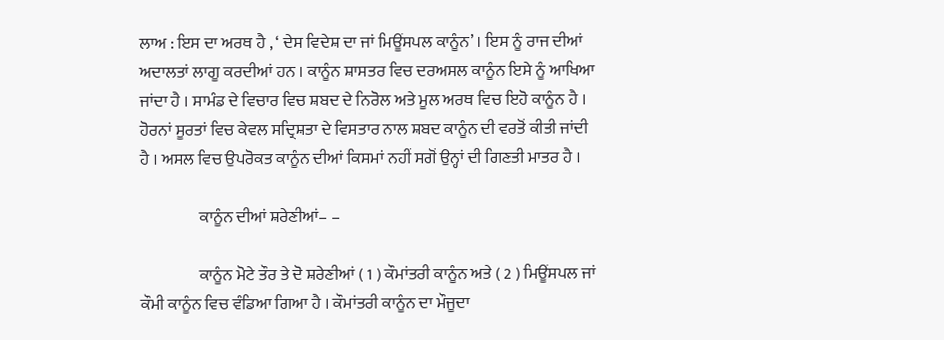ਲਾਅ : ਇਸ ਦਾ ਅਰਥ ਹੈ , ‘ ਦੇਸ ਵਿਦੇਸ਼ ਦਾ ਜਾਂ ਮਿਊਂਸਪਲ ਕਾਨੂੰਨ’ । ਇਸ ਨੂੰ ਰਾਜ ਦੀਆਂ ਅਦਾਲਤਾਂ ਲਾਗੂ ਕਰਦੀਆਂ ਹਨ । ਕਾਨੂੰਨ ਸ਼ਾਸਤਰ ਵਿਚ ਦਰਅਸਲ ਕਾਨੂੰਨ ਇਸੇ ਨੂੰ ਆਖਿਆ ਜਾਂਦਾ ਹੈ । ਸਾਮੰਡ ਦੇ ਵਿਚਾਰ ਵਿਚ ਸ਼ਬਦ ਦੇ ਨਿਰੋਲ ਅਤੇ ਮੂਲ ਅਰਥ ਵਿਚ ਇਹੋ ਕਾਨੂੰਨ ਹੈ । ਹੋਰਨਾਂ ਸੂਰਤਾਂ ਵਿਚ ਕੇਵਲ ਸਦ੍ਰਿਸ਼ਤਾ ਦੇ ਵਿਸਤਾਰ ਨਾਲ ਸ਼ਬਦ ਕਾਨੂੰਨ ਦੀ ਵਰਤੋਂ ਕੀਤੀ ਜਾਂਦੀ ਹੈ । ਅਸਲ ਵਿਚ ਉਪਰੋਕਤ ਕਾਨੂੰਨ ਦੀਆਂ ਕਿਸਮਾਂ ਨਹੀਂ ਸਗੋਂ ਉਨ੍ਹਾਂ ਦੀ ਗਿਣਤੀ ਮਾਤਰ ਹੈ ।

                  ਕਾਨੂੰਨ ਦੀਆਂ ਸ਼ਰੇਣੀਆਂ– –

                  ਕਾਨੂੰਨ ਮੋਟੇ ਤੌਰ ਤੇ ਦੋ ਸ਼ਰੇਣੀਆਂ ( 1 ) ਕੌਮਾਂਤਰੀ ਕਾਨੂੰਨ ਅਤੇ ( 2 ) ਮਿਊਂਸਪਲ ਜਾਂ ਕੌਮੀ ਕਾਨੂੰਨ ਵਿਚ ਵੰਡਿਆ ਗਿਆ ਹੈ । ਕੌਮਾਂਤਰੀ ਕਾਨੂੰਨ ਦਾ ਮੌਜੂਦਾ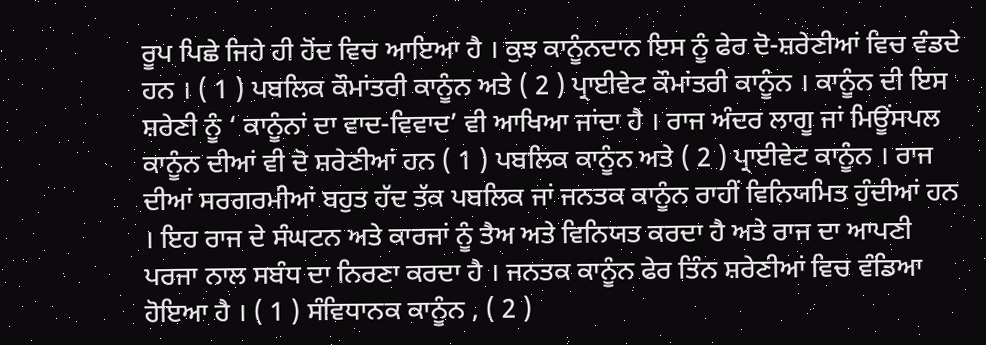ਰੂਪ ਪਿਛੇ ਜਿਹੇ ਹੀ ਹੋਂਦ ਵਿਚ ਆਇਆ ਹੈ । ਕੁਝ ਕਾਨੂੰਨਦਾਨ ਇਸ ਨੂੰ ਫੇਰ ਦੋ-ਸ਼ਰੇਣੀਆਂ ਵਿਚ ਵੰਡਦੇ ਹਨ । ( 1 ) ਪਬਲਿਕ ਕੌਮਾਂਤਰੀ ਕਾਨੂੰਨ ਅਤੇ ( 2 ) ਪ੍ਰਾਈਵੇਟ ਕੌਮਾਂਤਰੀ ਕਾਨੂੰਨ । ਕਾਨੂੰਨ ਦੀ ਇਸ ਸ਼ਰੇਣੀ ਨੂੰ ‘ ਕਾਨੂੰਨਾਂ ਦਾ ਵਾਦ-ਵਿਵਾਦ’ ਵੀ ਆਖਿਆ ਜਾਂਦਾ ਹੈ । ਰਾਜ ਅੰਦਰ ਲਾਗੂ ਜਾਂ ਮਿਊਂਸਪਲ ਕਾਨੂੰਨ ਦੀਆਂ ਵੀ ਦੋ ਸ਼ਰੇਣੀਆਂ ਹਨ ( 1 ) ਪਬਲਿਕ ਕਾਨੂੰਨ ਅਤੇ ( 2 ) ਪ੍ਰਾਈਵੇਟ ਕਾਨੂੰਨ । ਰਾਜ ਦੀਆਂ ਸਰਗਰਮੀਆਂ ਬਹੁਤ ਹੱਦ ਤੱਕ ਪਬਲਿਕ ਜਾਂ ਜਨਤਕ ਕਾਨੂੰਨ ਰਾਹੀਂ ਵਿਨਿਯਮਿਤ ਹੁੰਦੀਆਂ ਹਨ । ਇਹ ਰਾਜ ਦੇ ਸੰਘਟਨ ਅਤੇ ਕਾਰਜਾਂ ਨੂੰ ਤੈਅ ਅਤੇ ਵਿਨਿਯਤ ਕਰਦਾ ਹੈ ਅਤੇ ਰਾਜ ਦਾ ਆਪਣੀ ਪਰਜਾ ਨਾਲ ਸਬੰਧ ਦਾ ਨਿਰਣਾ ਕਰਦਾ ਹੈ । ਜਨਤਕ ਕਾਨੂੰਨ ਫੇਰ ਤਿੰਨ ਸ਼ਰੇਣੀਆਂ ਵਿਚ ਵੰਡਿਆ ਹੋਇਆ ਹੈ । ( 1 ) ਸੰਵਿਧਾਨਕ ਕਾਨੂੰਨ , ( 2 )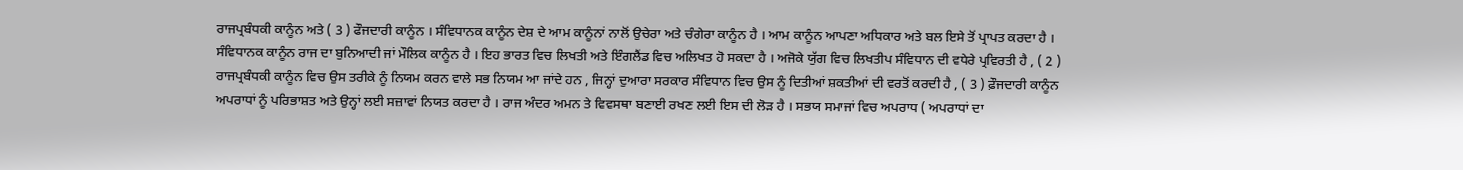ਰਾਜਪ੍ਰਬੰਧਕੀ ਕਾਨੂੰਨ ਅਤੇ ( 3 ) ਫੌਜਦਾਰੀ ਕਾਨੂੰਨ । ਸੰਵਿਧਾਨਕ ਕਾਨੂੰਨ ਦੇਸ਼ ਦੇ ਆਮ ਕਾਨੂੰਨਾਂ ਨਾਲੋਂ ਉਚੇਰਾ ਅਤੇ ਚੰਗੇਰਾ ਕਾਨੂੰਨ ਹੈ । ਆਮ ਕਾਨੂੰਨ ਆਪਣਾ ਅਧਿਕਾਰ ਅਤੇ ਬਲ ਇਸੇ ਤੋਂ ਪ੍ਰਾਪਤ ਕਰਦਾ ਹੈ । ਸੰਵਿਧਾਨਕ ਕਾਨੂੰਨ ਰਾਜ ਦਾ ਬੁਨਿਆਦੀ ਜਾਂ ਮੌਲਿਕ ਕਾਨੂੰਨ ਹੈ । ਇਹ ਭਾਰਤ ਵਿਚ ਲਿਖਤੀ ਅਤੇ ਇੰਗਲੈਂਡ ਵਿਚ ਅਲਿਖਤ ਹੋ ਸਕਦਾ ਹੈ । ਅਜੋਕੇ ਯੁੱਗ ਵਿਚ ਲਿਖਤੀਪ ਸੰਵਿਧਾਨ ਦੀ ਵਧੇਰੇ ਪ੍ਰਵਿਰਤੀ ਹੈ , ( 2 ) ਰਾਜਪ੍ਰਬੰਧਕੀ ਕਾਨੂੰਨ ਵਿਚ ਉਸ ਤਰੀਕੇ ਨੂੰ ਨਿਯਮ ਕਰਨ ਵਾਲੇ ਸਭ ਨਿਯਮ ਆ ਜਾਂਦੇ ਹਨ , ਜਿਨ੍ਹਾਂ ਦੁਆਰਾ ਸਰਕਾਰ ਸੰਵਿਧਾਨ ਵਿਚ ਉਸ ਨੂੰ ਦਿਤੀਆਂ ਸ਼ਕਤੀਆਂ ਦੀ ਵਰਤੋਂ ਕਰਦੀ ਹੈ , ( 3 ) ਫ਼ੌਜਦਾਰੀ ਕਾਨੂੰਨ ਅਪਰਾਧਾਂ ਨੂੰ ਪਰਿਭਾਸ਼ਤ ਅਤੇ ਉਨ੍ਹਾਂ ਲਈ ਸਜ਼ਾਵਾਂ ਨਿਯਤ ਕਰਦਾ ਹੈ । ਰਾਜ ਅੰਦਰ ਅਮਨ ਤੇ ਵਿਵਸਥਾ ਬਣਾਈ ਰਖਣ ਲਈ ਇਸ ਦੀ ਲੋੜ ਹੈ । ਸਭਯ ਸਮਾਜਾਂ ਵਿਚ ਅਪਰਾਧ ( ਅਪਰਾਧਾਂ ਦਾ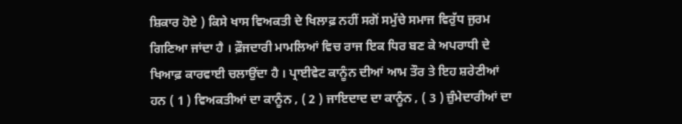ਸ਼ਿਕਾਰ ਹੋਏ ) ਕਿਸੇ ਖਾਸ ਵਿਅਕਤੀ ਦੇ ਖਿਲਾਫ਼ ਨਹੀਂ ਸਗੋਂ ਸਮੁੱਚੇ ਸਮਾਜ ਵਿਰੁੱਧ ਜੁਰਮ ਗਿਣਿਆ ਜਾਂਦਾ ਹੈ । ਫ਼ੌਜਦਾਰੀ ਮਾਮਲਿਆਂ ਵਿਚ ਰਾਜ ਇਕ ਧਿਰ ਬਣ ਕੇ ਅਪਰਾਧੀ ਦੇ ਖਿਆਫ਼ ਕਾਰਵਾਈ ਚਲਾਉਂਦਾ ਹੈ । ਪ੍ਰਾਈਵੇਟ ਕਾਨੂੰਨ ਦੀਆਂ ਆਮ ਤੌਰ ਤੇ ਇਹ ਸ਼ਰੇਣੀਆਂ ਹਨ ( 1 ) ਵਿਅਕਤੀਆਂ ਦਾ ਕਾਨੂੰਨ , ( 2 ) ਜਾਇਦਾਦ ਦਾ ਕਾਨੂੰਨ , ( 3 ) ਜ਼ੁੰਮੇਦਾਰੀਆਂ ਦਾ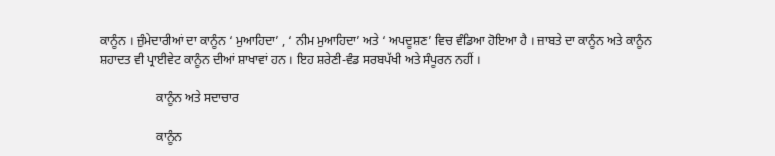ਕਾਨੂੰਨ । ਜ਼ੁੰਮੇਦਾਰੀਆਂ ਦਾ ਕਾਨੂੰਨ ‘ ਮੁਆਹਿਦਾ’ , ‘ ਨੀਮ ਮੁਆਹਿਦਾ’ ਅਤੇ ‘ ਅਪਦੂਸ਼ਣ’ ਵਿਚ ਵੰਡਿਆ ਹੋਇਆ ਹੈ । ਜ਼ਾਬਤੇ ਦਾ ਕਾਨੂੰਨ ਅਤੇ ਕਾਨੂੰਨ ਸ਼ਹਾਦਤ ਵੀ ਪ੍ਰਾਈਵੇਟ ਕਾਨੂੰਨ ਦੀਆਂ ਸ਼ਾਖਾਵਾਂ ਹਨ । ਇਹ ਸ਼ਰੇਣੀ-ਵੰਡ ਸਰਬਪੱਖੀ ਅਤੇ ਸੰਪੂਰਨ ਨਹੀਂ ।

                  ਕਾਨੂੰਨ ਅਤੇ ਸਦਾਚਾਰ

                  ਕਾਨੂੰਨ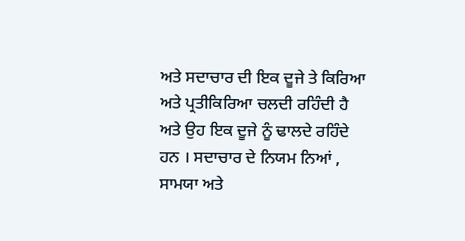ਅਤੇ ਸਦਾਚਾਰ ਦੀ ਇਕ ਦੂਜੇ ਤੇ ਕਿਰਿਆ ਅਤੇ ਪ੍ਰਤੀਕਿਰਿਆ ਚਲਦੀ ਰਹਿੰਦੀ ਹੈ ਅਤੇ ਉਹ ਇਕ ਦੂਜੇ ਨੂੰ ਢਾਲਦੇ ਰਹਿੰਦੇ ਹਨ । ਸਦਾਚਾਰ ਦੇ ਨਿਯਮ ਨਿਆਂ , ਸਾਮਯਾ ਅਤੇ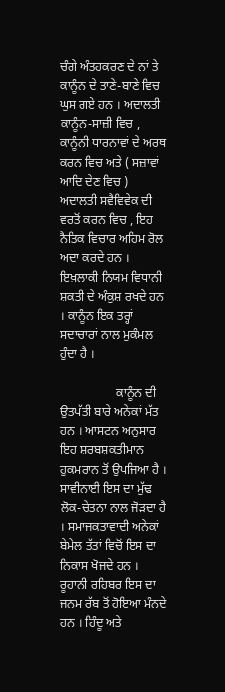ਚੰਗੇ ਅੰਤਹਕਰਣ ਦੇ ਨਾਂ ਤੇ ਕਾਨੂੰਨ ਦੇ ਤਾਣੇ-ਬਾਣੇ ਵਿਚ ਘੁਸ ਗਏ ਹਨ । ਅਦਾਲਤੀ ਕਾਨੂੰਨ-ਸਾਜ਼ੀ ਵਿਚ , ਕਾਨੂੰਨੀ ਧਾਰਨਾਵਾਂ ਦੇ ਅਰਥ ਕਰਨ ਵਿਚ ਅਤੇ ( ਸਜ਼ਾਵਾਂ ਆਦਿ ਦੇਣ ਵਿਚ ) ਅਦਾਲਤੀ ਸਵੈਵਿਵੇਕ ਦੀ ਵਰਤੋਂ ਕਰਨ ਵਿਚ , ਇਹ ਨੈਤਿਕ ਵਿਚਾਰ ਅਹਿਮ ਰੋਲ ਅਦਾ ਕਰਦੇ ਹਨ । ਇਖ਼ਲਾਕੀ ਨਿਯਮ ਵਿਧਾਨੀ ਸ਼ਕਤੀ ਦੇ ਅੰਕੁਸ਼ ਰਖਦੇ ਹਨ । ਕਾਨੂੰਨ ਇਕ ਤਰ੍ਹਾਂ ਸਦਾਚਾਰਾਂ ਨਾਲ ਮੁਕੰਮਲ ਹੁੰਦਾ ਹੈ ।

                  ਕਾਨੂੰਨ ਦੀ ਉਤਪੱਤੀ ਬਾਰੇ ਅਨੇਕਾਂ ਮੱਤ ਹਨ । ਆਸਟਨ ਅਨੁਸਾਰ ਇਹ ਸ਼ਰਬਸ਼ਕਤੀਮਾਨ ਹੁਕਮਰਾਨ ਤੋਂ ਉਪਜਿਆ ਹੈ । ਸਾਵੀਨਾਈ ਇਸ ਦਾ ਮੁੱਢ ਲੋਕ-ਚੇਤਨਾ ਨਾਲ ਜੋੜਦਾ ਹੈ । ਸਮਾਜਕਤਾਵਾਦੀ ਅਨੇਕਾਂ ਬੇਮੇਲ ਤੱਤਾਂ ਵਿਚੋਂ ਇਸ ਦਾ ਨਿਕਾਸ ਖੋਜਦੇ ਹਨ । ਰੂਹਾਨੀ ਰਹਿਬਰ ਇਸ ਦਾ ਜਨਮ ਰੱਬ ਤੋਂ ਹੋਇਆ ਮੰਨਦੇ ਹਨ । ਹਿੰਦੂ ਅਤੇ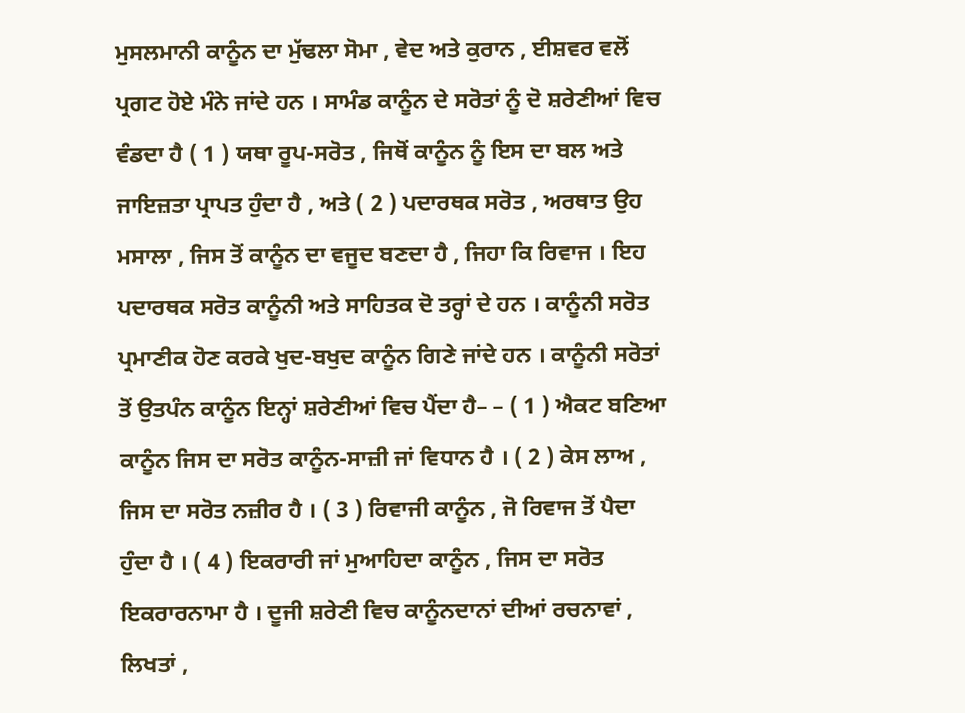ਮੁਸਲਮਾਨੀ ਕਾਨੂੰਨ ਦਾ ਮੁੱਢਲਾ ਸੋਮਾ , ਵੇਦ ਅਤੇ ਕੁਰਾਨ , ਈਸ਼ਵਰ ਵਲੋਂ ਪ੍ਰਗਟ ਹੋਏ ਮੰਨੇ ਜਾਂਦੇ ਹਨ । ਸਾਮੰਡ ਕਾਨੂੰਨ ਦੇ ਸਰੋਤਾਂ ਨੂੰ ਦੋ ਸ਼ਰੇਣੀਆਂ ਵਿਚ ਵੰਡਦਾ ਹੈ ( 1 ) ਯਥਾ ਰੂਪ-ਸਰੋਤ , ਜਿਥੋਂ ਕਾਨੂੰਨ ਨੂੰ ਇਸ ਦਾ ਬਲ ਅਤੇ ਜਾਇਜ਼ਤਾ ਪ੍ਰਾਪਤ ਹੁੰਦਾ ਹੈ , ਅਤੇ ( 2 ) ਪਦਾਰਥਕ ਸਰੋਤ , ਅਰਥਾਤ ਉਹ ਮਸਾਲਾ , ਜਿਸ ਤੋਂ ਕਾਨੂੰਨ ਦਾ ਵਜੂਦ ਬਣਦਾ ਹੈ , ਜਿਹਾ ਕਿ ਰਿਵਾਜ । ਇਹ ਪਦਾਰਥਕ ਸਰੋਤ ਕਾਨੂੰਨੀ ਅਤੇ ਸਾਹਿਤਕ ਦੋ ਤਰ੍ਹਾਂ ਦੇ ਹਨ । ਕਾਨੂੰਨੀ ਸਰੋਤ ਪ੍ਰਮਾਣੀਕ ਹੋਣ ਕਰਕੇ ਖੁਦ-ਬਖੁਦ ਕਾਨੂੰਨ ਗਿਣੇ ਜਾਂਦੇ ਹਨ । ਕਾਨੂੰਨੀ ਸਰੋਤਾਂ ਤੋਂ ਉਤਪੰਨ ਕਾਨੂੰਨ ਇਨ੍ਹਾਂ ਸ਼ਰੇਣੀਆਂ ਵਿਚ ਪੈਂਦਾ ਹੈ– – ( 1 ) ਐਕਟ ਬਣਿਆ ਕਾਨੂੰਨ ਜਿਸ ਦਾ ਸਰੋਤ ਕਾਨੂੰਨ-ਸਾਜ਼ੀ ਜਾਂ ਵਿਧਾਨ ਹੈ । ( 2 ) ਕੇਸ ਲਾਅ , ਜਿਸ ਦਾ ਸਰੋਤ ਨਜ਼ੀਰ ਹੈ । ( 3 ) ਰਿਵਾਜੀ ਕਾਨੂੰਨ , ਜੋ ਰਿਵਾਜ ਤੋਂ ਪੈਦਾ ਹੁੰਦਾ ਹੈ । ( 4 ) ਇਕਰਾਰੀ ਜਾਂ ਮੁਆਹਿਦਾ ਕਾਨੂੰਨ , ਜਿਸ ਦਾ ਸਰੋਤ ਇਕਰਾਰਨਾਮਾ ਹੈ । ਦੂਜੀ ਸ਼ਰੇਣੀ ਵਿਚ ਕਾਨੂੰਨਦਾਨਾਂ ਦੀਆਂ ਰਚਨਾਵਾਂ , ਲਿਖਤਾਂ ,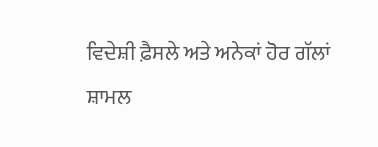ਵਿਦੇਸ਼ੀ ਫ਼ੈਸਲੇ ਅਤੇ ਅਨੇਕਾਂ ਹੋਰ ਗੱਲਾਂ ਸ਼ਾਮਲ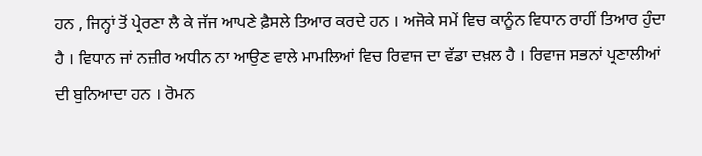ਹਨ , ਜਿਨ੍ਹਾਂ ਤੋਂ ਪ੍ਰੇਰਣਾ ਲੈ ਕੇ ਜੱਜ ਆਪਣੇ ਫ਼ੈਸਲੇ ਤਿਆਰ ਕਰਦੇ ਹਨ । ਅਜੋਕੇ ਸਮੇਂ ਵਿਚ ਕਾਨੂੰਨ ਵਿਧਾਨ ਰਾਹੀਂ ਤਿਆਰ ਹੁੰਦਾ ਹੈ । ਵਿਧਾਨ ਜਾਂ ਨਜ਼ੀਰ ਅਧੀਨ ਨਾ ਆਉਣ ਵਾਲੇ ਮਾਮਲਿਆਂ ਵਿਚ ਰਿਵਾਜ ਦਾ ਵੱਡਾ ਦਖ਼ਲ ਹੈ । ਰਿਵਾਜ ਸਭਨਾਂ ਪ੍ਰਣਾਲੀਆਂ ਦੀ ਬੁਨਿਆਦਾ ਹਨ । ਰੋਮਨ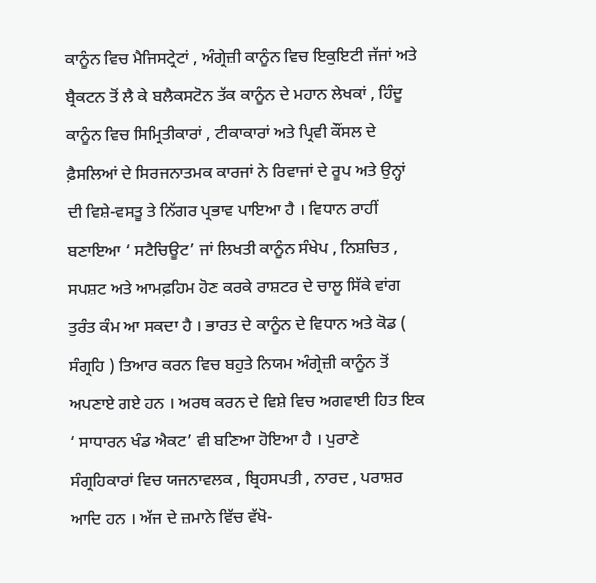ਕਾਨੂੰਨ ਵਿਚ ਮੈਜਿਸਟ੍ਰੇਟਾਂ , ਅੰਗ੍ਰੇਜ਼ੀ ਕਾਨੂੰਨ ਵਿਚ ਇਕੁਇਟੀ ਜੱਜਾਂ ਅਤੇ ਬ੍ਰੈਕਟਨ ਤੋਂ ਲੈ ਕੇ ਬਲੈਕਸਟੋਨ ਤੱਕ ਕਾਨੂੰਨ ਦੇ ਮਹਾਨ ਲੇਖਕਾਂ , ਹਿੰਦੂ ਕਾਨੂੰਨ ਵਿਚ ਸਿਮ੍ਰਿਤੀਕਾਰਾਂ , ਟੀਕਾਕਾਰਾਂ ਅਤੇ ਪ੍ਰਿਵੀ ਕੌਂਸਲ ਦੇ ਫ਼ੈਸਲਿਆਂ ਦੇ ਸਿਰਜਨਾਤਮਕ ਕਾਰਜਾਂ ਨੇ ਰਿਵਾਜਾਂ ਦੇ ਰੂਪ ਅਤੇ ਉਨ੍ਹਾਂ ਦੀ ਵਿਸ਼ੇ-ਵਸਤੂ ਤੇ ਨਿੱਗਰ ਪ੍ਰਭਾਵ ਪਾਇਆ ਹੈ । ਵਿਧਾਨ ਰਾਹੀਂ ਬਣਾਇਆ ‘ ਸਟੈਚਿਊਟ’ ਜਾਂ ਲਿਖਤੀ ਕਾਨੂੰਨ ਸੰਖੇਪ , ਨਿਸ਼ਚਿਤ , ਸਪਸ਼ਟ ਅਤੇ ਆਮਫ਼ਹਿਮ ਹੋਣ ਕਰਕੇ ਰਾਸ਼ਟਰ ਦੇ ਚਾਲੂ ਸਿੱਕੇ ਵਾਂਗ ਤੁਰੰਤ ਕੰਮ ਆ ਸਕਦਾ ਹੈ । ਭਾਰਤ ਦੇ ਕਾਨੂੰਨ ਦੇ ਵਿਧਾਨ ਅਤੇ ਕੋਡ ( ਸੰਗ੍ਰਹਿ ) ਤਿਆਰ ਕਰਨ ਵਿਚ ਬਹੁਤੇ ਨਿਯਮ ਅੰਗ੍ਰੇਜ਼ੀ ਕਾਨੂੰਨ ਤੋਂ ਅਪਣਾਏ ਗਏ ਹਨ । ਅਰਥ ਕਰਨ ਦੇ ਵਿਸ਼ੇ ਵਿਚ ਅਗਵਾਈ ਹਿਤ ਇਕ ‘ ਸਾਧਾਰਨ ਖੰਡ ਐਕਟ’ ਵੀ ਬਣਿਆ ਹੋਇਆ ਹੈ । ਪੁਰਾਣੇ ਸੰਗ੍ਰਹਿਕਾਰਾਂ ਵਿਚ ਯਜਨਾਵਲਕ , ਬ੍ਰਿਹਸਪਤੀ , ਨਾਰਦ , ਪਰਾਸ਼ਰ ਆਦਿ ਹਨ । ਅੱਜ ਦੇ ਜ਼ਮਾਨੇ ਵਿੱਚ ਵੱਖੋ-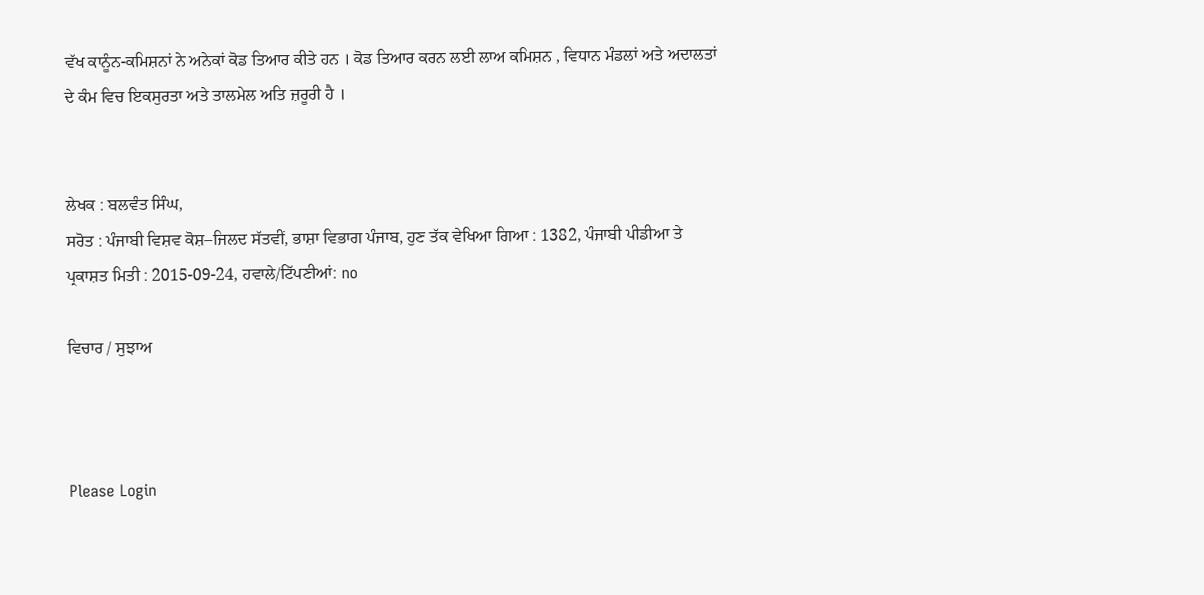ਵੱਖ ਕਾਨੂੰਨ-ਕਮਿਸ਼ਨਾਂ ਨੇ ਅਨੇਕਾਂ ਕੋਡ ਤਿਆਰ ਕੀਤੇ ਹਨ । ਕੋਡ ਤਿਆਰ ਕਰਨ ਲਈ ਲਾਅ ਕਮਿਸ਼ਨ , ਵਿਧਾਨ ਮੰਡਲਾਂ ਅਤੇ ਅਦਾਲਤਾਂ ਦੇ ਕੰਮ ਵਿਚ ਇਕਸੁਰਤਾ ਅਤੇ ਤਾਲਮੇਲ ਅਤਿ ਜ਼ਰੂਰੀ ਹੈ ।


ਲੇਖਕ : ਬਲਵੰਤ ਸਿੰਘ,
ਸਰੋਤ : ਪੰਜਾਬੀ ਵਿਸ਼ਵ ਕੋਸ਼–ਜਿਲਦ ਸੱਤਵੀਂ, ਭਾਸ਼ਾ ਵਿਭਾਗ ਪੰਜਾਬ, ਹੁਣ ਤੱਕ ਵੇਖਿਆ ਗਿਆ : 1382, ਪੰਜਾਬੀ ਪੀਡੀਆ ਤੇ ਪ੍ਰਕਾਸ਼ਤ ਮਿਤੀ : 2015-09-24, ਹਵਾਲੇ/ਟਿੱਪਣੀਆਂ: no

ਵਿਚਾਰ / ਸੁਝਾਅ



Please Login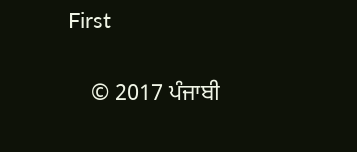First


    © 2017 ਪੰਜਾਬੀ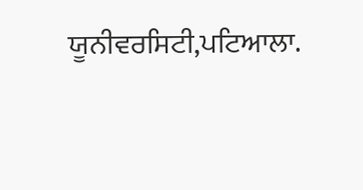ਯੂਨੀਵਰਸਿਟੀ,ਪਟਿਆਲਾ.